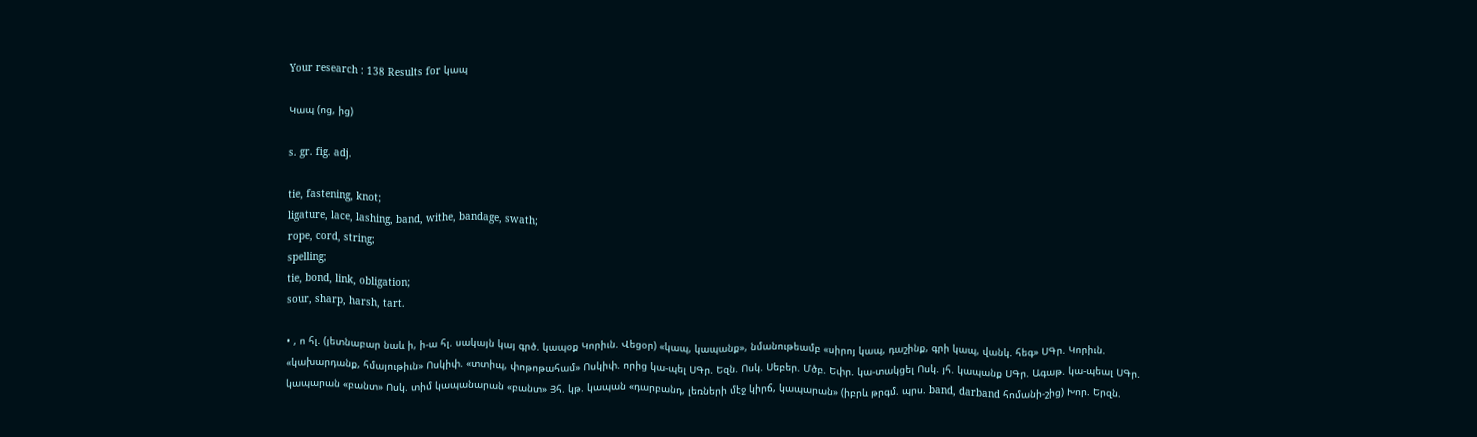Your research : 138 Results for կապ

Կապ (ոց, ից)

s. gr. fig. adj.

tie, fastening, knot;
ligature, lace, lashing, band, withe, bandage, swath;
rope, cord, string;
spelling;
tie, bond, link, obligation;
sour, sharp, harsh, tart.

• , ո հլ. (յետնաբար նաև ի, ի-ա հլ. սակայն կայ գրծ. կապօք Կորիւն. Վեցօր) «կապ, կապանք», նմանութեամբ «սիրոյ կապ, դաշինք, գրի կապ, վանկ. հեգ» ՍԳր. Կորիւն. «կախարդանք, հմայութիւն» Ոսկիփ. «տտիպ, փոթոթահամ» Ոսկիփ. որից կա-պել ՍԳր. Եզն. Ոսկ. Սեբեր. Մծբ. Եփր. կա-տակցել Ոսկ. յհ. կապանք ՍԳր. Ագաթ. կա-պեալ ՍԳր. կապարան «բանտ» Ոսկ. տիմ կապանարան «բանտ» Յհ. կթ. կապան «դարբանդ, լեռների մէջ կիրճ, կապարան» (իբրև թրգմ. պրս. band, darband հոմանի-շից) Խոր. Երզն.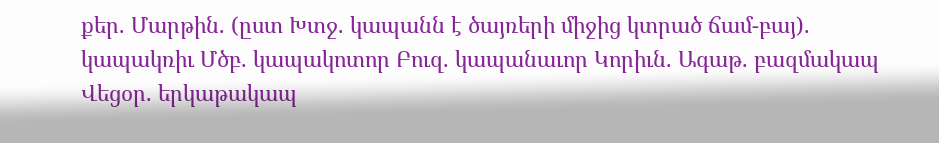քեր. Մարթին. (ըստ Խտջ. կապանն է ծայռերի միջից կտրած ճամ-բայ). կապակռիւ Մծբ. կապակոտոր Բուզ. կապանաւոր Կորիւն. Ագաթ. բազմակապ Վեցօր. երկաթակապ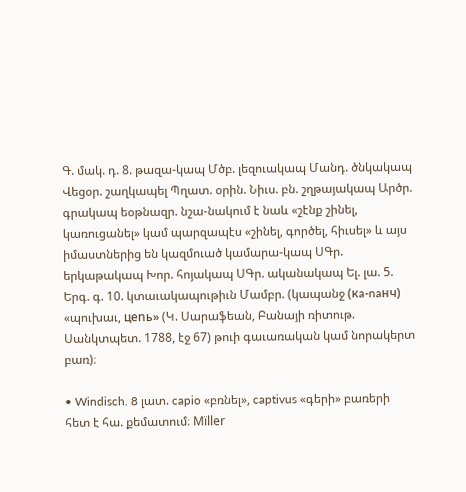Գ. մակ. դ. 8. թազա-կապ Մծբ. լեզուակապ Մանդ. ծնկակապ Վեցօր. շաղկապել Պղատ. օրին. Նիւս. բն. շղթայակապ Արծր. գրակապ եօթնազր. նշա-նակում է նաև «շէնք շինել, կառուցանել» կամ պարզապէս «շինել, գործել, հիւսել» և այս իմաստներից են կազմուած կամարա-կապ ՍԳր. երկաթակապ Խոր. հոյակապ ՍԳր. ականակապ Ել. լա. 5. Երգ. գ. 10. կտաւակապութիւն Մամբր. (կապանջ (кa-naнч) «պուխաւ, цenь» (Կ. Սարաֆեան, Բանայի ռիտութ. Սանկտպետ. 1788, էջ 67) թուի գաւառական կամ նորակերտ բառ)։

• Windisch. 8 լատ. capio «բռնել», captivus «գերի» բառերի հետ է հա. քեմատում։ Mïller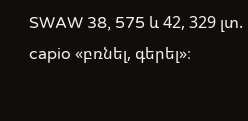SWAW 38, 575 և 42, 329 լտ. capio «բռնել, գերել»։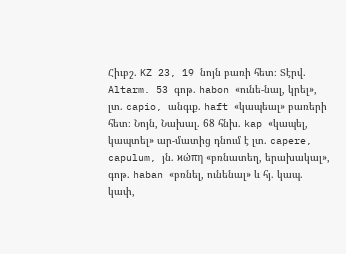Հիւբշ. KZ 23, 19 նոյն բառի հետ։ Տէրվ. Altarm. 53 գոթ. habon «ունե-նալ, կրել», լտ. capio, անգւք. haft «կապեալ» բառերի հետ։ Նոյն, Նախալ. 68 հնխ. kap «կապել, կապտել» ար-մատից դնում է լտ. capere, capulum, յն. ϰώπη «բռնատեղ, երախակալ», գոթ. haban «բռնել, ունենալ» և հյ. կապ. կափ,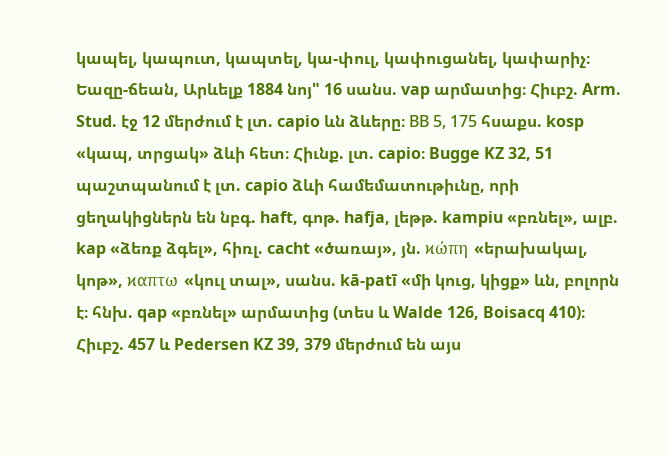կապել, կապուտ, կապտել, կա-փուլ, կափուցանել, կափարիչ։ Եազը-ճեան, Արևելք 1884 նոյ" 16 սանս. vap արմատից։ Հիւբշ. Arm. Stud. էջ 12 մերժում է լտ. capio ևն ձևերը։ BВ 5, 175 հսաքս. kosp «կապ, տրցակ» ձևի հետ։ Հիւնք. լտ. capio։ Bugge KZ 32, 51 պաշտպանում է լտ. capio ձևի համեմատութիւնը, որի ցեղակիցներն են նբգ. haft, գոթ. hafja, լեթթ. kampiu «բռնել», ալբ. kap «ձեռք ձգել», հիռլ. cacht «ծառայ», յն. ϰώπη «երախակալ, կոթ», ϰαπτω «կուլ տալ», սանս. kā-patī «մի կուց, կիցք» ևն, բոլորն է։ հնխ. qap «բռնել» արմատից (տես և Walde 126, Boisacq 410)։ Հիւբշ. 457 և Pedersen KZ 39, 379 մերժում են այս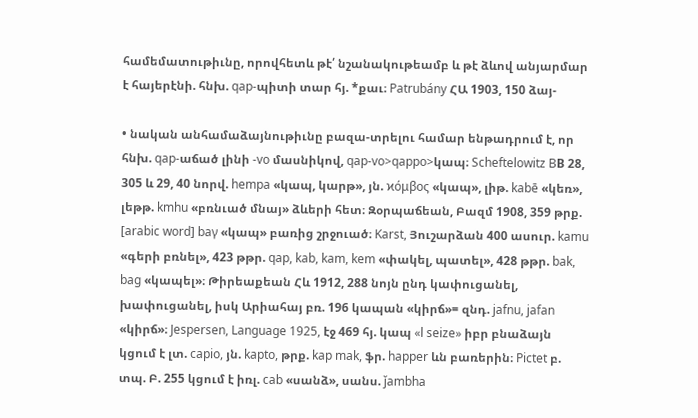համեմատութիւնը, որովհետև թէ՛ նշանակութեամբ և թէ ձևով անյարմար է հայերէնի. հնխ. qap-պիտի տար հյ. *քաւ։ Patrubány ՀԱ 1903, 150 ձայ-

• նական անհամաձայնութիւնը բազա-տրելու համար ենթադրում է, որ հնխ. qap-աճած լինի -vo մասնիկով, qap-vo>qappo>կապ։ Scheftelowitz BВ 28, 305 և 29, 40 նորվ. hempa «կապ, կարթ», յն. ϰόμβος «կապ», լիթ. kabē «կեռ», լեթթ. kmhu «բռնւած մնայ» ձևերի հետ։ Զօրպաճեան, Բազմ 1908, 359 թրք. [arabic word] baγ «կապ» բառից շրջուած։ Karst, Յուշարձան 400 ասուր. kamu «գերի բռնել», 423 թթր. qap, kab, kam, kem «փակել, պատել», 428 թթր. bak, bag «կապել»։ Թիրեաքեան Հև 1912, 288 նոյն ընդ կափուցանել, խափուցանել, իսկ Արիահայ բռ. 196 կապան «կիրճ»= զնդ. jafnu, jafan «կիրճ»։ Jespersen, Language 1925, էջ 469 հյ. կապ «l seize» իբր բնաձայն կցում է լտ. capio, յն. kapto, թրք. kap mak, ֆր. happer ևն բառերին։ Pictet բ. տպ. Բ. 255 կցում է իռլ. cab «սանձ», սանս. ǰambha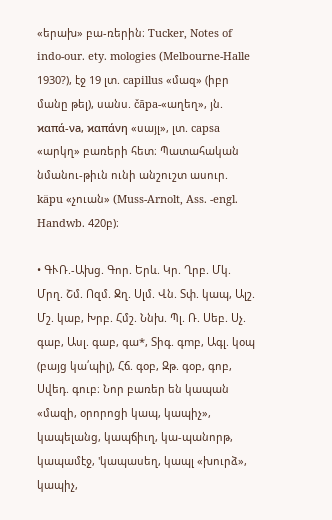«երախ» բա-ռերին։ Tucker, Notes of indo-our. ety. mologies (Melbourne-Halle 1930?), էջ 19 լտ. capillus «մազ» (իբր մանը թել), սանս. čāpa-«աղեղ», յն. ϰαπά-νа, ϰαπάνη «սայլ», լտ. capsa «արկղ» բառերի հետ։ Պատահական նմանու-թիւն ունի անշուշտ ասուր. käpu «չուան» (Muss-Arnolt, Ass. -engl. Handwb. 420բ)։

• ԳՒՌ.-Ախց. Գոր. Երև. Կր. Ղրբ. Մկ. Մրղ. Շմ. Ոզմ. Ջղ. Սլմ. Վն. Տփ. կապ, Ալշ. Մշ. կաբ, Խրբ. Հմշ. Ննխ. Պլ. Ռ. Սեբ. Սչ. գաբ, Ասլ. գաբ, գա*, Տիգ. գmբ, Ագլ. կօպ (բայց կա՛պիլ), Հճ. գօբ, Զթ. գօբ, գոբ, Սվեդ. գուբ։ Նոր բառեր են կապան «մազի, օրորոցի կապ, կապիչ», կապելանց, կապճիւղ, կա-պանորթ, կապամէջ, 'կապասեղ, կապլ «խուրձ», կապիչ,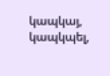կապկայ, կապկպել,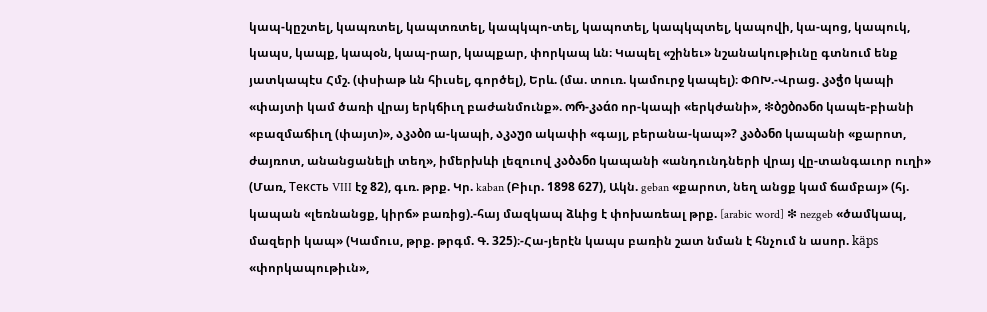կապ-կըշտել, կապռտել, կապտռտել, կապկպո-տել, կապոտել, կապկպտել, կապովի, կա-պոց, կապուկ, կապս, կապք, կապօն, կապ-րար, կապքար, փորկապ ևն։ Կապել «շինեւ» նշանակութիւնը գտնում ենք յատկապէս Հմշ. (փսիաթ ևն հիւսել, գործել), Երև. (մա. տուռ. կամուրջ կապել)։ ՓՈԽ.-Վրաց. კაჭი կապի «փայտի կամ ծառի վրայ երկճիւղ բաժանմունք». ორ-კაάი որ-կապի «երկժանի», ❇ბებიანი կապե-բիանի «բազմաճիւղ (փայտ)», აკაბი ա-կապի, აკაუი ակափի «գայլ, բերանա-կապ»? კაბანი կապանի «քարոտ, ժայռոտ, անանցանելի տեղ», իմերխևի լեզուով კაბანი կապանի «անդունդների վրայ վը-տանգաւոր ուղի» (Մառ, Teксть VIII էջ 82), գւռ. թրք. Կր. kaban (Բիւր. 1898 627), Ակն. geban «քարոտ, նեղ անցք կամ ճամբայ» (հյ. կապան «լեռնանցք, կիրճ» բառից).-հայ մազկապ ձևից է փոխառեալ թրք. [arabic word] ❇ nezgeb «ծամկապ, մազերի կապ» (Կամուս, թրք. թրգմ. Գ. 325)։-Հա-յերէն կապս բառին շատ նման է հնչում ն ասոր. käps «փորկապութիւն»,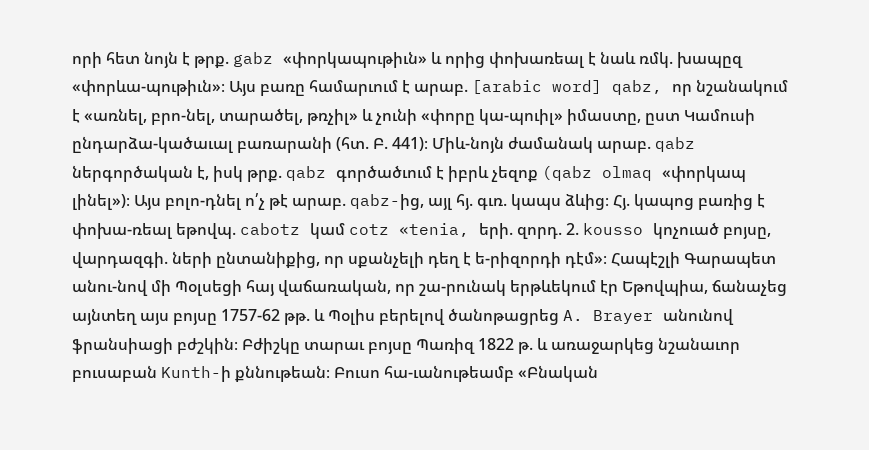որի հետ նոյն է թրք. gabz «փորկապութիւն» և որից փոխառեալ է նաև ռմկ. խապըզ «փորևա-պութիւն»։ Այս բառը համարւում է արաբ. [arabic word] qabz, որ նշանակում է «առնել, բրո-նել, տարածել, թռչիլ» և չունի «փորը կա-պուիլ» իմաստը, ըստ Կամուսի ընդարձա-կածաւալ բառարանի (հտ. Բ. 441)։ Միև-նոյն ժամանակ արաբ. qabz ներգործական է, իսկ թրք. qabz գործածւում է իբրև չեզոք (qabz olmaq «փորկապ լինել»)։ Այս բոլո-դնել ո՛չ թէ արաբ. qabz-ից, այլ հյ. գւռ. կապս ձևից։ Հյ. կապոց բառից է փոխա-ռեալ եթովպ. cabotz կամ cotz «tenia, երի. զորդ. 2. kousso կոչուած բոյսը, վարդազգի. ների ընտանիքից, որ սքանչելի դեղ է ե-րիզորդի դէմ»։ Հապէշլի Գարապետ անու-նով մի Պօլսեցի հայ վաճառական, որ շա-րունակ երթևեկում էր Եթովպիա, ճանաչեց այնտեղ այս բոյսը 1757-62 թթ. և Պօլիս բերելով ծանոթացրեց A. Brayer անունով ֆրանսիացի բժշկին։ Բժիշկը տարաւ բոյսը Պառիզ 1822 թ. և առաջարկեց նշանաւոր բուսաբան Kunth-ի քննութեան։ Բուսո հա-ւանութեամբ «Բնական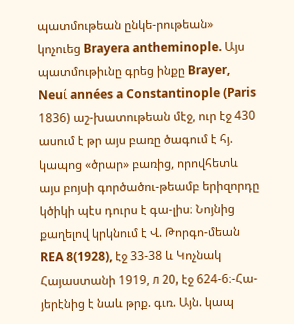պատմութեան ընկե-րութեան» կոչուեց Brayera antheminople. Այս պատմութիւնը գրեց ինքը Brayer, Neuί années a Constantinople (Paris 1836) աշ-խատութեան մէջ, ուր էջ 430 ասում է թր այս բառը ծագում է հյ. կապոց «ծրար» բառից, որովհետև այս բոյսի գործածու-թեամբ երիզորդը կծիկի պէս դուրս է գա-լիս։ Նոյնից քաղելով կրկնում է Վ. Թորգո-մեան REA 8(1928), էջ 33-38 և Կոչնակ Հայաստանի 1919, л 20, էջ 624-6։-Հա-յերէնից է նաև թրք. գւռ. Այն. կապ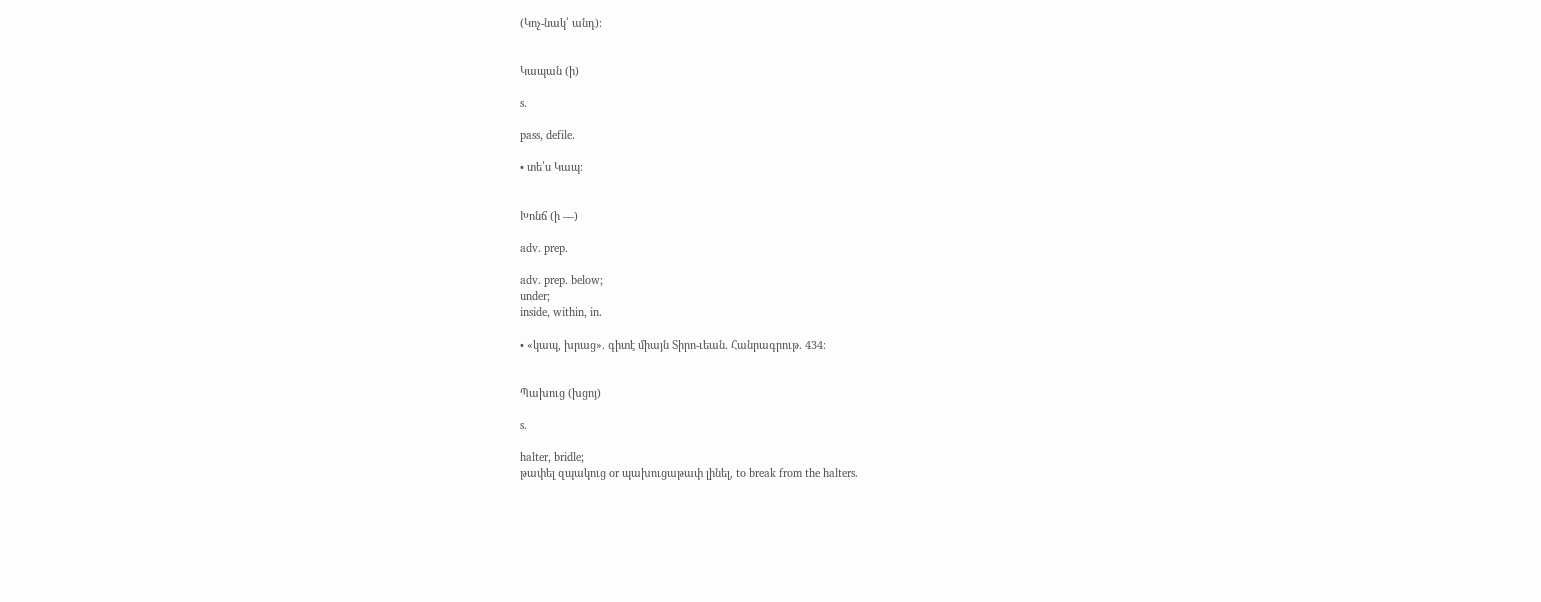(Կոչ-նակ՝ անդ)։


Կապան (ի)

s.

pass, defile.

• տե՛ս Կապ։


Խոնճ (ի —)

adv. prep.

adv. prep. below;
under;
inside, within, in.

• «կապ, խրաց». գիտէ միայն Տիրո-ւեան. Հանրագրութ. 434։


Պախուց (խցոյ)

s.

halter, bridle;
թափել զպակուց or պախուցաթափ լինել, to break from the halters.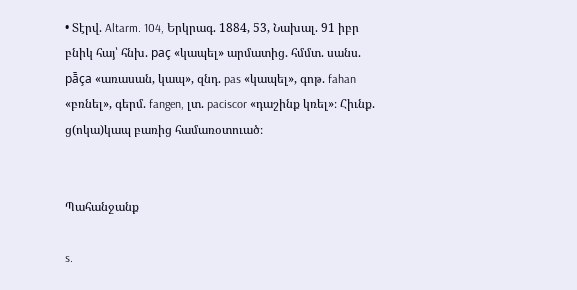• Տէրվ. Altarm. 104, Երկրագ. 1884, 53, Նախալ. 91 իբր բնիկ հայ՝ հնխ. paç «կապել» արմատից. հմմտ. սանս. pā̄ça «առասան, կապ», զնդ. pas «կապել», գոթ. fahan «բռնել», գերմ. fangen, լտ. paciscor «դաշինք կռել»։ Հիւնք. ց(ոկա)կապ բառից համառօտուած։


Պահանջանք

s.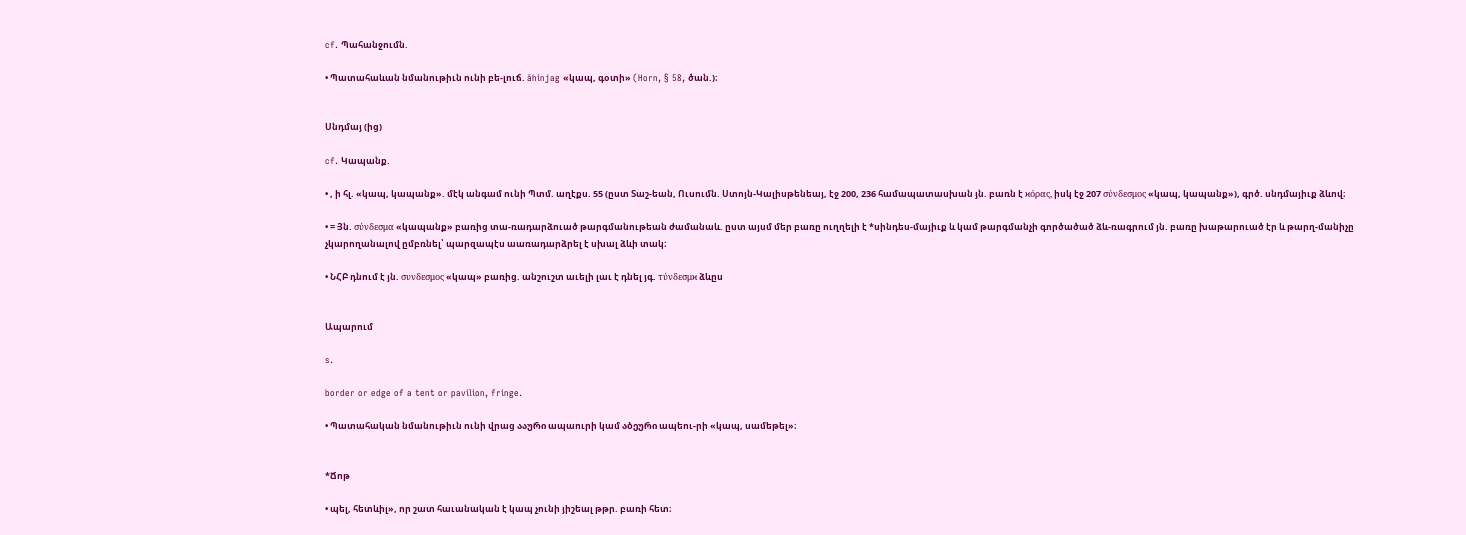cf. Պահանջումն.

• Պատահաևան նմանութիւն ունի բե-լուճ. āhinjag «կապ, գօտի» (Horn, § 58, ծան.)։


Սնդմայ (ից)

cf. Կապանք.

• , ի հլ. «կապ, կապանք». մէկ անգամ ունի Պտմ. աղէքս. 55 (ըստ Տաշ-եան, Ուսումն. Ստոյն-Կալիսթենեայ, էջ 200, 236 համապատասխան յն. բառն է ϰόρας, իսկ էջ 207 σύνδεσμος «կապ, կապանք»), գրծ. սնդմայիւք ձևով։

• = Յն. σύνδεσμα «կապանք» բառից տա-ռադարձուած թարգմանութեան ժամանաև. ըստ այսմ մեր բառը ուղղելի է *սինդես-մայիւք և կամ թարգմանչի գործածած ձև-ռագրում յն. բառը խաթարուած էր և թարղ-մանիչը չկարողանալով ըմբռնել՝ պարզապէս աառադարձրել է սխալ ձևի տակ։

• ՆՀԲ դնում է յն. συνδεσμος «կապ» բառից. անշուշտ աւելի լաւ է դնել յգ. τύνδεσμϰ ձևըս


Ապարում

s.

border or edge of a tent or pavilion, fringe.

• Պատահական նմանութիւն ունի վրաց ააური ապաուրի կամ აბეური ապեու-րի «կապ, սամեթել»։


*Ճոթ

• պել, հետևիլ», որ շատ հաւանական է կապ չունի յիշեալ թթր. բառի հետ։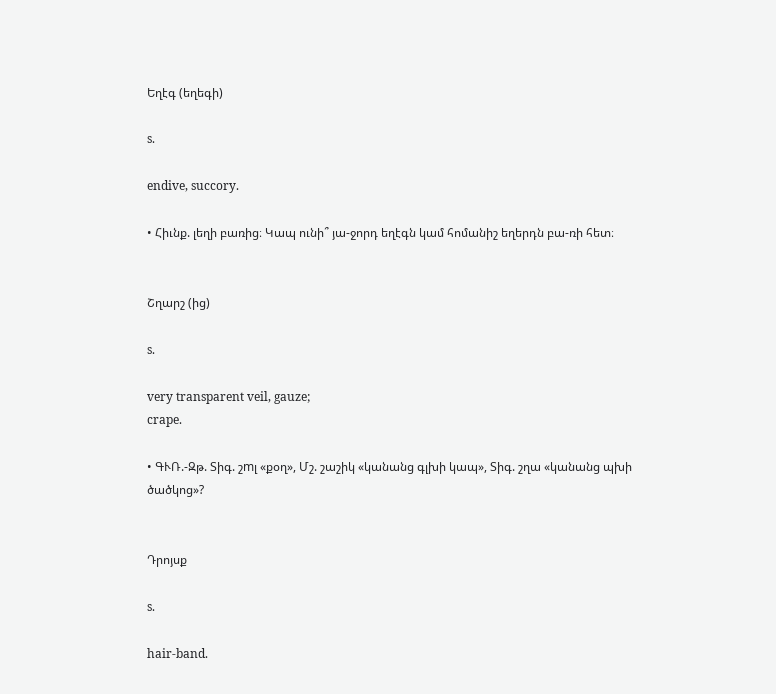Եղէգ (եղեգի)

s.

endive, succory.

• Հիւնք. լեղի բառից։ Կապ ունի՞ յա-ջորդ եղէգն կամ հոմանիշ եղերդն բա-ռի հետ։


Շղարշ (ից)

s.

very transparent veil, gauze;
crape.

• ԳՒՌ.-Զթ. Տիգ. շmլ «քօղ», Մշ. շաշիկ «կանանց գլխի կապ», Տիգ. շղա «կանանց պխի ծածկոց»?


Դրոյսք

s.

hair-band.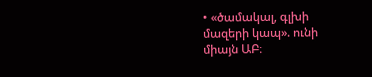• «ծամակալ, գլխի մազերի կապ». ունի միայն ԱԲ։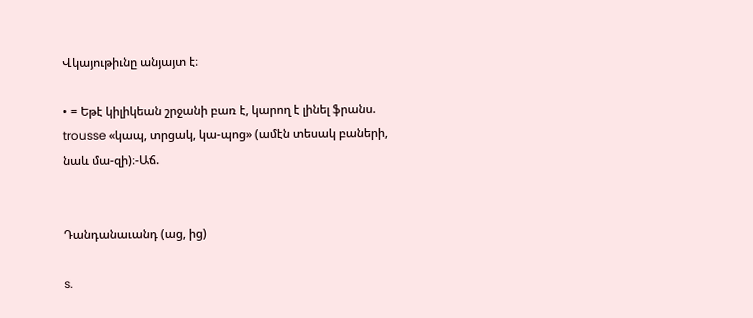Վկայութիւնը անյայտ է։

• = Եթէ կիլիկեան շրջանի բառ է, կարող է լինել ֆրանս. trousse «կապ, տրցակ, կա-պոց» (ամէն տեսակ բաների, նաև մա-զի)։-Աճ.


Դանդանաւանդ (աց, ից)

s.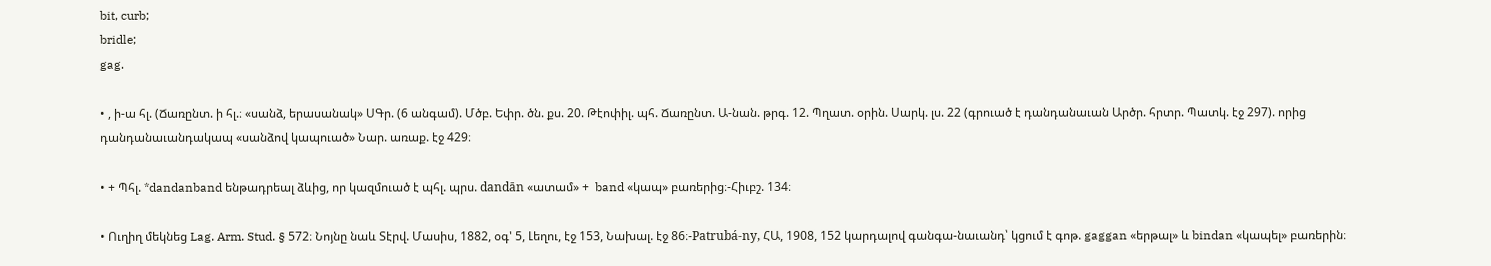bit, curb;
bridle;
gag.

• , ի-ա հլ. (Ճառընտ. ի հլ.։ «սանձ, երասանակ» ՍԳր. (6 անգամ). Մծբ. Եփր. ծն. քս. 20. Թէոփիլ. պհ. Ճառընտ. Ա-նան. թրգ. 12. Պղատ. օրին. Սարկ. լս. 22 (գրուած է դանդանաւան Արծր. հրտր. Պատկ. էջ 297). որից դանդանաւանդակապ «սանձով կապուած» Նար. առաք. էջ 429։

• + Պհլ. *dandanband ենթադրեալ ձևից, որ կազմուած է պհլ. պրս. dandān «ատամ» +  band «կապ» բառերից։-Հիւբշ. 134։

• Ուղիղ մեկնեց Lag. Arm. Stud. § 572։ Նոյնը նաև Տէրվ. Մասիս, 1882, օգ' 5, Լեղու, էջ 153, Նախալ. էջ 86։-Patrubá-ny, ՀԱ, 1908, 152 կարդալով գանգա-նաւանդ՝ կցում է գոթ. gaggan «երթալ» և bindan «կապել» բառերին։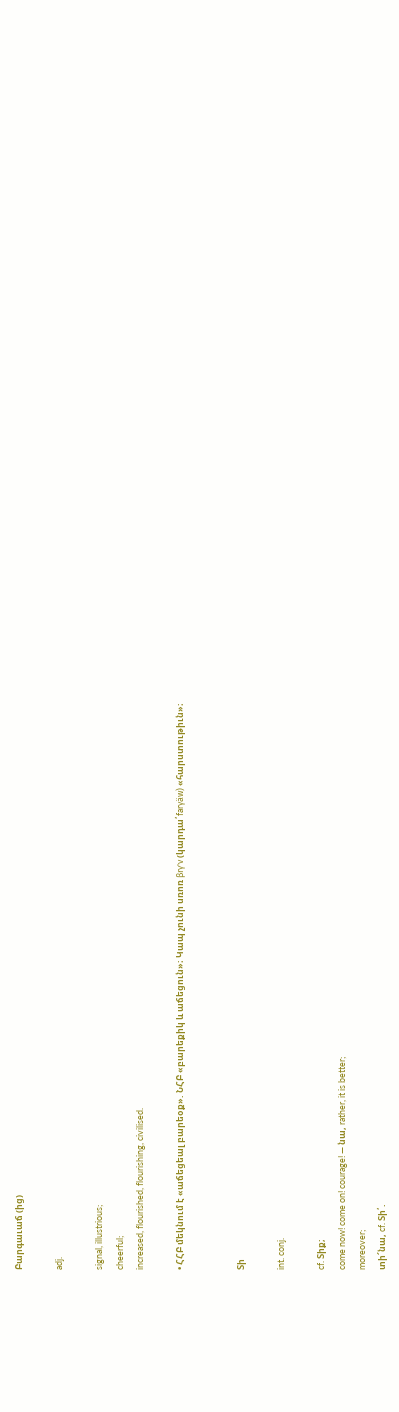Բարգաւաճ (ից)

adj.

signal, illustrious;
cheerful;
increased, flourished, flourishing, civilised.

• ՀՀԲ մեկնում է «աճեցեալ բարեօք». ՆՀԲ «բարեքիկ և աճեցուն»։ Կապ չունի սռոռ βrγ'ν (կարդա՛farγäw) «հարստութիւն»։


Տի

int. conj.

cf. Տիք;
come now! come on! courage! — նա, rather, it is better;
moreover;
տի՜նա, cf. Տի՛.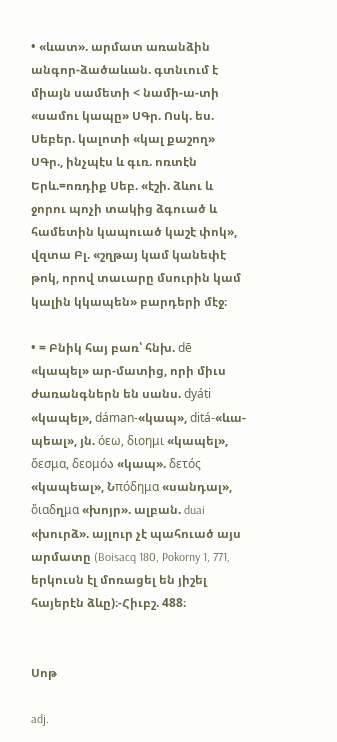• «ևատ». արմատ առանձին անգոր-ձածաևան. գտնւում է միայն սամետի < նամի-ա-տի «սամու կապը» ՍԳր. Ոսկ. ես. Սեբեր. կալոտի «կալ քաշող» ՍԳր., ինչպէս և գւռ. ոռտէն Երև.=ոռդիք Սեբ. «էշի. ձևու և ջորու պոչի տակից ձգուած և համետին կապուած կաշէ փոկ», վզտա Բլ. «շղթայ կամ կանեփէ թոկ, որով տաւարը մսուրին կամ կալին կկապեն» բարդերի մէջ։

• = Բնիկ հայ բառ՝ հնխ. dē «կապել» ար-մատից, որի միւս ժառանգներն են սանս. dyáti «կապել», dáman-«կապ», ditá-«ևա-պեալ», յն. όεω, διοημι «կապել», ὄεσμα, δεομόა «կապ». δετός «կապեալ», Նπόδημα «սանդալ», ὄιαδղμα «խոյր». ալբան. duai «խուրձ». այլուր չէ պահուած այս արմատը (Boisacq 180, Pokorny 1, 771, երկուսն էլ մոռացել են յիշել հայերէն ձևը)։-Հիւբշ. 488։


Սոթ

adj.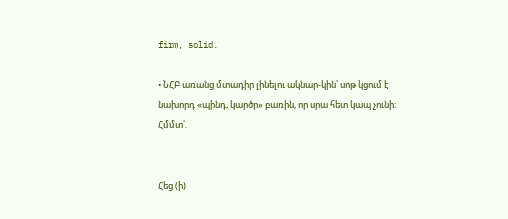firm, solid.

• ՆՀԲ առանց մտադիր լինելու ակնար-կին՝ սոթ կցում է նախորդ «պինդ, կարծր» բառին, որ սրա հետ կապ չունի։ Հմմտ՝.


Հեց (ի)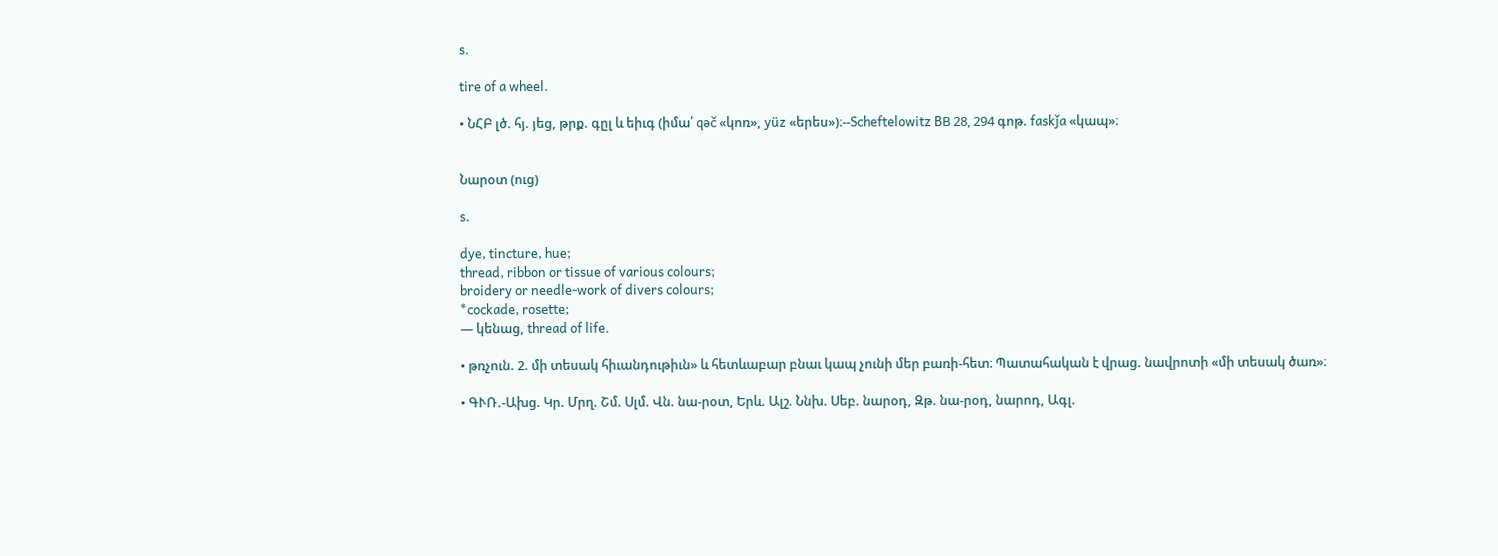s.

tire of a wheel.

• ՆՀԲ լծ. հյ. յեց, թրք. գըլ և եիւգ (իմա՛ qəč «կոռ», yüz «երես»)։--Scheftelowitz BВ 28, 294 գոթ. faskǰa «կապ»։


Նարօտ (ուց)

s.

dye, tincture, hue;
thread, ribbon or tissue of various colours;
broidery or needle-work of divers colours;
*cockade, rosette;
— կենաց, thread of life.

• թռչուն. 2. մի տեսակ հիւանդութիւն» և հետևաբար բնաւ կապ չունի մեր բառի-հետ։ Պատահական է վրաց. նավրոտի «մի տեսակ ծառ»։

• ԳՒՌ.-Ախց. Կր. Մրղ. Շմ. Սլմ. Վն. նա-րօտ, Երև. Ալշ. Ննխ. Սեբ. նարօդ, Զթ. նա-րօդ, նարոդ, Ագլ.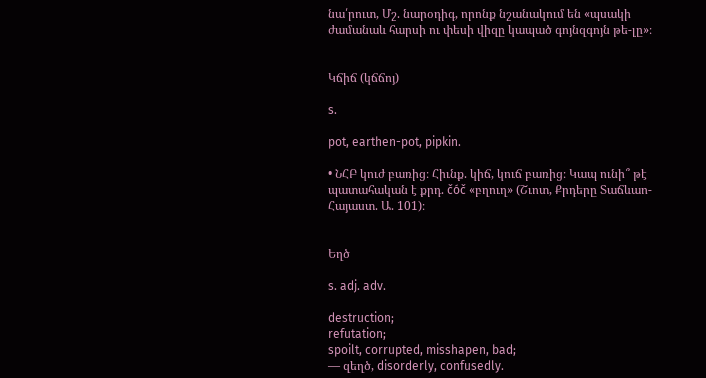նա՛րուտ, Մշ. նարօդիգ, որոնք նշանակում են «պսակի ժամանաև հարսի ու փեսի վիզը կապած գոյնզգոյն թե-լը»։


Կճիճ (կճճոյ)

s.

pot, earthen-pot, pipkin.

• ՆՀԲ կուժ բառից։ Հիւնք. կիճ, կուճ բառից։ Կապ ունի՞ թէ պատահական է քրդ. čóč «բղուղ» (Շւոտ, Քրդերը Տաճևաո-Հայաստ. Ա. 101)։


Եղծ

s. adj. adv.

destruction;
refutation;
spoilt, corrupted, misshapen, bad;
— զեղծ, disorderly, confusedly.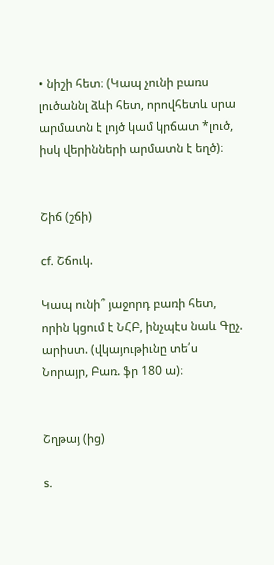• նիշի հետ։ (Կապ չունի բառս լուծաննլ ձևի հետ, որովհետև սրա արմատն է լոյծ կամ կրճատ *լուծ, իսկ վերինների արմատն է եղծ)։


Շիճ (շճի)

cf. Շճուկ.

Կապ ունի՞ յաջորդ բառի հետ, որին կցում է ՆՀԲ, ինչպէս նաև Գըչ. արիստ. (վկայութիւնը տե՛ս Նորայր, Բառ. ֆր 180 ա)։


Շղթայ (ից)

s.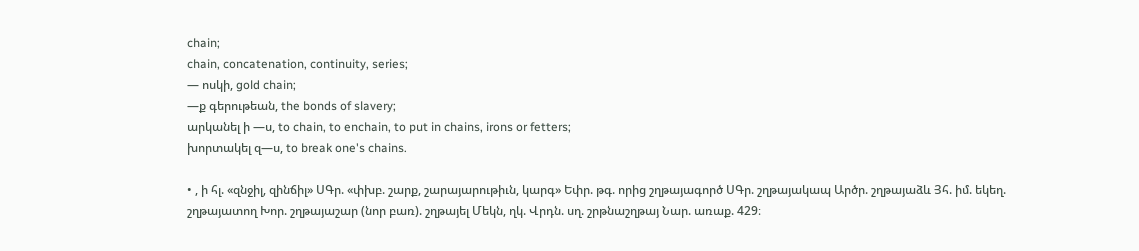chain;
chain, concatenation, continuity, series;
— ոսկի, gold chain;
—ք գերութեան, the bonds of slavery;
արկանել ի —ս, to chain, to enchain, to put in chains, irons or fetters;
խորտակել զ—ս, to break one's chains.

• , ի հլ. «զնջիլ, զինճիլ» ՍԳր. «փխբ. շարք, շարայարութիւն, կարգ» Եփր. թգ. որից շղթայագործ ՍԳր. շղթայակապ Արծր. շղթայաձև Յհ. իմ. եկեղ. շղթայատող Խոր. շղթայաշար (նոր բառ). շղթայել Մեկն, ղկ. Վրդն. սղ. շրթնաշղթայ Նար. առաք. 429։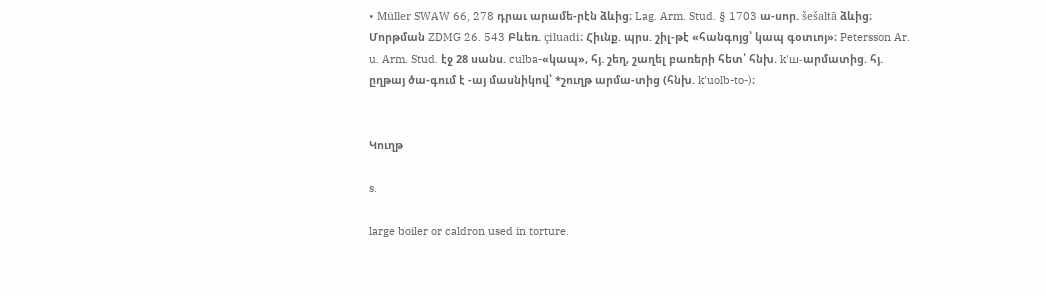• Müller SWAW 66, 278 դրաւ արամե-րէն ձևից։ Lag. Arm. Stud. § 1703 ա-սոր. šešaltā ձևից։ Մորթման ZDMG 26. 543 Բևեռ. çiluadi։ Հիւնք. պրս. շիլ-թէ «հանգոյց՝ կապ գօտւոյ»։ Petersson Ar. u. Arm. Stud. էջ 28 սանս. culba-«կապ», հյ. շեղ, շաղել բառերի հետ՝ հնխ. k'ш-արմատից. հյ. ըղթայ ծա-գում է -այ մասնիկով՝ *շուղթ արմա-տից (հնխ. k'uolb-to-)։


Կուղթ

s.

large boiler or caldron used in torture.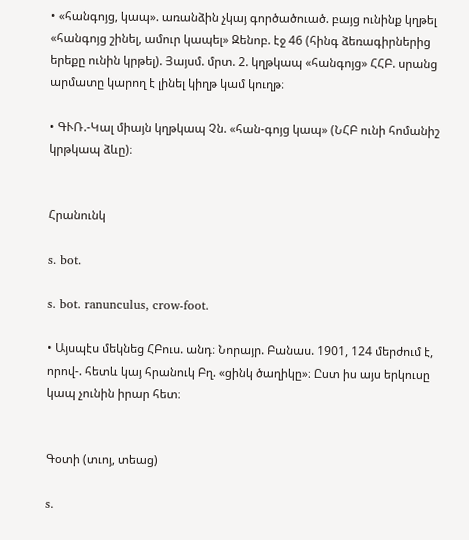• «հանգոյց, կապ». առանձին չկայ գործածուած. բայց ունինք կղթել «հանգոյց շինել, ամուր կապել» Զենոբ. էջ 46 (հինգ ձեռագիրներից երեքը ունին կրթել). Յայսմ. մրտ. 2. կղթկապ «հանգոյց» ՀՀԲ. սրանց արմատը կարող է լինել կիղթ կամ կուղթ։

• ԳՒՌ.-Կալ միայն կղթկապ Չն. «հան-գոյց կապ» (ՆՀԲ ունի հոմանիշ կրթկապ ձևը)։


Հրանունկ

s. bot.

s. bot. ranunculus, crow-foot.

• Այսպէս մեկնեց ՀԲուս. անդ։ Նորայր. Բանաս. 1901, 124 մերժում է, որով-. հետև կայ հրանուկ Բղ. «ցինկ ծաղիկը»։ Ըստ իս այս երկուսը կապ չունին իրար հետ։


Գօտի (տւոյ, տեաց)

s.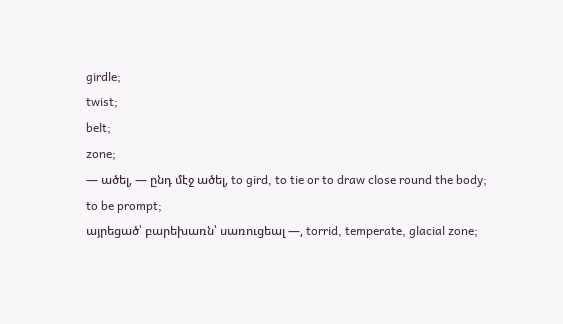girdle;
twist;
belt;
zone;
— ածել, — ընդ մէջ ածել, to gird, to tie or to draw close round the body;
to be prompt;
այրեցած՝ բարեխառն՝ սառուցեալ —, torrid, temperate, glacial zone;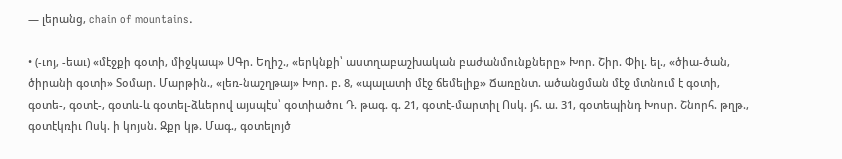— լերանց, chain of mountains.

• (-ւոյ, -եաւ) «մէջքի գօտի, միջկապ» ՍԳր. Եղիշ., «երկնքի՝ աստղաբաշխական բաժանմունքները» Խոր. Շիր. Փիլ. ել., «ծիա-ծան, ծիրանի գօտի» Տօմար. Մարթին., «լեռ-նաշղթայ» Խոր. բ. 8, «պալատի մէջ ճեմելիք» Ճառընտ. ածանցման մէջ մտնում է գօտի, գօտե-, գօտէ-, գօտև-և գօտել-ձևերով այսպէս՝ գօտիածու Դ. թագ. գ. 21, գօտէ-մարտիլ Ոսկ. յհ. ա. 31, գօտեպինդ Խոսր. Շնորհ. թղթ., գօտէկռիւ Ոսկ. ի կոյսն. Զքր կթ. Մագ., գօտելոյծ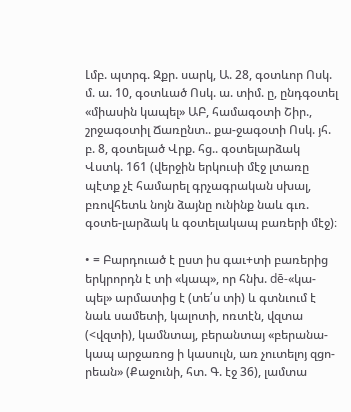Լմբ. պտրգ. Զքր. սարկ, Ա. 28, գօտևոր Ոսկ. մ. ա. 10, գօտևած Ոսկ. ա. տիմ. ը, ընդգօտել «միասին կապել» ԱԲ, համագօտի Շիր., շրջագօտիլ Ճառընտ.. քա-ջագօտի Ոսկ. յհ. բ. 8, գօտելած Վրք. հց.. գօտելարձակ Վստկ. 161 (վերջին երկուսի մէջ լտառը պէտք չէ համարել գրչագրական սխալ, բռովհետև նոյն ձայնը ունինք նաև գւռ. գօտե-լարձակ և գօտելակապ բառերի մէջ)։

• = Բարդուած է ըստ իս գաւ+տի բառերից երկրորդն է տի «կապ», որ հնխ. dē-«կա-պել» արմատից է (տե՛ս տի) և գտնւում է նաև սամետի, կալոտի, ոռտէն, վզտա (<վզտի), կամնտայ, բերանտայ «բերանա-կապ արջառոց ի կասուլն, առ չուտելոյ զցո-րեան» (Քաջունի, հտ. Գ. էջ 36), լամտա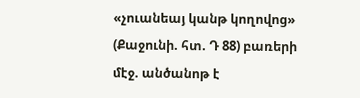«չուանեայ կանթ կողովոց» (Քաջունի. հտ. Դ 88) բառերի մէջ. անծանոթ է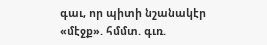գաւ, որ պիտի նշանակէր «մէջք». հմմտ. գւռ.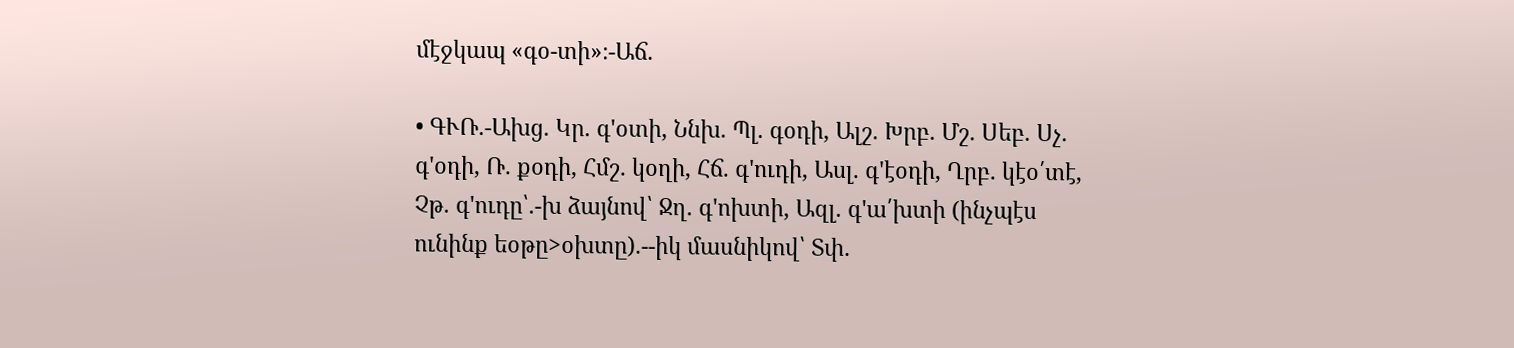մէջկապ «գօ-տի»։-Աճ.

• ԳՒՌ.-Ախց. Կր. գ'օտի, Ննխ. Պլ. գօդի, Ալշ. Խրբ. Մշ. Սեբ. Սչ. գ'օդի, Ռ. քօդի, Հմշ. կօղի, Հճ. գ'ուդի, Ասլ. գ'էօդի, Ղրբ. կէօ՛տէ, Չթ. գ'ուդը՝.-խ ձայնով՝ Ջղ. գ'ոխտի, Ազլ. գ'ա՛խտի (ինչպէս ունինք եօթը>օխտը).--իկ մասնիկով՝ Տփ.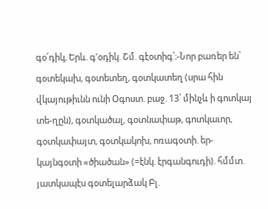գօ՛դիկ, Երև. գ'օդիկ. Շմ. գէօտիգ՝։-Նոր բառեր են՝ գօտեկախ, գօտետեղ, գօտկատեղ (սրա հին վկայութիւնն ունի Օգոստ. բաջ. 13՝ մինչև ի գոտկայ տե-ղըն), գօտկածալ, գօտնափաթ, գոտկաւոր, գօտկափայտ, գօտկակոխ, ոռագօտի. եր-կայնգօտի «ծիածան» (=էնկ. էրգանգուդի). հմմտ. յատկապէս գօտելարձակ Բլ.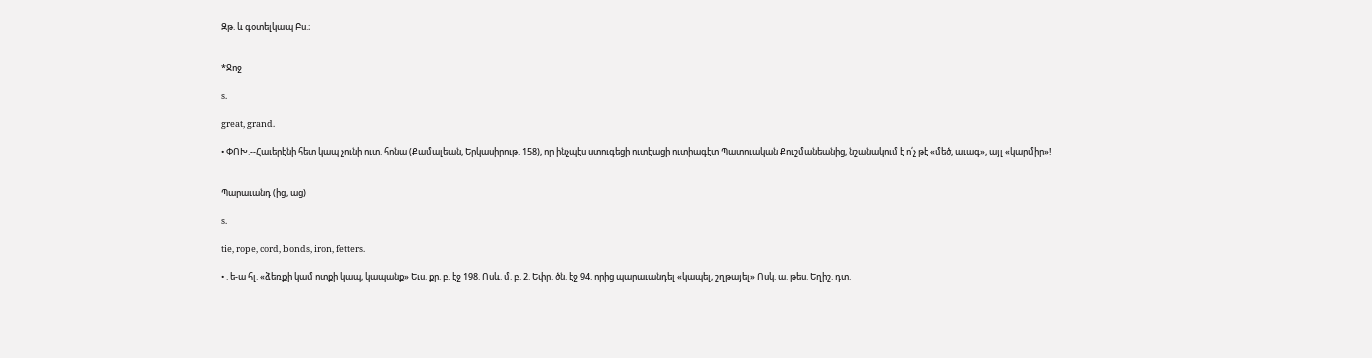Զթ. և գօտելկապ Բս.։


*Ջոջ

s.

great, grand.

• ՓՈԽ.--Հաւերէնի հետ կապ չունի ուտ. հոնա (Քամալեան, Երկասիրութ. 158), որ ինչպէս ստուգեցի ուտէացի ուտիագէտ Պատուական Քուշմանեանից, նշանակում է ո՛չ թէ «մեծ, աւագ», այլ «կարմիր»!


Պարաւանդ (ից, աց)

s.

tie, rope, cord, bonds, iron, fetters.

• . ե-ա հլ. «ձեռքի կամ ոտքի կապ, կապանք» Եւս. քր. բ. էջ 198. Ոսև. մ. բ. 2. Եփր. ծն. էջ 94. որից պարաւանդել «կապել, շղթայել» Ոսկ. ա. թես. Եղիշ. դտ.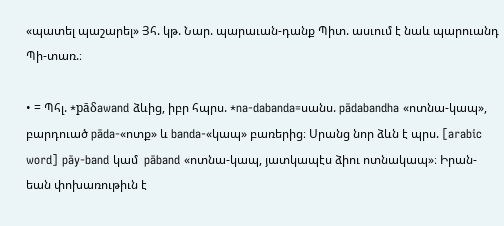«պատել պաշարել» Յհ. կթ. Նար. պարաւան-դանք Պիտ. ասւում է նաև պարուանդ Պի-տառ.։

• = Պհլ. *pāδawand ձևից, իբր հպրս. *na-dabanda=սանս. pādabandha «ոտնա-կապ», բարդուած pāda-«ոտք» և banda-«կապ» բառերից։ Սրանց նոր ձևն է պրս. [arabic word] pāy-band կամ  pāband «ոտնա-կապ, յատկապէս ձիու ոտնակապ»։ Իրան-եան փոխառութիւն է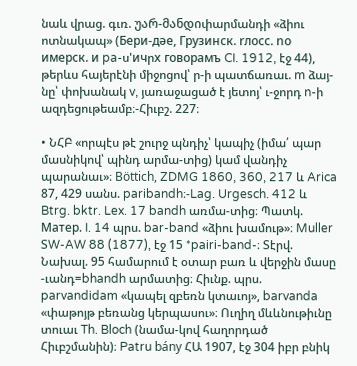նաև վրաց. գւռ. უარ-მანდიփարմանդի «ձիու ոտնակապ» (Бepи-дəe, Гpузинcк. rлоcc. nо имерcк. и pa-ս'ичրx говорамъ CI. 1912, էջ 44), թերևս հայերէնի միջոցով՝ ր-ի պատճառաւ. m ձայ-նը՝ փոխանակ v, յառաջացած է յետոյ՝ ւ-ջորդ n-ի ազդեցութեամբ։-Հիւբշ. 227։

• ՆՀԲ «որպէս թէ շուրջ պնդիչ՝ կապիչ (իմա՛ պար մասնիկով՝ պինդ արմա-տից) կամ վանդիչ պարանաւ»։ Böttich, ZDMG 1860, 360, 217 և Arica 87, 429 սանս. paribandh։-Lag. Urgesch. 412 և Btrg. bktr. Lex. 17 bandh առմա-տից։ Պատկ. Maтep. I. 14 պրս. bar-band «ձիու խամութ»։ Muller ՏW-AW 88 (1877), էջ 15 *pairi-band-։ Տէրվ. Նախալ. 95 համարում է օտար բառ և վերջին մասը -ւանդ=bhandh արմատից։ Հիւնք. պրս. parvandidam «կապել զբեռն կտաւոյ», barvanda «փաթոյթ բեռանց կերպասու»։ Ուղիղ մևևնութիւնը տուաւ Th. Bloch (նամա-կով հաղորդած Հիւբշմանին)։ Patru bány ՀԱ 1907, էջ 304 իբր բնիկ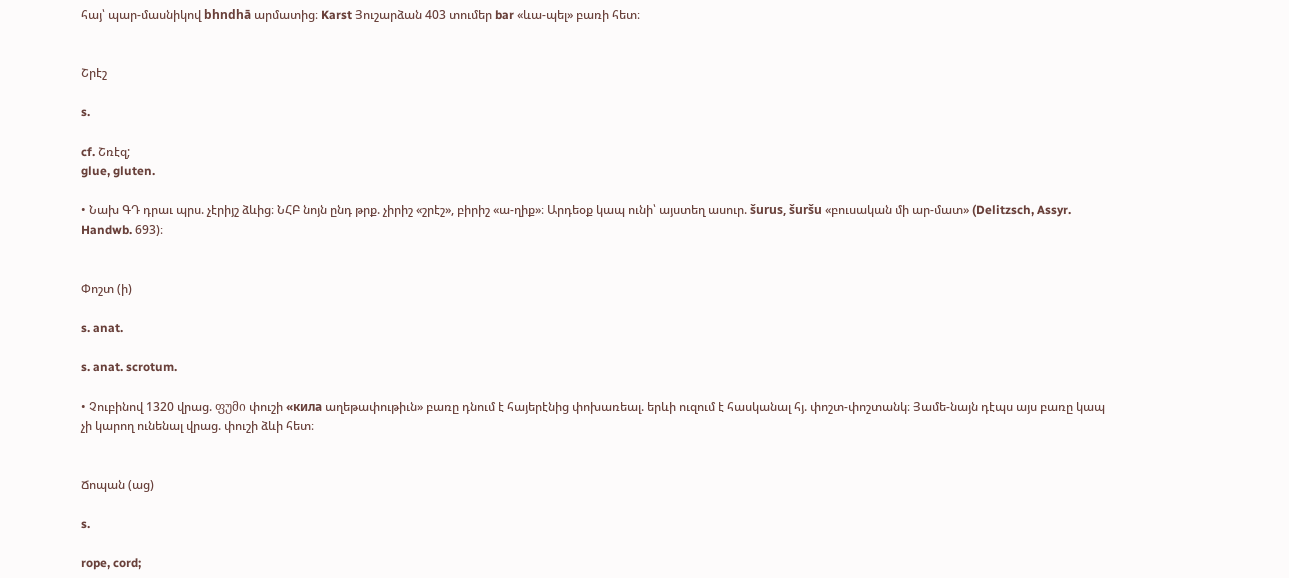հայ՝ պար-մասնիկով bhndhā արմատից։ Karst Յուշարձան 403 տումեր bar «ևա-պել» բառի հետ։


Շրէշ

s.

cf. Շռէզ;
glue, gluten.

• Նախ ԳԴ դրաւ պրս. չէրիյշ ձևից։ ՆՀԲ նոյն ընդ թրք. չիրիշ «շրէշ», բիրիշ «ա-ղիք»։ Արդեօք կապ ունի՝ այստեղ ասուր. šurus, šuršu «բուսական մի ար-մատ» (Delitzsch, Assyr. Handwb. 693)։


Փոշտ (ի)

s. anat.

s. anat. scrotum.

• Չուբինով 1320 վրաց. ფუმი փուշի «кила աղեթափութիւն» բառը դնում է հայերէնից փոխառեալ. երևի ուզում է հասկանալ հյ. փոշտ-փոշտանկ։ Յամե-նայն դէպս այս բառը կապ չի կարող ունենալ վրաց. փուշի ձևի հետ։


Ճոպան (աց)

s.

rope, cord;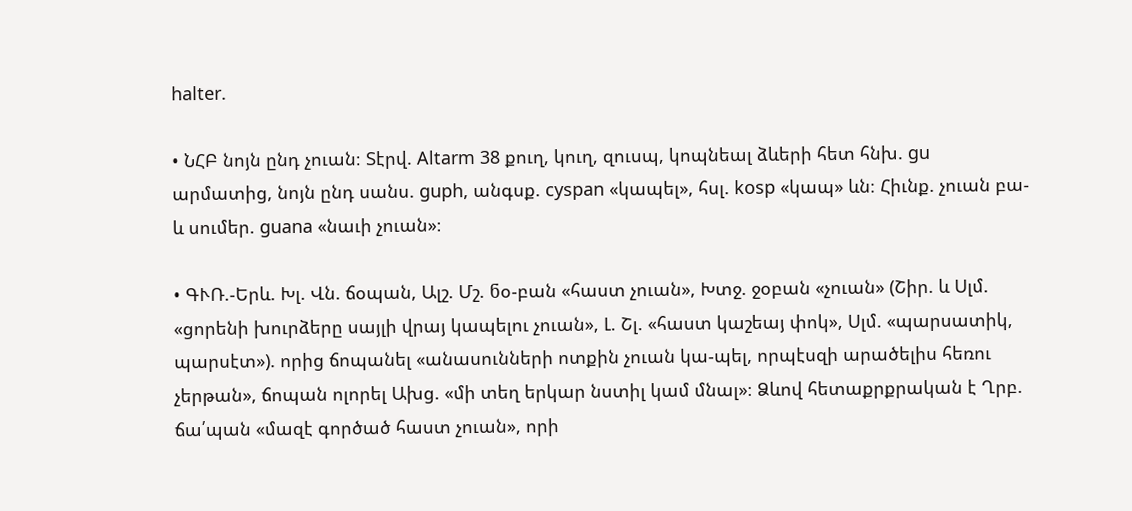halter.

• ՆՀԲ նոյն ընդ չուան։ Տէրվ. Altarm 38 քուղ, կուղ, զուսպ, կոպնեալ ձևերի հետ հնխ. gu արմատից, նոյն ընդ սանս. guph, անգսք. cyspan «կապել», հսլ. kosp «կապ» ևն։ Հիւնք. չուան բա-և սումեր. guana «նաւի չուան»։

• ԳՒՌ.-Երև. Խլ. Վն. ճօպան, Ալշ. Մշ. ნօ-բան «հաստ չուան», Խտջ. ջօբան «չուան» (Շիր. և Սլմ. «ցորենի խուրձերը սայլի վրայ կապելու չուան», Լ. Շլ. «հաստ կաշեայ փոկ», Սլմ. «պարսատիկ, պարսէտ»). որից ճոպանել «անասունների ոտքին չուան կա-պել, որպէսզի արածելիս հեռու չերթան», ճոպան ոլորել Ախց. «մի տեղ երկար նստիլ կամ մնալ»։ Ձևով հետաքրքրական է Ղրբ. ճա՛պան «մազէ գործած հաստ չուան», որի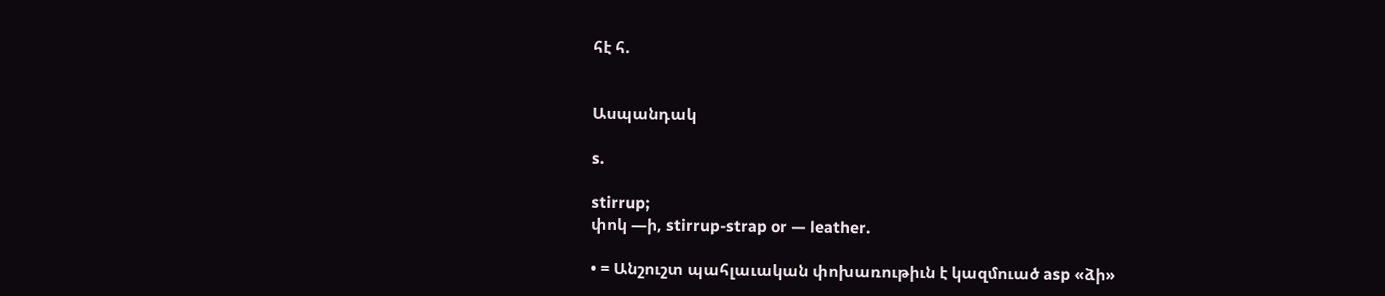հէ հ.


Ասպանդակ

s.

stirrup;
փոկ —ի, stirrup-strap or — leather.

• = Անշուշտ պահլաւական փոխառութիւն է կազմուած asp «ձի»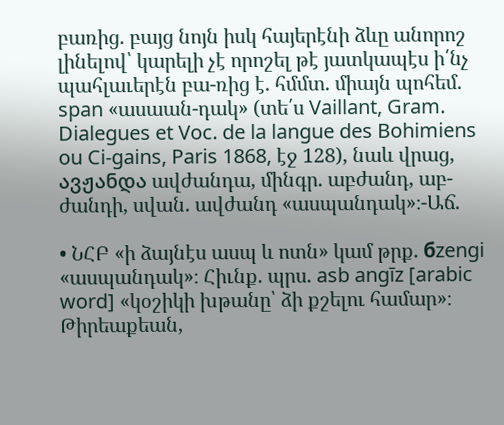բառից. բայց նոյն իսկ հայերէնի ձևը անորոշ լինելով՝ կարելի չէ որոշել թէ յատկապէս ի՛նչ պահլաւերէն բա-ռից է. հմմտ. միայն պոհեմ. span «ասաան-դակ» (տե՛ս Vaillant, Gram. Dialegues et Voc. de la langue des Bohimiens ou Ci-gains, Paris 1868, էջ 128), նաև վրաց, ავჟანდა ավժանդա, մինգր. աբժանդ, աբ-ժանդի, սվան. ավժանդ «ասպանդակ»։-Աճ.

• ՆՀԲ «ի ձայնէս ասպ և ոտն» կամ թրք. бzengi «ասպանդակ»։ Հիւնք. պրս. asb angīz [arabic word] «կօշիկի խթանը՝ ձի քշելու համար»։ Թիրեաքեան,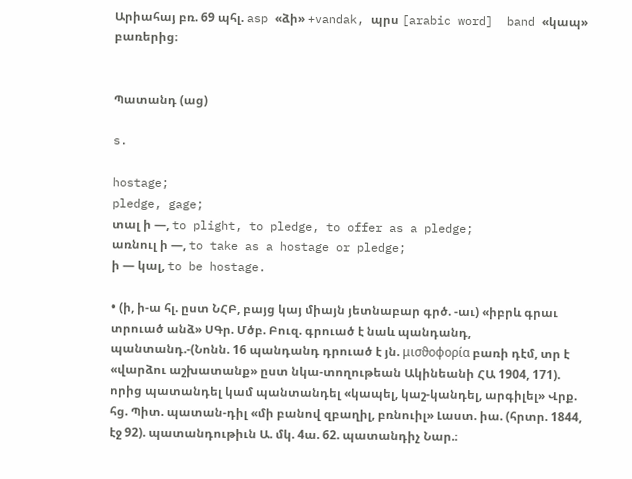Արիահայ բռ. 69 պհլ. asp «ձի» +vandak, պրս [arabic word]  band «կապ» բառերից։


Պատանդ (աց)

s.

hostage;
pledge, gage;
տալ ի —, to plight, to pledge, to offer as a pledge;
առնուլ ի —, to take as a hostage or pledge;
ի — կալ, to be hostage.

• (ի, ի-ա հլ. ըստ ՆՀԲ, բայց կայ միայն յետնաբար գրծ. -աւ) «իբրև գրաւ տրուած անձ» ՍԳր. Մծբ. Բուզ. գրուած է նաև պանդանդ, պանտանդ.-(Նոնն. 16 պանդանդ դրուած է յն. μισϑοφορία բառի դէմ, տր է «վարձու աշխատանք» ըստ նկա-տողութեան Ակինեանի ՀԱ 1904, 171). որից պատանդել կամ պանտանդել «կապել, կաշ-կանդել, արգիլել» Վրք. հց. Պիտ. պատան-դիլ «մի բանով զբաղիլ, բռնուիլ» Լաստ. իա. (հրտր. 1844, էջ 92). պատանդութիւն Ա. մկ. 4ա. 62. պատանդիչ Նար.։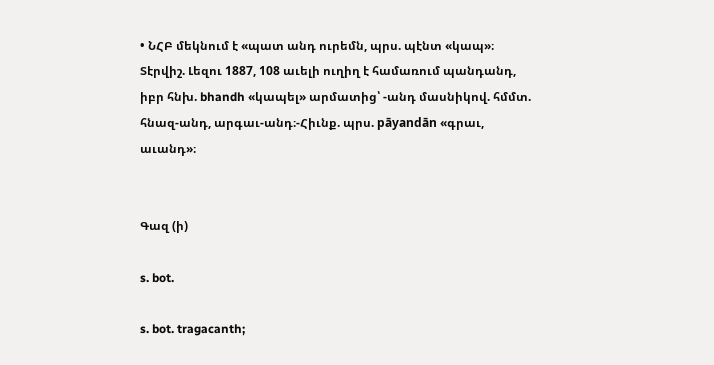• ՆՀԲ մեկնում է «պատ անդ ուրեմն, պրս. պէնտ «կապ»։ Տէրվիշ. Լեզու 1887, 108 աւելի ուղիղ է համառում պանդանդ, իբր հնխ. bhandh «կապել» արմատից՝ -անդ մասնիկով. հմմտ. հնազ-անդ, արգաւ-անդ։-Հիւնք. պրս. pāyandān «գրաւ, աւանդ»։


Գազ (ի)

s. bot.

s. bot. tragacanth;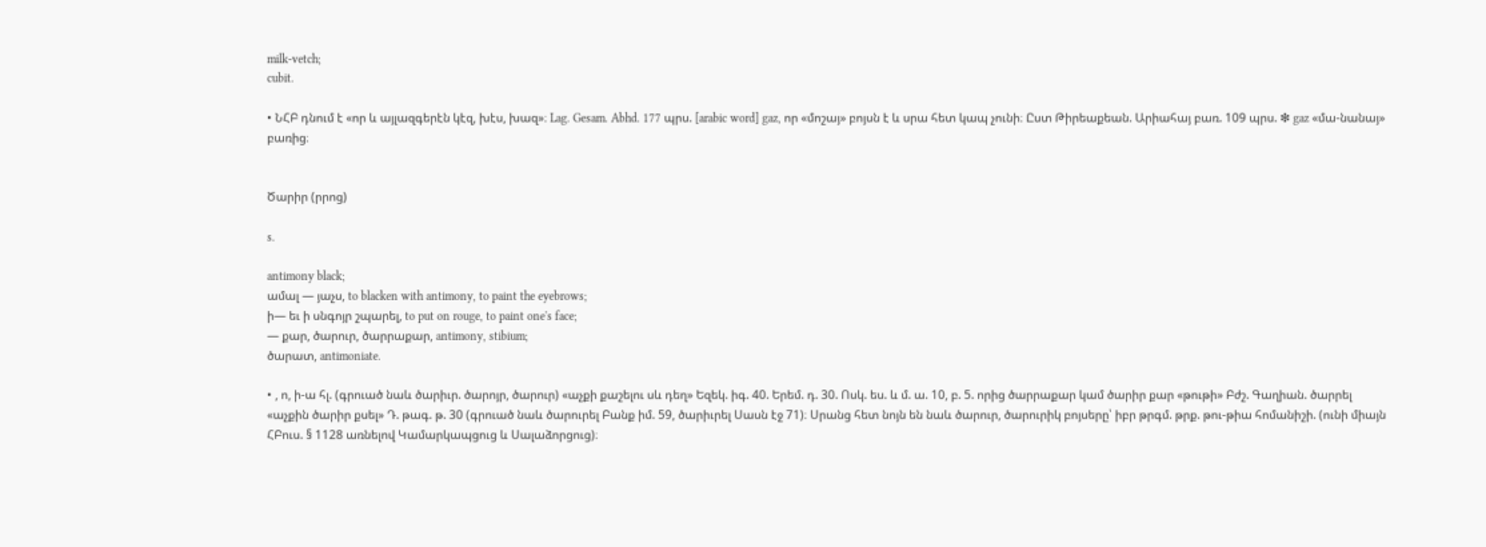milk-vetch;
cubit.

• ՆՀԲ դնում է «որ և այլազգերէն կէզ, խէս, խազ»։ Lag. Gesam. Abhd. 177 պրս. [arabic word] gaz, որ «մոշայ» բոյսն է և սրա հետ կապ չունի։ Ըստ Թիրեաքեան. Արիահայ բառ. 109 պրս. ❇ gaz «մա-նանայ» բառից։


Ծարիր (րրոց)

s.

antimony black;
ամալ — յաչս, to blacken with antimony, to paint the eyebrows;
ի— եւ ի սնգոյր շպարել, to put on rouge, to paint one's face;
— քար, ծարուր, ծարրաքար, antimony, stibium;
ծարատ, antimoniate.

• , ո, ի-ա հլ. (գրուած նաև ծարիւր. ծարոյր, ծարուր) «աչքի քաշելու սև դեղ» Եզեկ. իգ. 40. Երեմ. դ. 30. Ոսկ. ես. և մ. ա. 10, բ. 5. որից ծարրաքար կամ ծարիր քար «թութի» Բժշ. Գաղիան. ծարրել «աչքին ծարիր քսել» Դ. թագ. թ. 30 (գրուած նաև ծարուրել Բանք իմ. 59, ծարիւրել Սասն էջ 71)։ Սրանց հետ նոյն են նաև ծարուր, ծարուրիկ բոյսերը՝ իբր թրգմ. թրք. թու-թիա հոմանիշի. (ունի միայն ՀԲուս. § 1128 առնելով Կամարկապցուց և Սալաձորցուց)։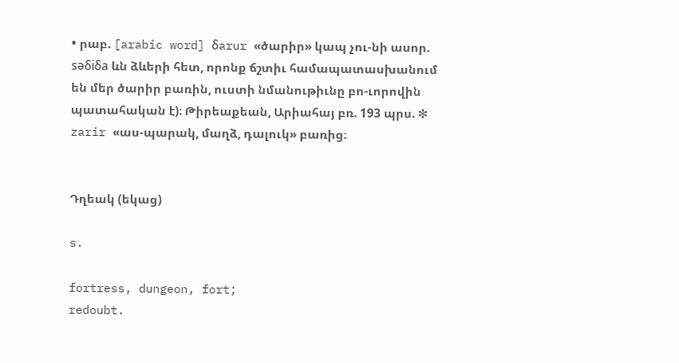• րաբ. [arabic word] δarur «ծարիր» կապ չու-նի ասոր. səδiδa ևն ձևերի հետ, որոնք ճշտիւ համապատասխանում են մեր ծարիր բառին, ուստի նմանութիւնը բո-ւորովին պատահական է)։ Թիրեաքեան, Արիահայ բռ. 193 պրս. ❇ zarir «աս-պարակ, մաղձ, դալուկ» բառից։


Դղեակ (եկաց)

s.

fortress, dungeon, fort;
redoubt.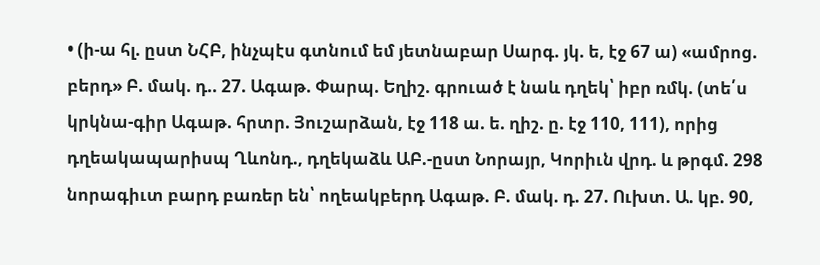• (ի-ա հլ. ըստ ՆՀԲ, ինչպէս գտնում եմ յետնաբար Սարգ. յկ. ե, էջ 67 ա) «ամրոց. բերդ» Բ. մակ. դ.. 27. Ագաթ. Փարպ. Եղիշ. գրուած է նաև դղեկ՝ իբր ռմկ. (տե՛ս կրկնա-գիր Ագաթ. հրտր. Յուշարձան, էջ 118 ա. ե. ղիշ. ը. էջ 110, 111), որից դղեակապարիսպ Ղևոնդ., դղեկաձև ԱԲ.-ըստ Նորայր, Կորիւն վրդ. և թրգմ. 298 նորագիւտ բարդ բառեր են՝ ողեակբերդ Ագաթ. Բ. մակ. դ. 27. Ուխտ. Ա. կբ. 90,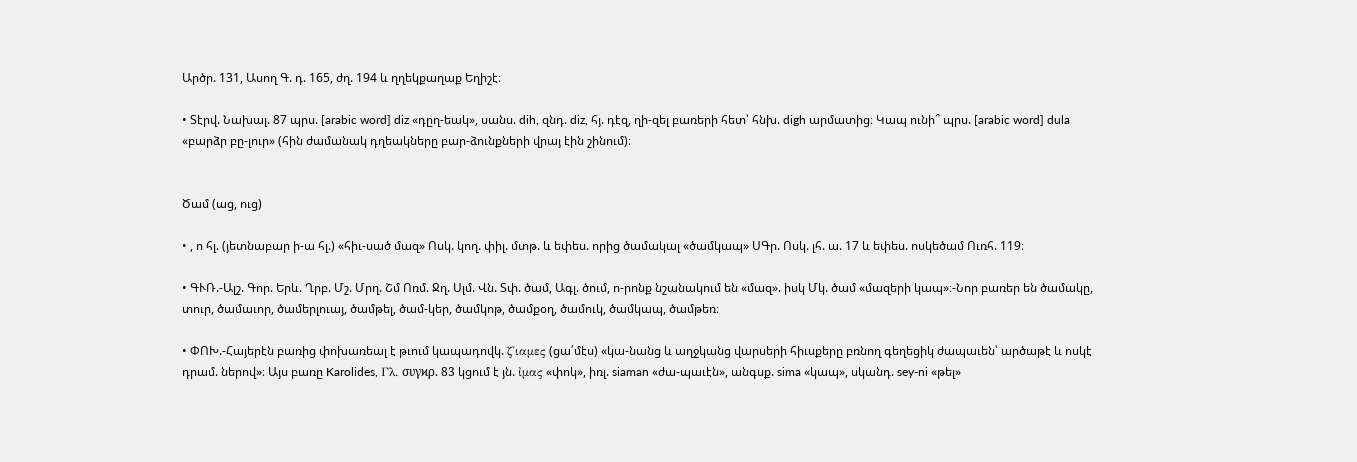Արծր. 131, Ասող Գ. դ. 165, ժղ. 194 և ղղեկքաղաք Եղիշէ։

• Տէրվ. Նախալ. 87 պրս. [arabic word] diz «դըղ-եակ», սանս. dih, զնդ. diz, հյ. դէզ, ղի-զել բառերի հետ՝ հնխ. digh արմատից։ Կապ ունի՞ պրս. [arabic word] dula «բարձր բը-լուր» (հին ժամանակ դղեակները բար-ձունքների վրայ էին շինում)։


Ծամ (աց, ուց)

• , ո հլ. (յետնաբար ի-ա հլ.) «հիւ-սած մազ» Ոսկ. կող. փիլ. մտթ. և եփես. որից ծամակալ «ծամկապ» ՍԳր. Ոսկ. լհ. ա. 17 և եփես. ոսկեծամ Ուռհ. 119։

• ԳՒՌ.-Ալշ. Գոր. Երև. Ղրբ. Մշ. Մրղ. Շմ Ոռմ. Ջղ. Սլմ. Վն. Տփ. ծամ, Ագլ. ծում, ո-րոնք նշանակում են «մազ». իսկ Մկ. ծամ «մազերի կապ»։-Նոր բառեր են ծամակը, տուր, ծամաւոր, ծամերլուայ, ծամթել, ծամ-կեր, ծամկոթ, ծամքօղ, ծամուկ, ծամկապ, ծամթեռ։

• ՓՈԽ.-Հայերէն բառից փոխառեալ է թւում կապադովկ. ζ'ιαμες (ցա՛մէս) «կա-նանց և աղջկանց վարսերի հիւսքերը բռնող գեղեցիկ ժապաւեն՝ արծաթէ և ոսկէ դրամ. ներով»։ Այս բառը Karolides, Γλ. συγϰρ. 83 կցում է յն. ἰμας «փոկ», իռլ. siaman «ժա-պաւէն», անգսք. sima «կապ», սկանդ. sey-ni «թել»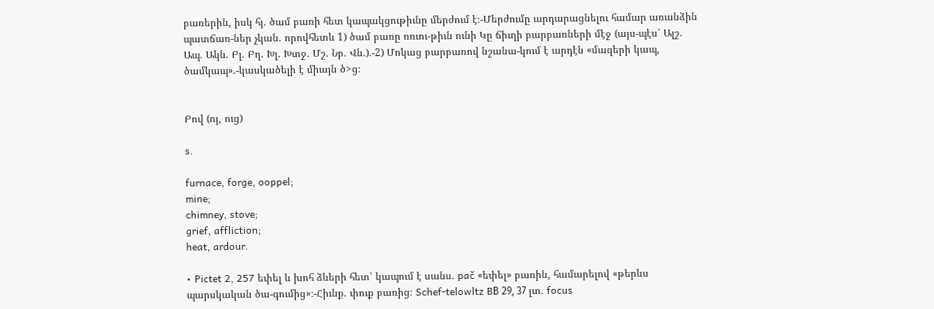բառերին, իսկ հյ. ծամ բառի հետ կապակցութիւնը մերժում է։-Մերժումը արդարացնելու համար առանձին պատճառ-ներ չկան. որովհետև 1) ծամ բառը ռռւու-թիւն ունի Կը ճիւղի բարբառների մէջ (այս-պէս՝ Ալշ. Ապ. Ակն. Բլ. Բղ. Խլ. Խտջ. Մշ. Նբ. Վն.).-2) Մոկաց բարբառով նշանա-կում է արդէն «մազերի կապ, ծամկապ».-կասկածելի է միայն ծ>ց։


Բով (ոյ, ուց)

s.

furnace, forge, ooppel;
mine;
chimney, stove;
grief, affliction;
heat, ardour.

• Pictet 2, 257 եփել և խոհ ձևերի հետ՝ կապում է սանս. pač «եփել» բառին, համարելով «թերևս պարսկական ծա-գումից»։-Հիւնք. փուք բառից։ Schef-telowltz BВ 29, 37 լտ. focus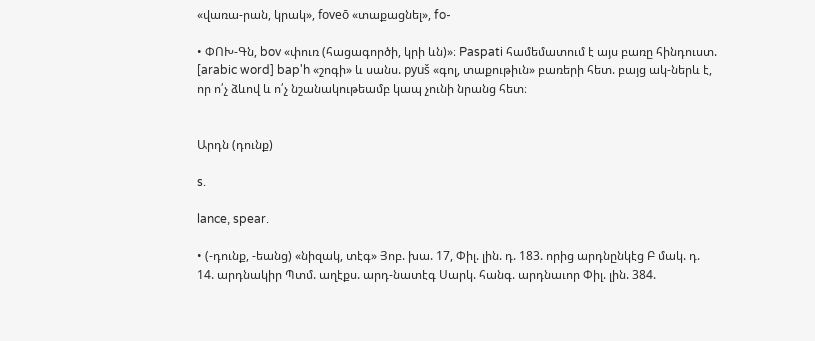«վառա-րան, կրակ», foveō «տաքացնել», fo-

• ՓՈԽ-Գն, bov «փուռ (հացագործի, կրի ևն)»։ Paspati համեմատում է այս բառը հինդուստ. [arabic word] bap'h «շոգի» և սանս. pyuš «գոլ, տաքութիւն» բառերի հետ. բայց ակ-ներև է, որ ո՛չ ձևով և ո՛չ նշանակութեամբ կապ չունի նրանց հետ։


Արդն (դունք)

s.

lance, spear.

• (-դունք, -եանց) «նիզակ, տէգ» Յոբ. խա. 17, Փիլ. լին. դ. 183. որից արդնընկէց Բ մակ. դ. 14. արդնակիր Պտմ. աղէքս. արդ-նատէգ Սարկ. հանգ. արդնաւոր Փիլ. լին. 384.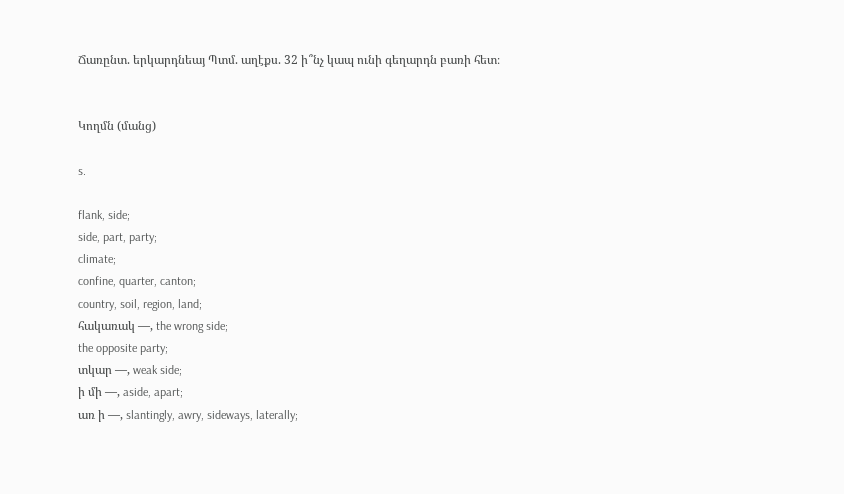Ճառընտ. երկարդնեայ Պտմ. աղէքս. 32 ի՞նչ կապ ունի գեղարդն բառի հետ։


Կողմն (մանց)

s.

flank, side;
side, part, party;
climate;
confine, quarter, canton;
country, soil, region, land;
հակառակ —, the wrong side;
the opposite party;
տկար —, weak side;
ի մի —, aside, apart;
առ ի —, slantingly, awry, sideways, laterally;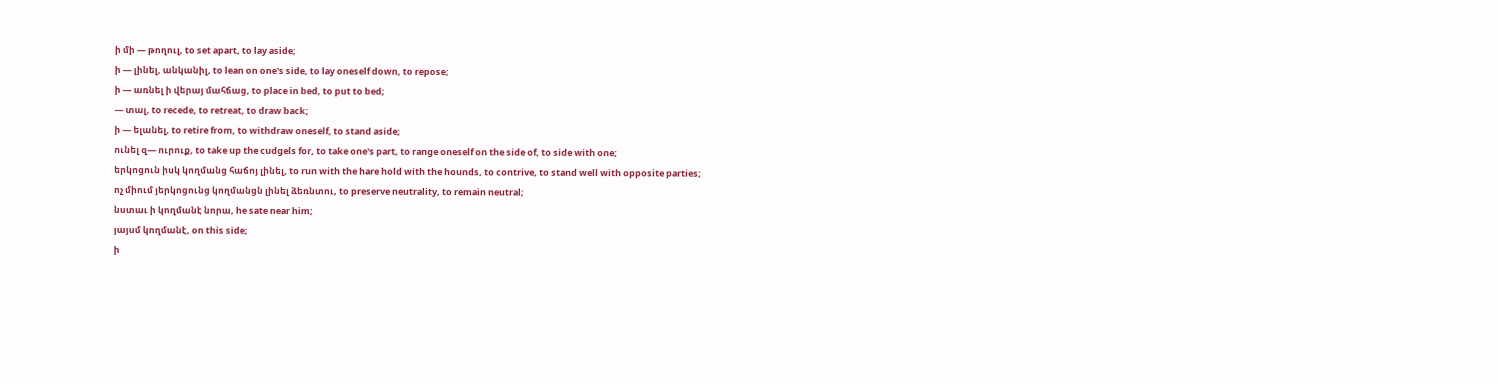ի մի — թողուլ, to set apart, to lay aside;
ի — լինել, անկանիլ, to lean on one's side, to lay oneself down, to repose;
ի — առնել ի վերայ մահճաց, to place in bed, to put to bed;
— տալ, to recede, to retreat, to draw back;
ի — ելանել, to retire from, to withdraw oneself, to stand aside;
ունել զ— ուրուք, to take up the cudgels for, to take one's part, to range oneself on the side of, to side with one;
երկոցուն իսկ կողմանց հաճոյ լինել, to run with the hare hold with the hounds, to contrive, to stand well with opposite parties;
ոչ միում յերկոցունց կողմանցն լինել ձեռնտու, to preserve neutrality, to remain neutral;
նստաւ ի կողմանէ նորա, he sate near him;
յայսմ կողմանէ, on this side;
ի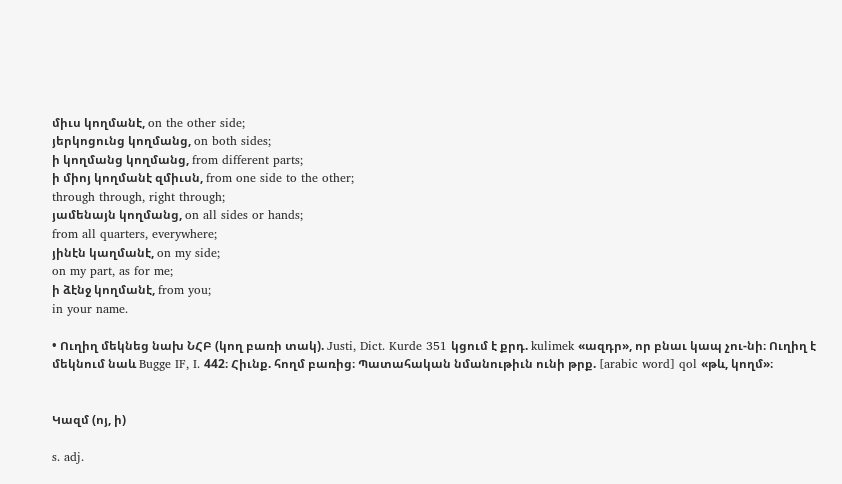միւս կողմանէ, on the other side;
յերկոցունց կողմանց, on both sides;
ի կողմանց կողմանց, from different parts;
ի միոյ կողմանէ զմիւսն, from one side to the other;
through through, right through;
յամենայն կողմանց, on all sides or hands;
from all quarters, everywhere;
յինէն կաղմանէ, on my side;
on my part, as for me;
ի ձէնջ կողմանէ, from you;
in your name.

• Ուղիղ մեկնեց նախ ՆՀԲ (կող բառի տակ). Justi, Dict. Kurde 351 կցում է քրդ. kulimek «ազդր», որ բնաւ կապ չու-նի։ Ուղիղ է մեկնում նաև Bugge IF, I. 442։ Հիւնք. հողմ բառից։ Պատահական նմանութիւն ունի թրք. [arabic word] qol «թև, կողմ»։


Կազմ (ոյ, ի)

s. adj.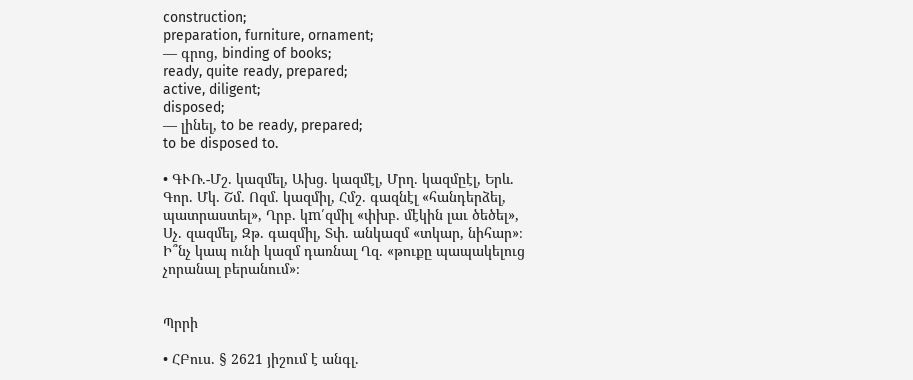construction;
preparation, furniture, ornament;
— գրոց, binding of books;
ready, quite ready, prepared;
active, diligent;
disposed;
— լինել, to be ready, prepared;
to be disposed to.

• ԳՒՌ.-Մշ. կազմել, Ախց. կազմէլ, Մրղ. կազմըէլ, Երև. Գոր. Մկ. Շմ. Ոզմ. կազմիլ, Հմշ. գազնէլ «հանդերձել, պատրաստել», Ղրբ. կm՛զմիլ «փխբ. մէկին լաւ ծեծել», Սչ. զազմել, Զթ. գազմիլ, Տփ. անկազմ «տկար, նիհար»։ Ի՞նչ կապ ունի կազմ դառնալ Ղզ. «թուքը պապակելուց չորանալ բերանում»։


Պրրի

• ՀԲուս. § 2621 յիշում է անգլ.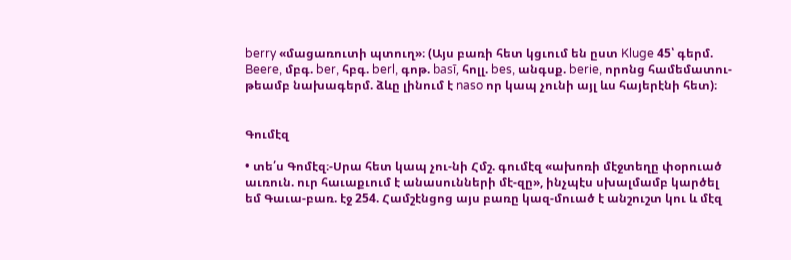berry «մացառուտի պտուղ»։ (Այս բառի հետ կցւում են ըստ Kluge 45՝ գերմ. Beere, մբգ. ber, հբգ. berl, գոթ. basī, հոլլ. bes, անգսք. berie, որոնց համեմատու-թեամբ նախագերմ. ձևը լինում է naso որ կապ չունի այլ ևս հայերէնի հետ)։


Գումէզ

• տե՛ս Գոմէզ։-Սրա հետ կապ չու-նի Հմշ. գումէզ «ախոռի մէջտեղը փօրուած աւռուն. ուր հաւաքւում է անասունների մէ-զը», ինչպէս սխալմամբ կարծել եմ Գաւա-բառ. էջ 254. Համշէնցոց այս բառը կազ-մուած է անշուշտ կու և մէզ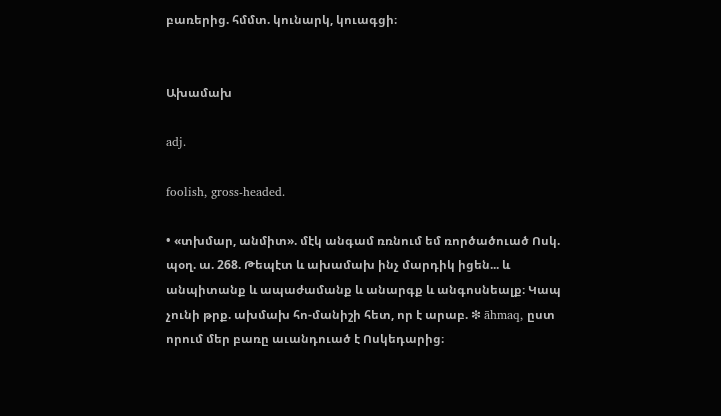բառերից. հմմտ. կունարկ, կուագցի։


Ախամախ

adj.

foolish, gross-headed.

• «տխմար, անմիտ». մէկ անգամ ռռնում եմ ռործածուած Ոսկ. պօղ. ա. 268. Թեպէտ և ախամախ ինչ մարդիկ իցեն... և անպիտանք և ապաժամանք և անարգք և անգոսնեալք։ Կապ չունի թրք. ախմախ հո-մանիշի հետ, որ է արաբ. ❇ āhmaq, ըստ որում մեր բառը աւանդուած է Ոսկեդարից։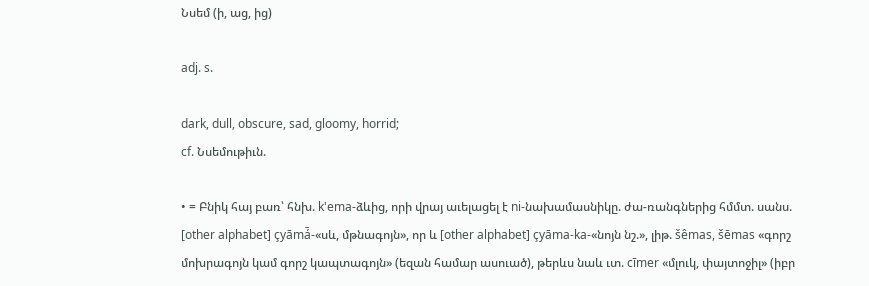Նսեմ (ի, աց, ից)

adj. s.

dark, dull, obscure, sad, gloomy, horrid;
cf. Նսեմութիւն.

• = Բնիկ հայ բառ՝ հնխ. k'ema-ձևից, որի վրայ աւելացել է ni-նախամասնիկը. ժա-ռանգներից հմմտ. սանս. [other alphabet] çyāmá̄-«սև, մթնագոյն», որ և [other alphabet] çyāma-ka-«նոյն նշ.», լիթ. šêmas, šēmas «գորշ մոխրագոյն կամ գորշ կապտագոյն» (եզան համար ասուած), թերևս նաև ւտ. cīmer «մլուկ, փայտոջիլ» (իբր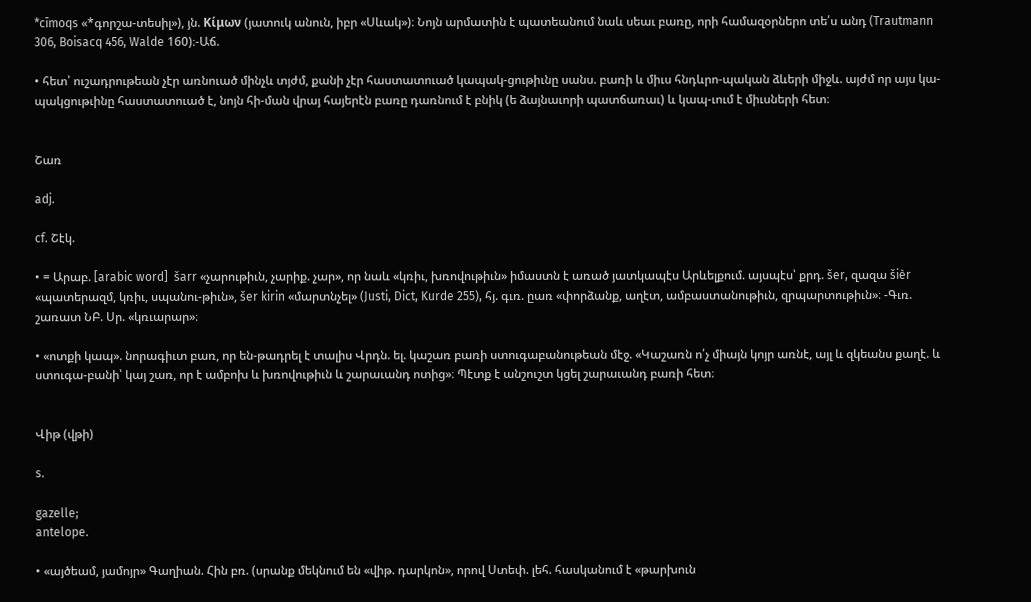*cīmoqs «*գորշա-տեսիլ»), յն. Kίμων (յատուկ անուն, իբր «Սևակ»)։ Նոյն արմատին է պատեանում նաև սեաւ բառը, որի համազօրներո տե՛ս անդ (Trautmann 306, Boisacq 456, Walde 160)։-Աճ.

• հետ՝ ուշադրութեան չէր առնուած մինչև տյժմ, քանի չէր հաստատուած կապակ-ցութիւնը սանս. բառի և միւս հնդևրո-պական ձևերի միջև. այժմ որ այս կա-պակցութւինը հաստատուած է, նոյն հի-ման վրայ հայերէն բառը դառնում է բնիկ (ե ձայնաւորի պատճառաւ) և կապ-ւում է միւսների հետ։


Շառ

adj.

cf. Շէկ.

• = Արաբ. [arabic word]  šarr «չարութիւն, չարիք. չար», որ նաև «կռիւ, խռովութիւն» իմաստն է առած յատկապէս Արևելքում. այսպէս՝ քրդ. šer, զազա šièr «պատերազմ, կռիւ, սպանու-թիւն», šer kirin «մարտնչել» (Justi, Dict, Kurde 255), հյ. գւռ. ըառ «փորձանք, աղէտ, ամբաստանութիւն, զրպարտութիւն»։ -Գւռ. շառատ ՆԲ. Սր. «կռւարար»։

• «ոտքի կապ». նորագիւտ բառ, որ են-թադրել է տալիս Վրդն. ել. կաշառ բառի ստուգաբանութեան մէջ. «Կաշառն ո՛չ միայն կոյր առնէ, այլ և զկեանս քաղէ. և ստուգա-բանի՝ կայ շառ, որ է ամբոխ և խռովութիւն և շարաւանդ ոտից»։ Պէտք է անշուշտ կցել շարաւանդ բառի հետ։


Վիթ (վթի)

s.

gazelle;
antelope.

• «այծեամ, յամոյր» Գաղիան. Հին բռ. (սրանք մեկնում են «վիթ. դարկոն», որով Ստեփ. լեհ. հասկանում է «թարխուն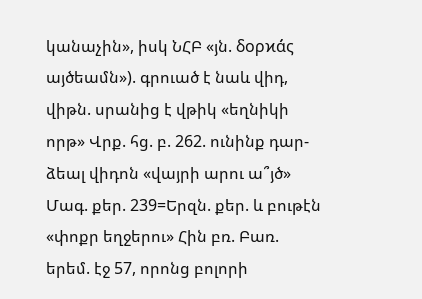կանաչին», իսկ ՆՀԲ «յն. δορϰά́ς այծեամն»). գրուած է նաև վիդ, վիթն. սրանից է վթիկ «եղնիկի որթ» Վրք. հց. բ. 262. ունինք դար-ձեալ վիդոն «վայրի արու ա՞յծ» Մագ. քեր. 239=Երզն. քեր. և բութէն «փոքր եղջերու» Հին բռ. Բառ. երեմ. էջ 57, որոնց բոլորի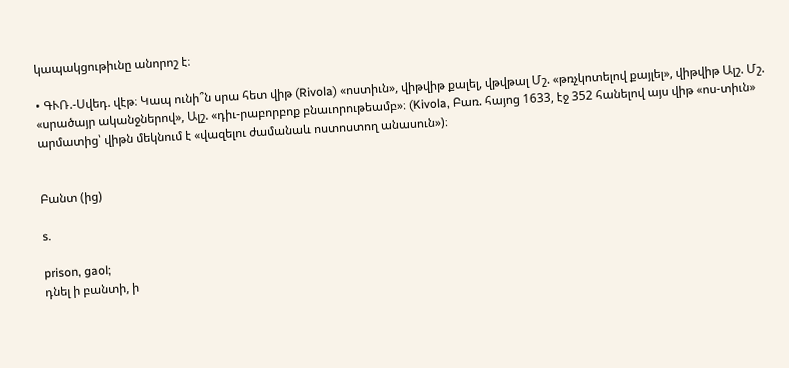կապակցութիւնը անորոշ է։

• ԳՒՌ.-Սվեդ. վէթ։ Կապ ունի՞ն սրա հետ վիթ (Rivola) «ոստիւն», վիթվիթ քալել, վթվթալ Մշ. «թռչկոտելով քայլել», վիթվիթ Ալշ. Մշ. «սրածայր ականջներով», Ալշ. «դիւ-րաբորբոք բնաւորութեամբ»։ (Kivola, Բառ. հայոց 1633, էջ 352 հանելով այս վիթ «ոս-տիւն» արմատից՝ վիթն մեկնում է «վազելու ժամանաև ոստոստող անասուն»)։


Բանտ (ից)

s.

prison, gaol;
դնել ի բանտի, ի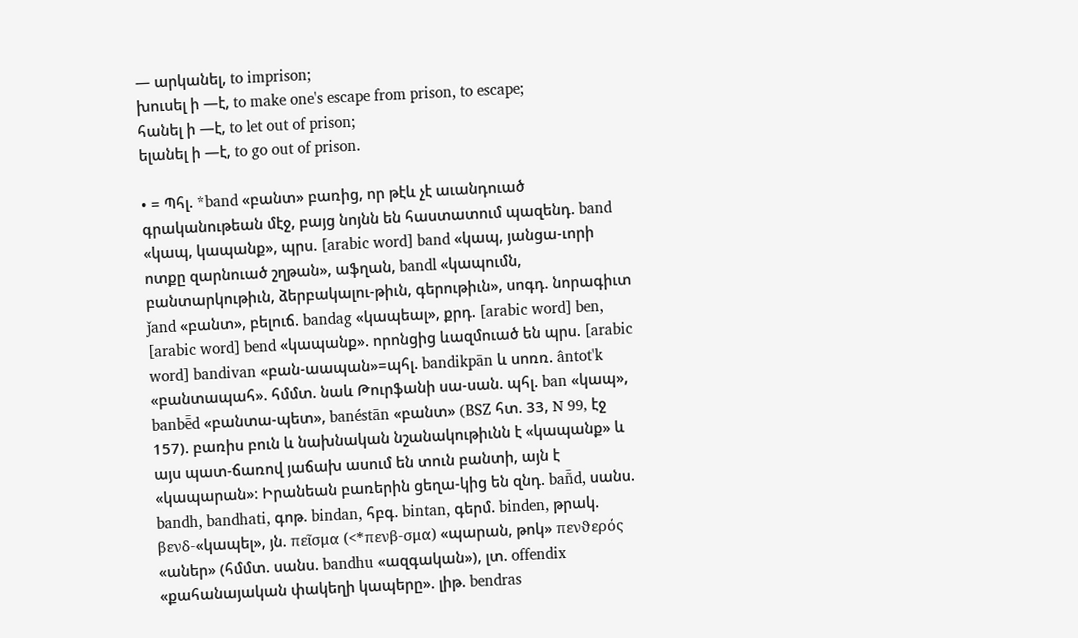— արկանել, to imprison;
խուսել ի —է, to make one's escape from prison, to escape;
հանել ի —է, to let out of prison;
ելանել ի —է, to go out of prison.

• = Պհլ. *band «բանտ» բառից, որ թէև չէ աւանդուած գրականութեան մէջ, բայց նոյնն են հաստատում պազենդ. band «կապ, կապանք», պրս. [arabic word] band «կապ, յանցա-ւորի ոտքը զարնուած շղթան», աֆղան, bandl «կապումն, բանտարկութիւն, ձերբակալու-թիւն, գերութիւն», սոգդ. նորագիւտ ǰand «բանտ», բելուճ. bandag «կապեալ», քրդ. [arabic word] ben, [arabic word] bend «կապանք». որոնցից ևազմուած են պրս. [arabic word] bandivan «բան-աապան»=պհլ. bandikpān և սոռռ. ântot'k «բանտապահ». հմմտ. նաև Թուրֆանի սա-սան. պհլ. ban «կապ», banbē̄d «բանտա-պետ», banéstān «բանտ» (BSZ հտ. 33, Ν 99, էջ 157). բառիս բուն և նախնական նշանակութիւնն է «կապանք» և այս պատ-ճառով յաճախ ասում են տուն բանտի, այն է «կապարան»։ Իրանեան բառերին ցեղա-կից են զնդ. bañ̄d, սանս. bandh, bandhati, գոթ. bindan, հբգ. bintan, գերմ. binden, թրակ. βενδ-«կապել», յն. πεῖσμα (<*πενβ-σμα) «պարան, թոկ» πενϑερός «աներ» (հմմտ. սանս. bandhu «ազգական»), լտ. offendix «քահանայական փակեղի կապերը». լիթ. bendras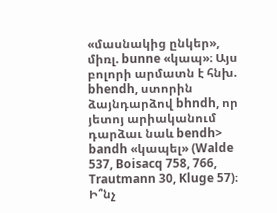«մասնակից ընկեր», միռլ. bunne «կապ»։ Այս բոլորի արմատն է հնխ. bhendh, ստորին ձայնդարձով bhndh, որ յետոյ արիականում դարձաւ նաև bendh> bandh «կապել» (Walde 537, Boisacq 758, 766, Trautmann 30, Kluge 57)։ Ի՞նչ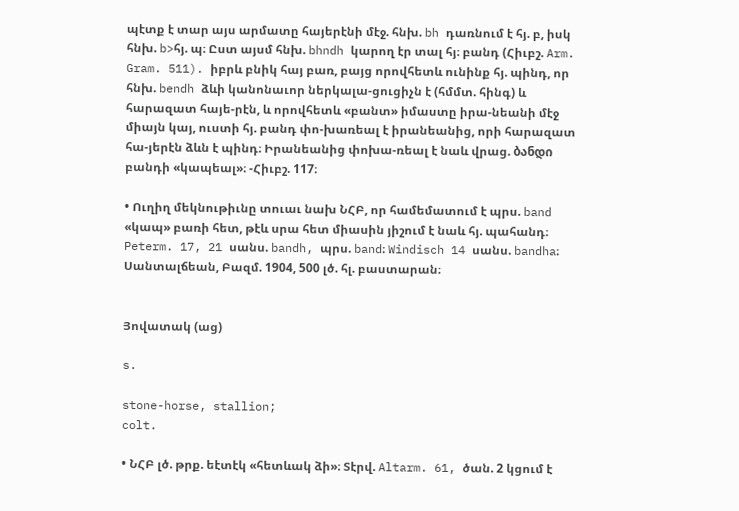պէտք է տար այս արմատը հայերէնի մէջ. հնխ. bh դառնում է հյ. բ, իսկ հնխ. b>հյ. պ։ Ըստ այսմ հնխ. bhndh կարող էր տալ հյ։ բանդ (Հիւբշ. Arm. Gram. 511). իբրև բնիկ հայ բառ, բայց որովհետև ունինք հյ. պինդ, որ հնխ. bendh ձևի կանոնաւոր ներկալա-ցուցիչն է (հմմտ. հինգ) և հարազատ հայե-րէն, և որովհետև «բանտ» իմաստը իրա-նեանի մէջ միայն կայ, ուստի հյ. բանդ փո-խառեալ է իրանեանից, որի հարազատ հա-յերէն ձևն է պինդ։ Իրանեանից փոխա-ռեալ է նաև վրաց. ბანდი բանդի «կապեալ»։ -Հիւբշ. 117։

• Ուղիղ մեկնութիւնը տուաւ նախ ՆՀԲ, որ համեմատում է պրս. band «կապ» բառի հետ, թէև սրա հետ միասին յիշում է նաև հյ. պահանդ։ Peterm. 17, 21 սանս. bandh, պրս. band։ Windisch 14 սանս. bandha։ Սանտալճեան, Բազմ. 1904, 500 լծ. հլ. բաստարան։


Յովատակ (աց)

s.

stone-horse, stallion;
colt.

• ՆՀԲ լծ. թրք. եէտէկ «հետևակ ձի»։ Տէրվ. Altarm. 61, ծան. 2 կցում է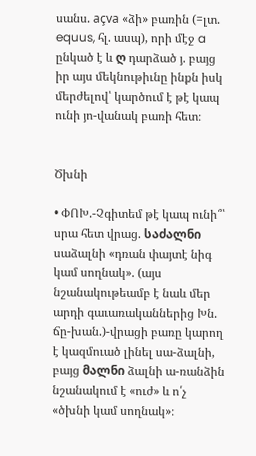սանս. açva «ձի» բառին (=լտ. equus, հլ. ասպ), որի մէջ a ընկած է և ღ դարձած յ. բայց իր այս մեկնութիւնը ինքն իսկ մերժելով՝ կարծում է թէ կապ ունի յո-վանակ բառի հետ։


Ծխնի

• ՓՈԽ.-Չգիտեմ թէ կապ ունի՞՝ սրա հետ վրաց. საძალნი սաձալնի «դռան փայտէ նիգ կամ սողնակ». (այս նշանակութեամբ է նաև մեր արդի գաւառականներից Խն. ճը-խան.)-վրացի բառը կարող է կազմուած լինել սա-ձալնի, բայց მალნი ձալնի ա-ռանձին նշանակում է «ուժ» և ո՛չ «ծխնի կամ սողնակ»։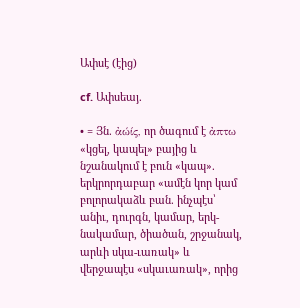Ափսէ (էից)

cf. Ափսեայ.

• = Յն. ἀώίς, որ ծագում է ἀπτω «կցել, կապել» բայից և նշանակում է բուն «կապ». երկրորդաբար «ամէն կոր կամ բոլորակաձև բան. ինչպէս՝ անիւ, դուրգն, կամար, երկ-նակամար, ծիածան, շրջանակ, արևի սկա-ւառակ» և վերջապէս «սկաւառակ», որից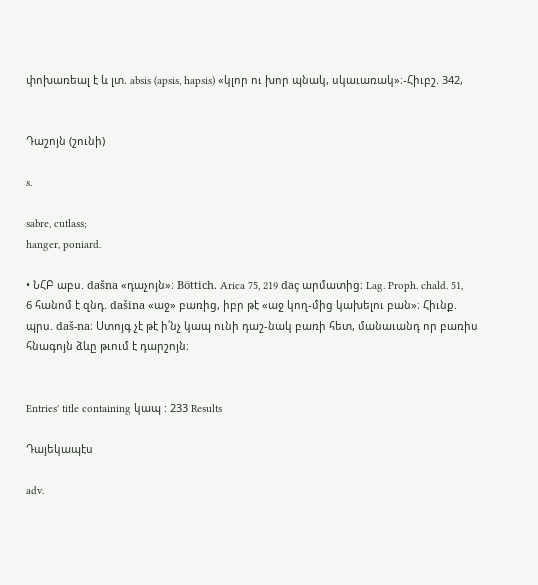փոխառեալ է և լտ. absis (apsis, hapsis) «կլոր ու խոր պնակ, սկաւառակ»։-Հիւբշ. 342,


Դաշոյն (շունի)

s.

sabre, cutlass;
hanger, poniard.

• ՆՀԲ աբս. dašna «դաչոյն»։ Böttich. Arica 75, 219 daç արմատից։ Lag. Proph. chald. 51, 6 հանոմ է զնդ. dašina «աջ» բառից, իբր թէ «աջ կող-մից կախելու բան»։ Հիւնք. պրս. daš-na։ Ստոյգ չէ թէ ի՛նչ կապ ունի դաշ-նակ բառի հետ, մանաւանդ որ բառիս հնագոյն ձևը թւում է դարշոյն։


Entries' title containing կապ : 233 Results

Դայեկապէս

adv.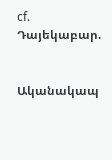cf. Դայեկաբար.


Ականակապ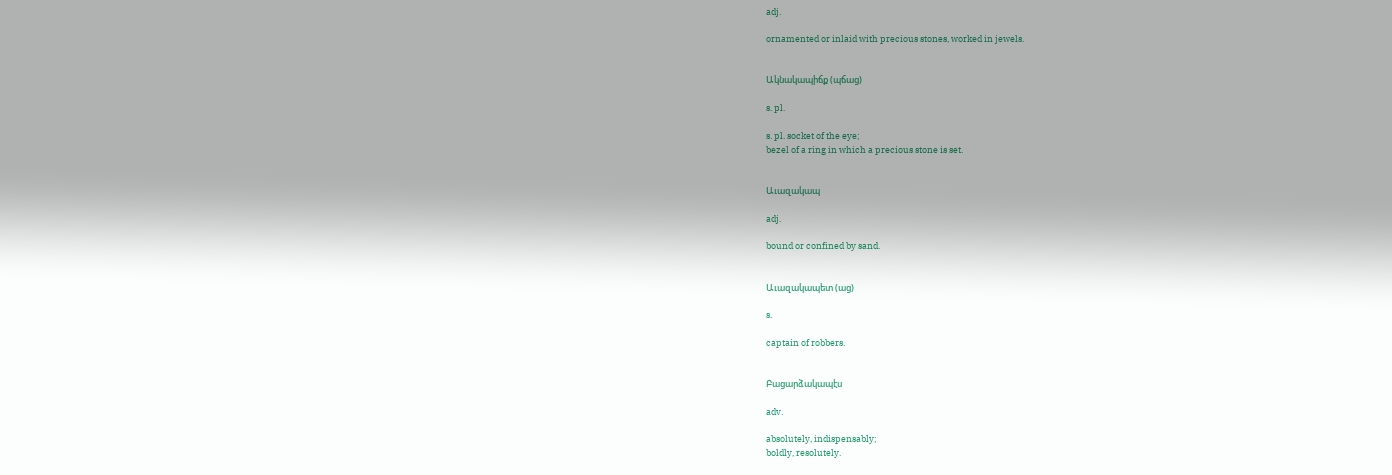adj.

ornamented or inlaid with precious stones, worked in jewels.


Ակնակապիճք (պճաց)

s. pl.

s. pl. socket of the eye;
bezel of a ring in which a precious stone is set.


Աւազակապ

adj.

bound or confined by sand.


Աւազակապետ (աց)

s.

captain of robbers.


Բացարձակապէս

adv.

absolutely, indispensably;
boldly, resolutely.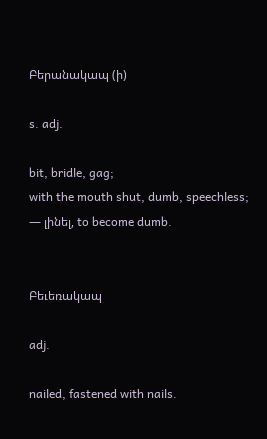Բերանակապ (ի)

s. adj.

bit, bridle, gag;
with the mouth shut, dumb, speechless;
— լինել, to become dumb.


Բեւեռակապ

adj.

nailed, fastened with nails.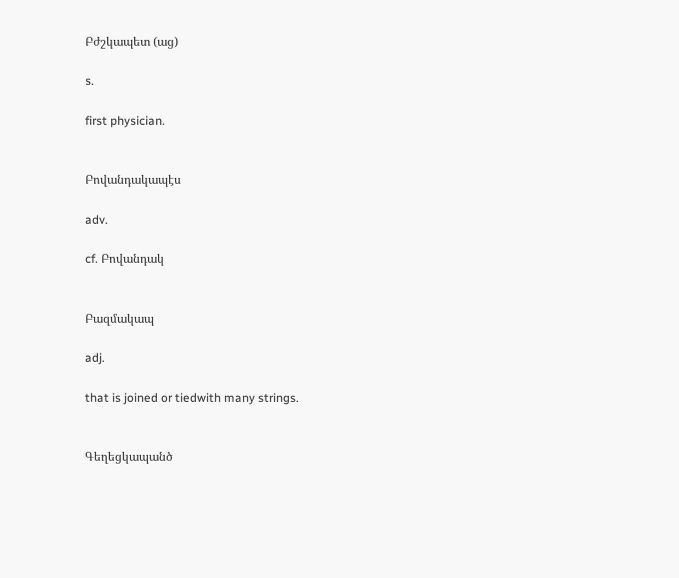Բժշկապետ (աց)

s.

first physician.


Բովանդակապէս

adv.

cf. Բովանդակ


Բազմակապ

adj.

that is joined or tiedwith many strings.


Գեղեցկապանծ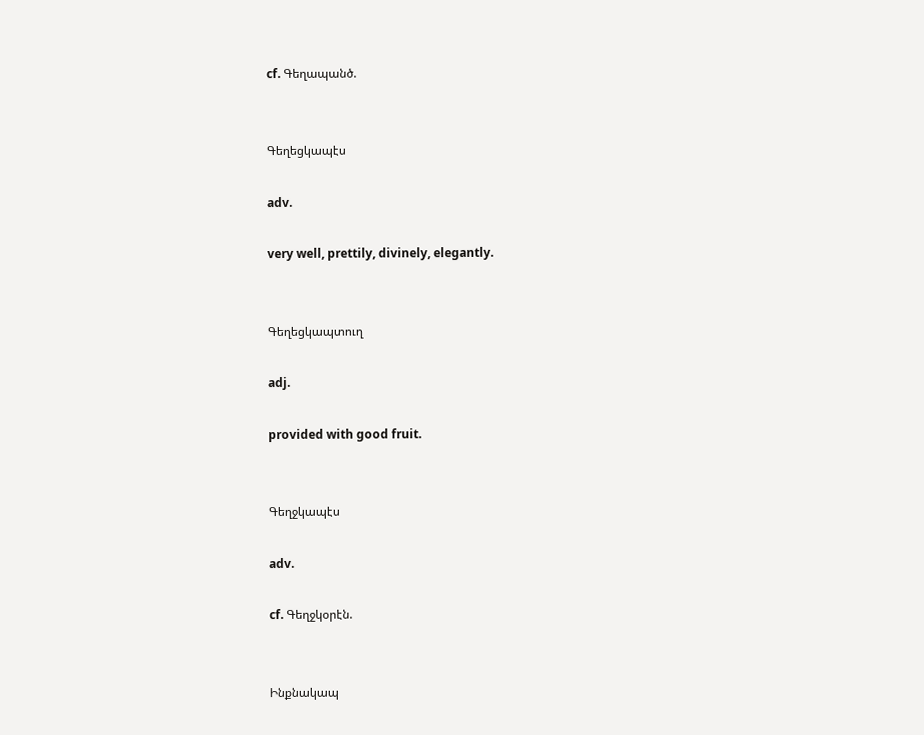cf. Գեղապանծ.


Գեղեցկապէս

adv.

very well, prettily, divinely, elegantly.


Գեղեցկապտուղ

adj.

provided with good fruit.


Գեղջկապէս

adv.

cf. Գեղջկօրէն.


Ինքնակապ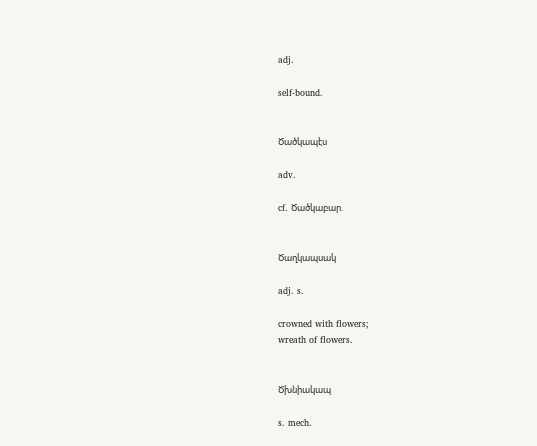adj.

self-bound.


Ծածկապէս

adv.

cf. Ծածկաբար.


Ծաղկապսակ

adj. s.

crowned with flowers;
wreath of flowers.


Ծխնիակապ

s. mech.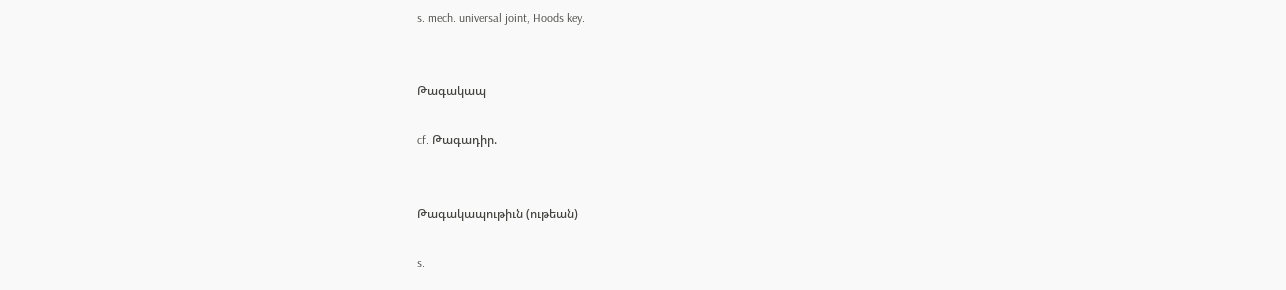s. mech. universal joint, Hoods key.


Թագակապ

cf. Թագադիր.


Թագակապութիւն (ութեան)

s.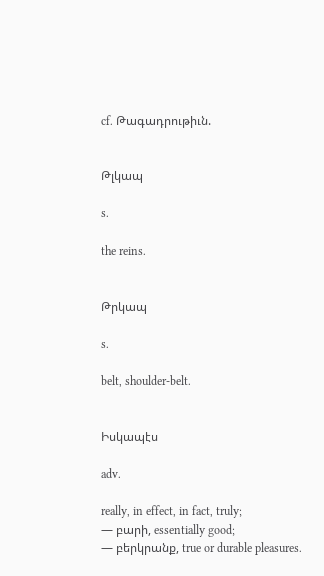cf. Թագադրութիւն.


Թլկապ

s.

the reins.


Թրկապ

s.

belt, shoulder-belt.


Իսկապէս

adv.

really, in effect, in fact, truly;
— բարի, essentially good;
— բերկրանք, true or durable pleasures.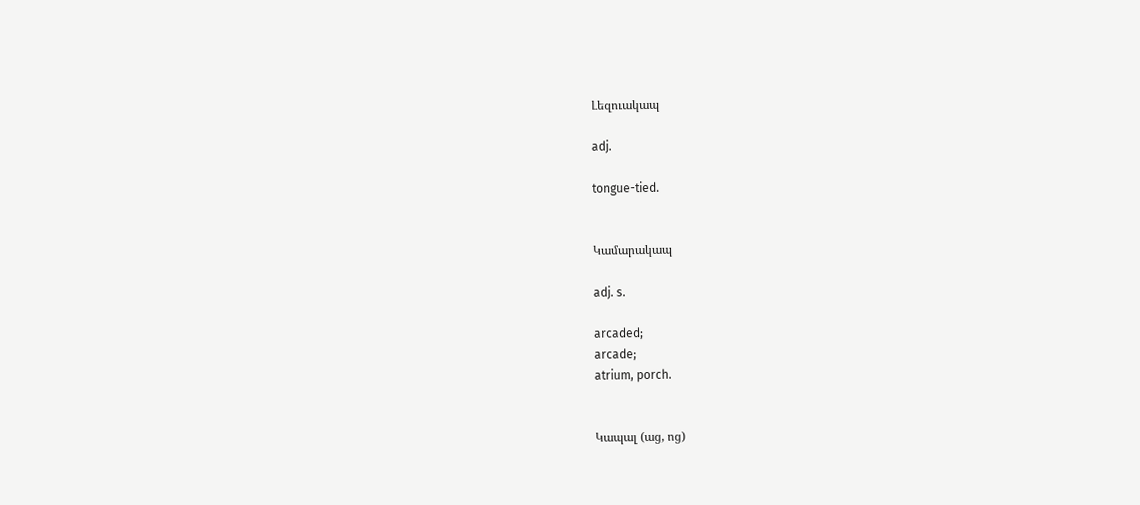Լեզուակապ

adj.

tongue-tied.


Կամարակապ

adj. s.

arcaded;
arcade;
atrium, porch.


Կապալ (աց, ոց)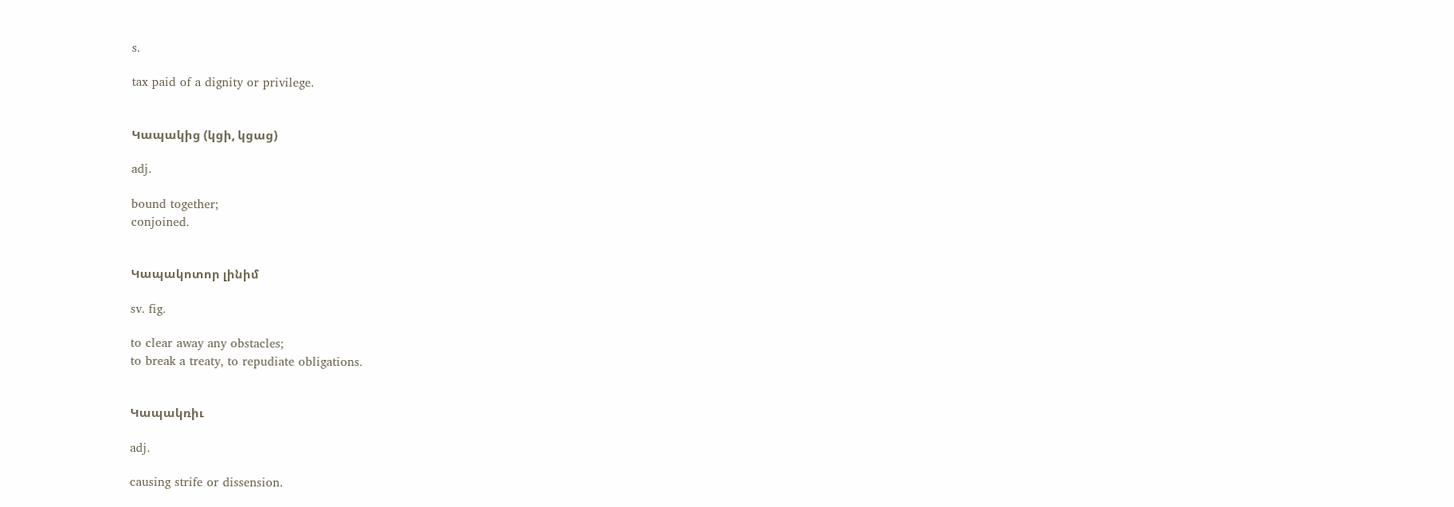s.

tax paid of a dignity or privilege.


Կապակից (կցի, կցաց)

adj.

bound together;
conjoined.


Կապակոտոր լինիմ

sv. fig.

to clear away any obstacles;
to break a treaty, to repudiate obligations.


Կապակռիւ

adj.

causing strife or dissension.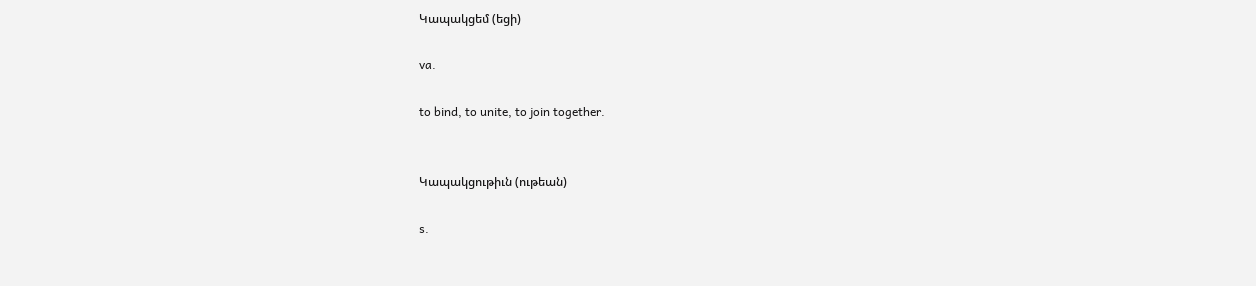Կապակցեմ (եցի)

va.

to bind, to unite, to join together.


Կապակցութիւն (ութեան)

s.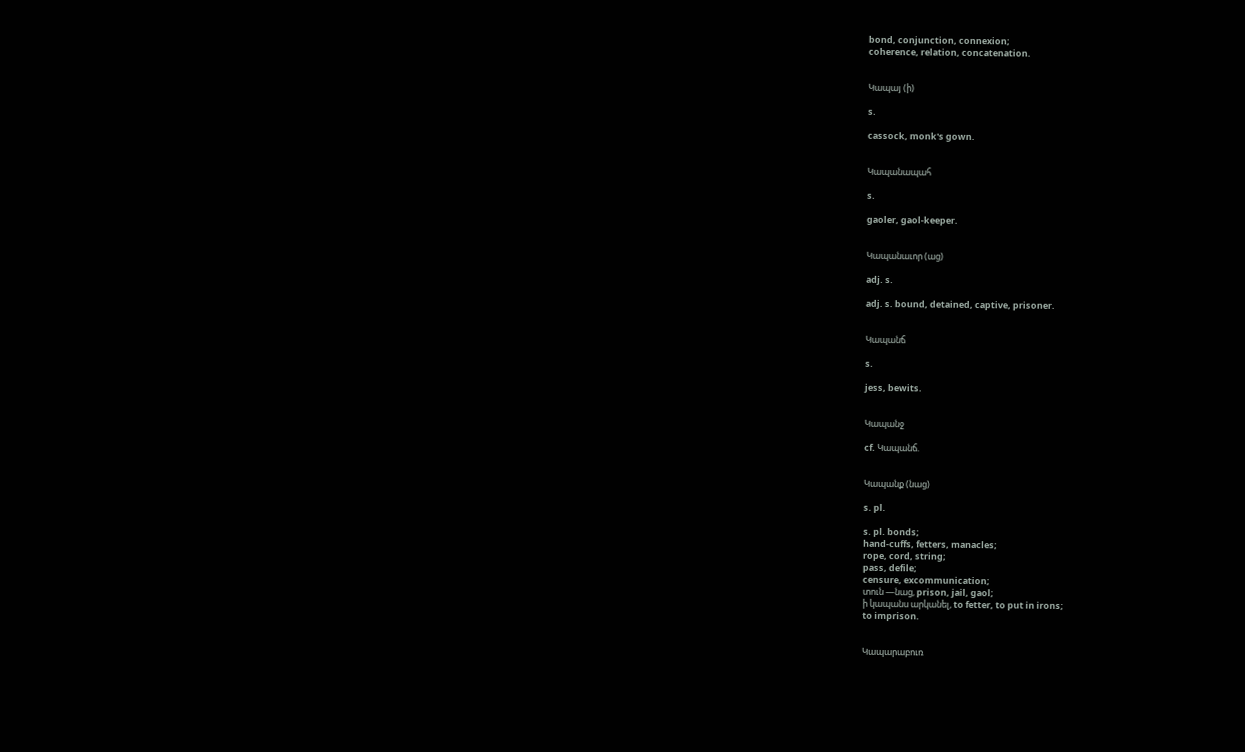bond, conjunction, connexion;
coherence, relation, concatenation.


Կապայ (ի)

s.

cassock, monk's gown.


Կապանապահ

s.

gaoler, gaol-keeper.


Կապանաւոր (աց)

adj. s.

adj. s. bound, detained, captive, prisoner.


Կապանճ

s.

jess, bewits.


Կապանջ

cf. Կապանճ.


Կապանք (նաց)

s. pl.

s. pl. bonds;
hand-cuffs, fetters, manacles;
rope, cord, string;
pass, defile;
censure, excommunication;
տուն —նաց, prison, jail, gaol;
ի կապանս արկանել, to fetter, to put in irons;
to imprison.


Կապարաբուռ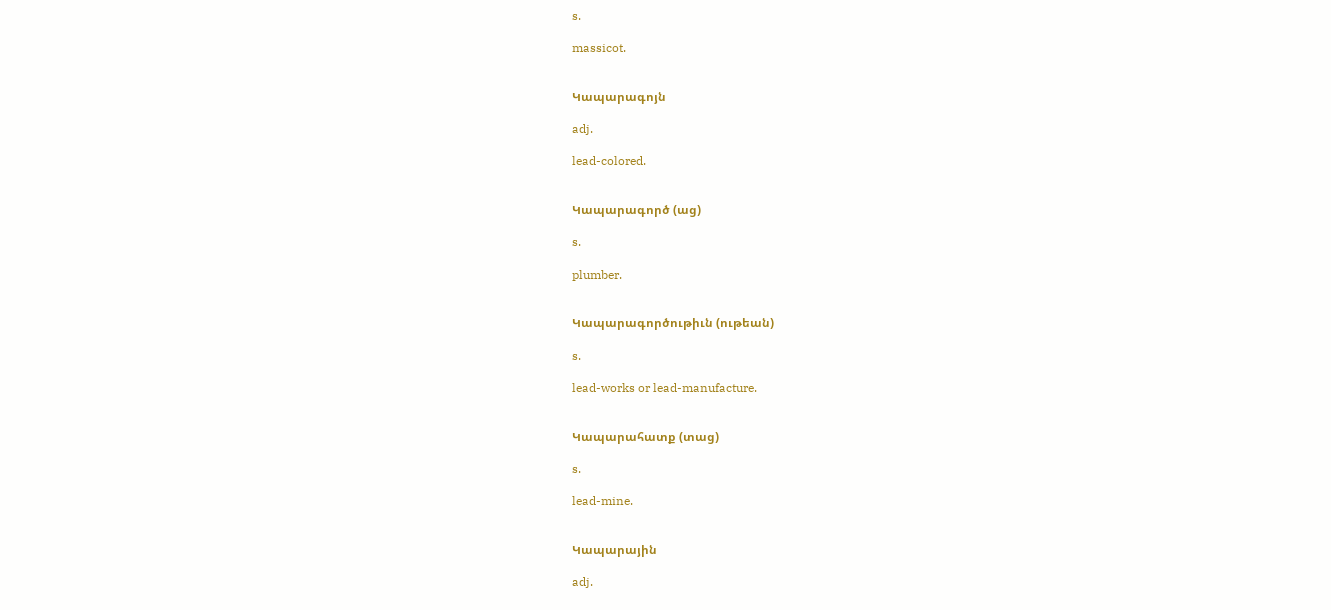s.

massicot.


Կապարագոյն

adj.

lead-colored.


Կապարագործ (աց)

s.

plumber.


Կապարագործութիւն (ութեան)

s.

lead-works or lead-manufacture.


Կապարահատք (տաց)

s.

lead-mine.


Կապարային

adj.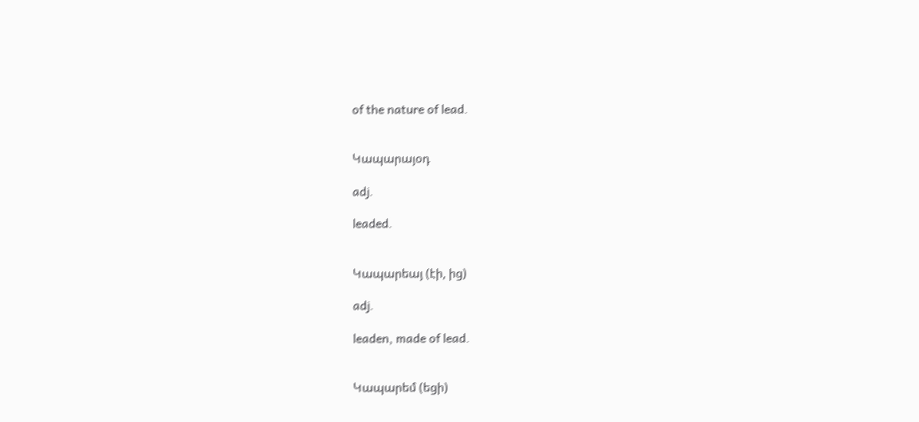of the nature of lead.


Կապարայօդ

adj.

leaded.


Կապարեայ (էի, ից)

adj.

leaden, made of lead.


Կապարեմ (եցի)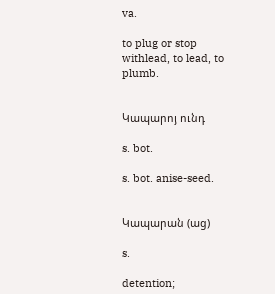va.

to plug or stop withlead, to lead, to plumb.


Կապարոյ ունդ

s. bot.

s. bot. anise-seed.


Կապարան (աց)

s.

detention;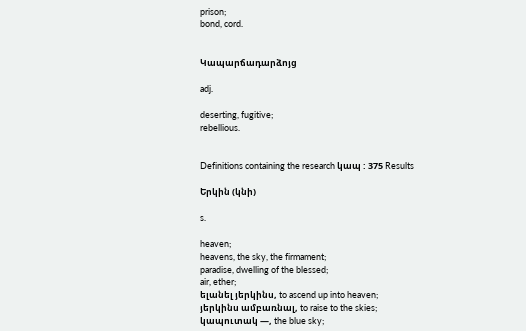prison;
bond, cord.


Կապարճադարձոյց

adj.

deserting, fugitive;
rebellious.


Definitions containing the research կապ : 375 Results

Երկին (կնի)

s.

heaven;
heavens, the sky, the firmament;
paradise, dwelling of the blessed;
air, ether;
ելանել յերկինս, to ascend up into heaven;
յերկինս ամբառնալ, to raise to the skies;
կապուտակ —, the blue sky;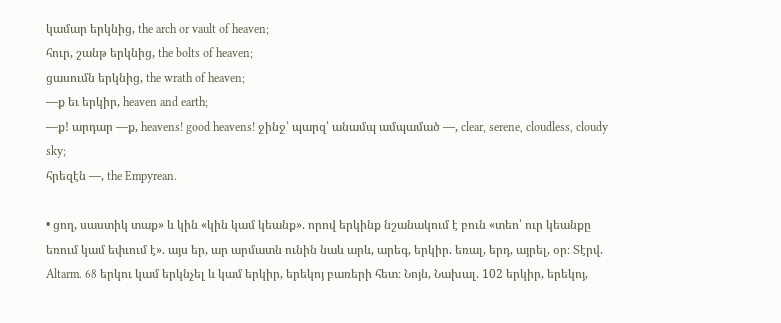կամար երկնից, the arch or vault of heaven;
հուր, շանթ երկնից, the bolts of heaven;
ցասումն երկնից, the wrath of heaven;
—ք եւ երկիր, heaven and earth;
—ք! արդար —ք, heavens! good heavens! ջինջ՝ պարզ՝ անամպ ամպամած —, clear, serene, cloudless, cloudy sky;
հրեզէն —, the Empyrean.

• ցող, սաստիկ տաք» և կին «կին կամ կեանք». որով երկինք նշանակում է բուն «տեո՝ ուր կեանքը եռում կամ եփւում է». այս եր, ար արմատն ունին նաև արև, արեգ, երկիր. եռալ, երդ, այրել, օր։ Տէրվ. Altarm. 68 երկու կամ երկնչել և կամ երկիր, երեկոյ բառերի հետ։ Նոյն, Նախալ. 102 երկիր, երեկոյ,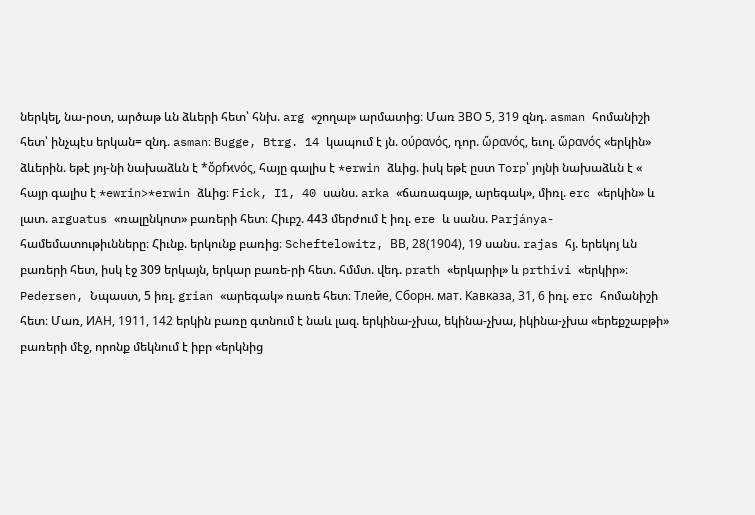ներկել, նա-րօտ, արծաթ ևն ձևերի հետ՝ հնխ. arg «շողալ» արմատից։ Մառ ЗВО 5, 319 զնդ. asman հոմանիշի հետ՝ ինչպէս երկան= զնդ. asman։ Bugge, Btrg. 14 կապում է յն. ούρανός, դոր. ὥρανός, եւոլ. ὥρανός «երկին» ձևերին. եթէ յոյ-նի նախաձևն է *ὄρfϰνός, հայը գալիս է *erwin ձևից. իսկ եթէ ըստ Torp՝ յոյնի նախաձևն է « հայր գալիս է *ewrin>*erwin ձևից։ Fick, I1, 40 սանս. arka «ճառագայթ, արեգակ», միռլ. erc «երկին» և լատ. arguatus «ռալընկոտ» բառերի հետ։ Հիւբշ. 443 մերժում է իռլ. ere և սանս. Parjánya-համեմատութիւնները։ Հիւնք. երկունք բառից։ Scheftelowitz, BВ, 28(1904), 19 սանս. rajas հյ. երեկոյ ևն բառերի հետ, իսկ էջ 309 երկայն, երկար բառե-րի հետ. հմմտ. վեդ. prath «երկարիլ» և prthivi «երկիր»։ Pedersen, Նպաստ, 5 իռլ. grian «արեգակ» ռառե հետ։ Tлeйe, Cборн. мат. Kавкaзa, 31, 6 իռլ. erc հոմանիշի հետ։ Մառ, ИАH, 1911, 142 երկին բառը գտնում է նաև լազ. երկինա-չխա, եկինա-չխա, իկինա-չխա «երեքշաբթի» բառերի մէջ, որոնք մեկնում է իբր «երկնից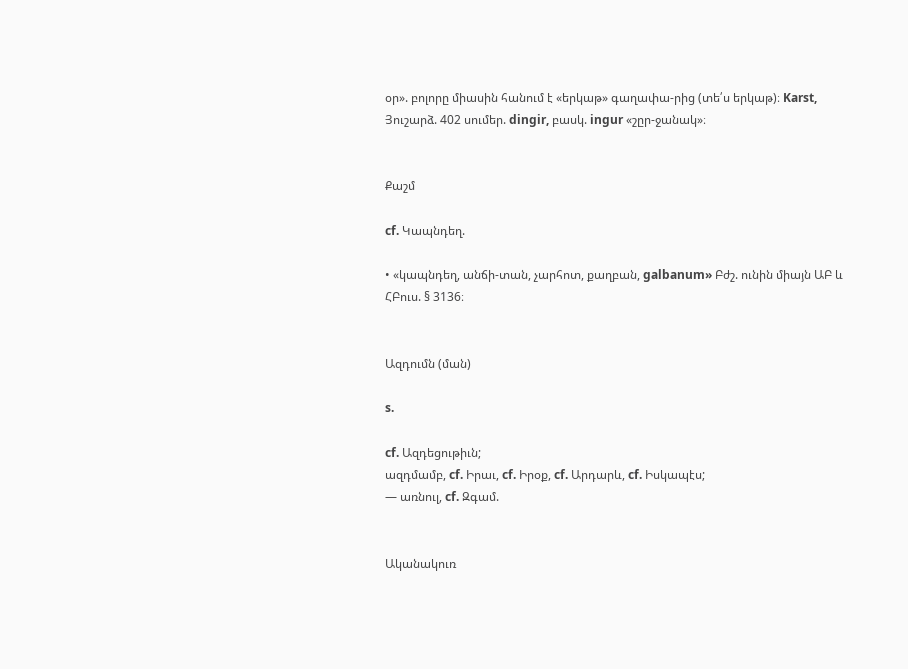օր». բոլորը միասին հանում է «երկաթ» գաղափա-րից (տե՛ս երկաթ)։ Karst, Յուշարձ. 402 սումեր. dingir, բասկ. ingur «շըր-ջանակ»։


Քաշմ

cf. Կապնդեղ.

• «կապնդեղ, անճի-տան, չարհոտ, քաղբան, galbanum» Բժշ. ունին միայն ԱԲ և ՀԲուս. § 3136։


Ազդումն (ման)

s.

cf. Ազդեցութիւն;
ազդմամբ, cf. Իրաւ, cf. Իրօք, cf. Արդարև, cf. Իսկապէս;
— առնուլ, cf. Զգամ.


Ականակուռ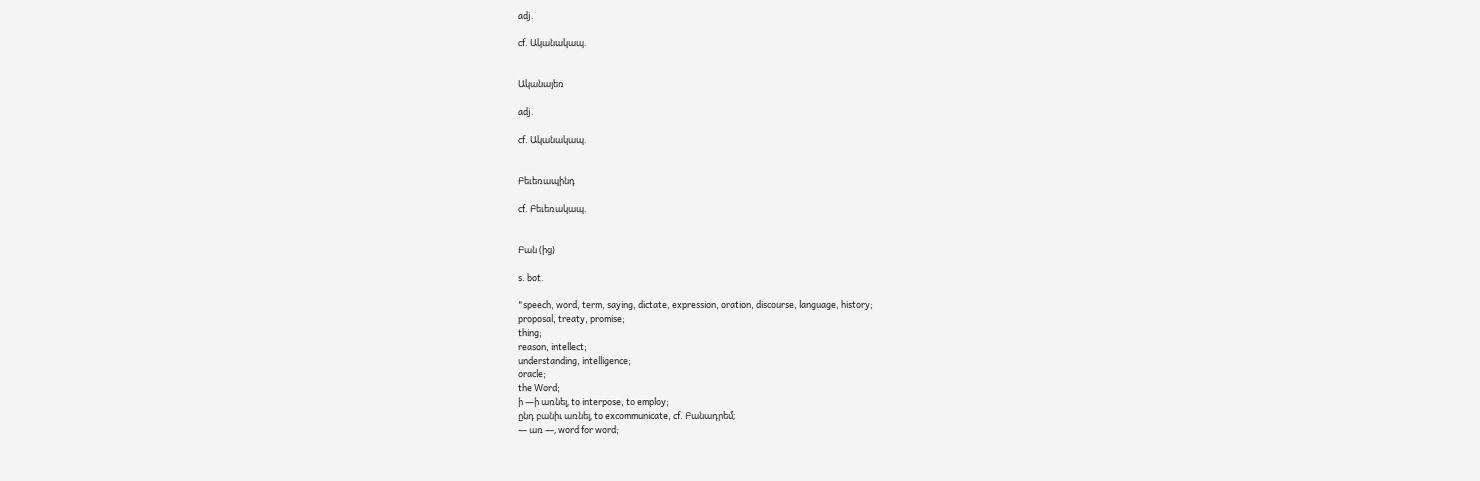adj.

cf. Ականակապ.


Ականայեռ

adj.

cf. Ականակապ.


Բեւեռապինդ

cf. Բեւեռակապ.


Բան (ից)

s. bot.

"speech, word, term, saying, dictate, expression, oration, discourse, language, history;
proposal, treaty, promise;
thing;
reason, intellect;
understanding, intelligence;
oracle;
the Word;
ի —ի առնել, to interpose, to employ;
ընդ բանիւ առնել, to excommunicate, cf. Բանադրեմ;
— առ —, word for word;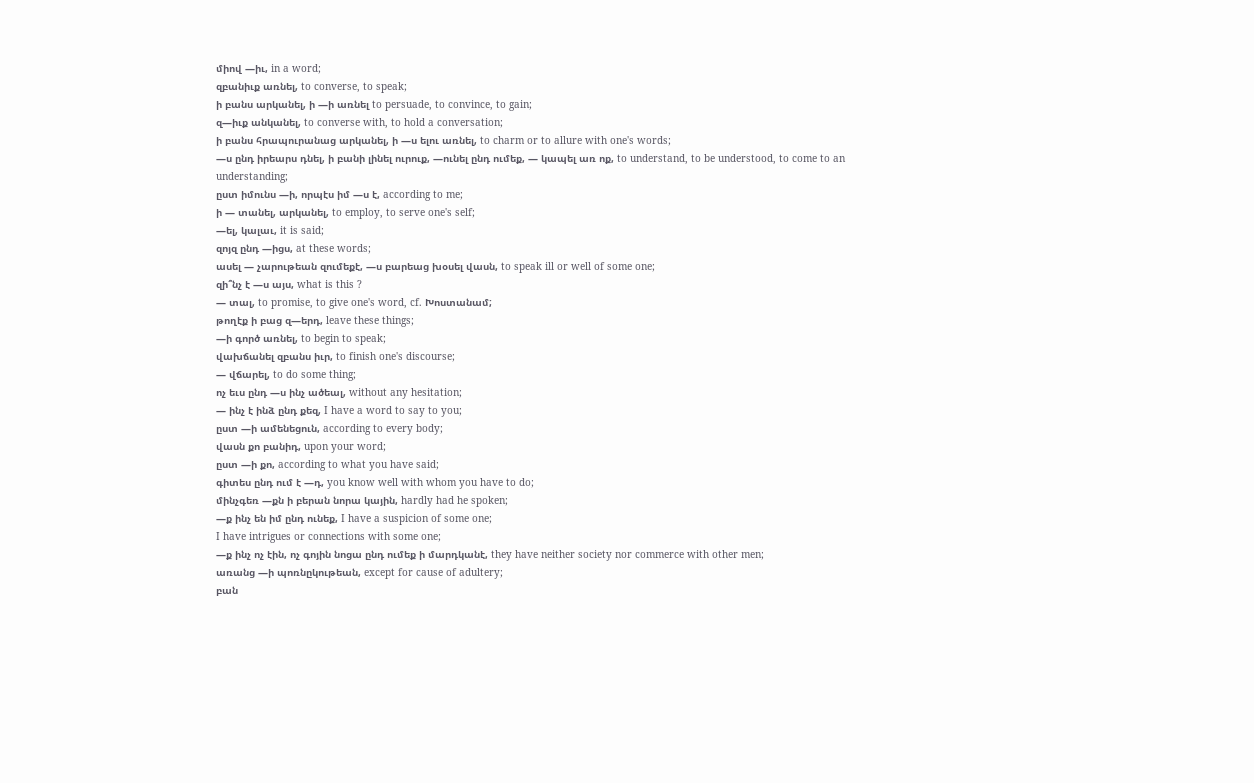միով —իւ, in a word;
զբանիւք առնել, to converse, to speak;
ի բանս արկանել, ի —ի առնել to persuade, to convince, to gain;
զ—իւք անկանել, to converse with, to hold a conversation;
ի բանս հրապուրանաց արկանել, ի —ս ելու առնել, to charm or to allure with one's words;
—ս ընդ իրեարս դնել, ի բանի լինել ուրուք, —ունել ընդ ումեք, — կապել առ ոք, to understand, to be understood, to come to an understanding;
ըստ իմունս —ի, որպէս իմ —ս է, according to me;
ի — տանել, արկանել, to employ, to serve one's self;
—ել, կալաւ, it is said;
զոյզ ընդ —իցս, at these words;
ասել — չարութեան զումեքէ, —ս բարեաց խօսել վասն, to speak ill or well of some one;
զի՞նչ է —ս այս, what is this ?
— տալ, to promise, to give one's word, cf. Խոստանամ;
թողէք ի բաց զ—երդ, leave these things;
—ի գործ առնել, to begin to speak;
վախճանել զբանս իւր, to finish one's discourse;
— վճարել, to do some thing;
ոչ եւս ընդ —ս ինչ ածեալ, without any hesitation;
— ինչ է ինձ ընդ քեզ, I have a word to say to you;
ըստ —ի ամենեցուն, according to every body;
վասն քո բանիդ, upon your word;
ըստ —ի քո, according to what you have said;
գիտես ընդ ում է —դ, you know well with whom you have to do;
մինչգեռ —քն ի բերան նորա կային, hardly had he spoken;
—ք ինչ են իմ ընդ ունեք, I have a suspicion of some one;
I have intrigues or connections with some one;
—ք ինչ ոչ էին, ոչ գոյին նոցա ընդ ումեք ի մարդկանէ, they have neither society nor commerce with other men;
առանց —ի պոռնըկութեան, except for cause of adultery;
բան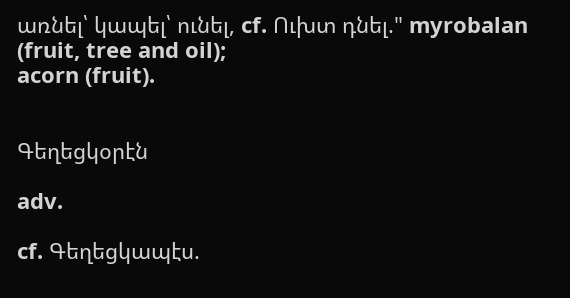առնել՝ կապել՝ ունել, cf. Ուխտ դնել." myrobalan (fruit, tree and oil);
acorn (fruit).


Գեղեցկօրէն

adv.

cf. Գեղեցկապէս.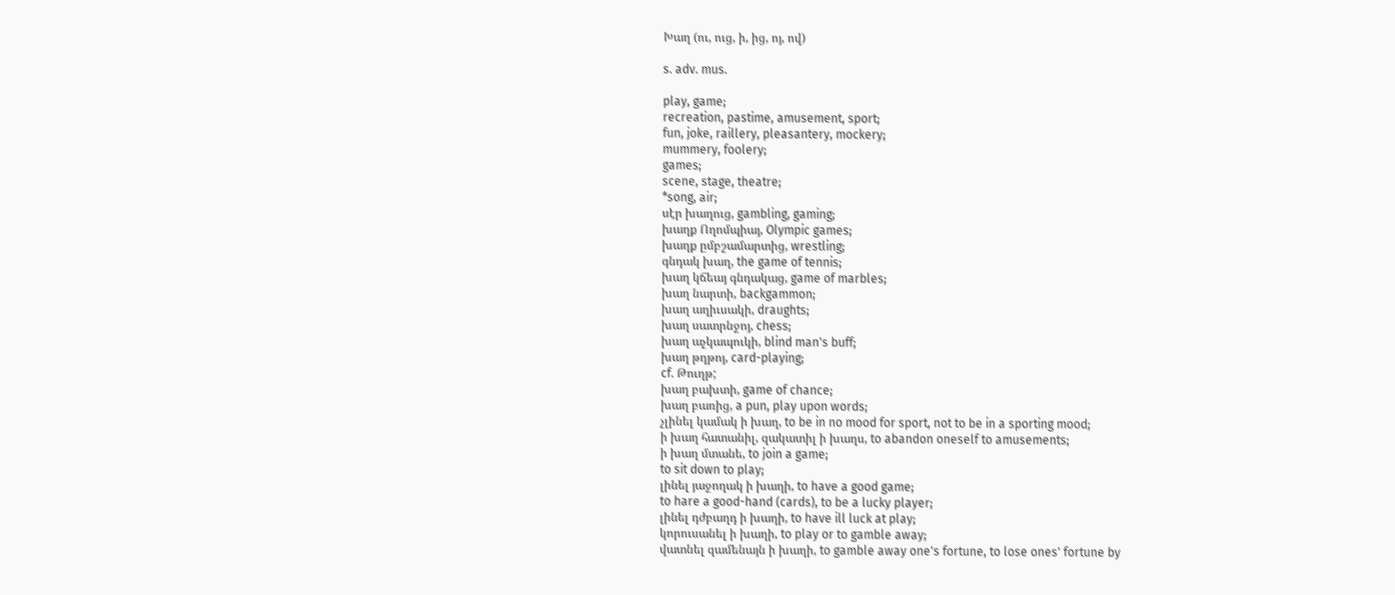Խաղ (ու, ուց, ի, ից, ոյ, ով)

s. adv. mus.

play, game;
recreation, pastime, amusement, sport;
fun, joke, raillery, pleasantery, mockery;
mummery, foolery;
games;
scene, stage, theatre;
*song, air;
սէր խաղուց, gambling, gaming;
խաղք Ողոմպիայ, Olympic games;
խաղք ըմբշամարտից, wrestling;
գնդակ խաղ, the game of tennis;
խաղ կճեայ գնդակաց, game of marbles;
խաղ նարտի, backgammon;
խաղ աղիւսակի, draughts;
խաղ սատրնջոյ, chess;
խաղ աչկապուկի, blind man's buff;
խաղ թղթոյ, card-playing;
cf. Թուղթ;
խաղ բախտի, game of chance;
խաղ բառից, a pun, play upon words;
չլինել կամակ ի խաղ, to be in no mood for sport, not to be in a sporting mood;
ի խաղ հատանիլ, զակատիլ ի խաղս, to abandon oneself to amusements;
ի խաղ մտանե, to join a game;
to sit down to play;
լինել յաջողակ ի խաղի, to have a good game;
to hare a good-hand (cards), to be a lucky player;
լինել դժբաղդ ի խաղի, to have ill luck at play;
կորուսանել ի խաղի, to play or to gamble away;
վատնել զամենայն ի խաղի, to gamble away one's fortune, to lose ones' fortune by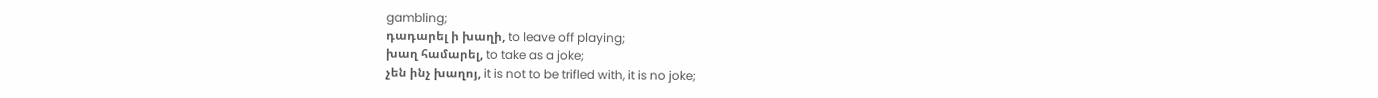gambling;
դադարել ի խաղի, to leave off playing;
խաղ համարել, to take as a joke;
չեն ինչ խաղոյ, it is not to be trifled with, it is no joke;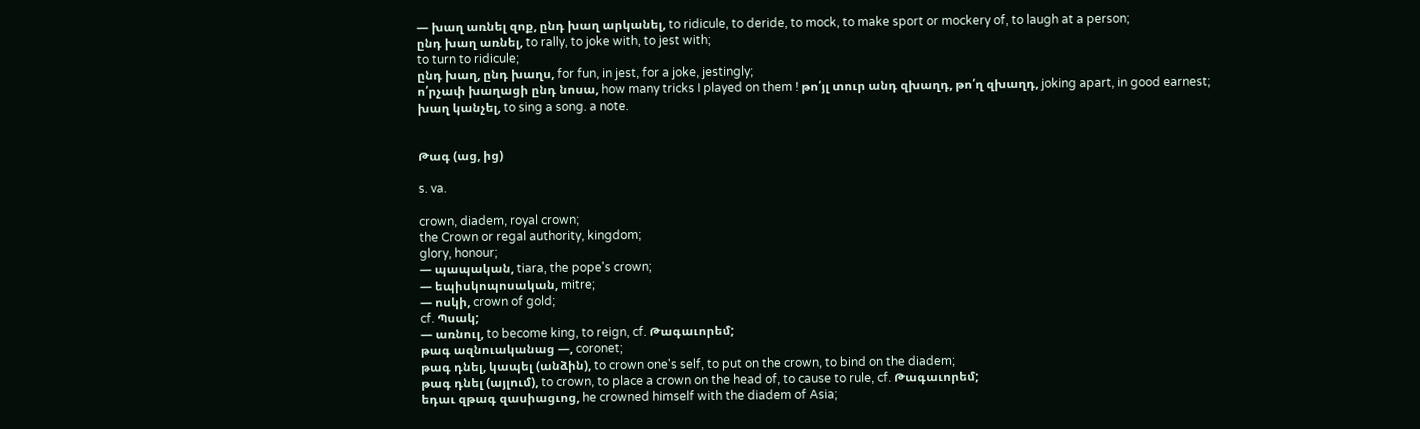— խաղ առնել զոք, ընդ խաղ արկանել, to ridicule, to deride, to mock, to make sport or mockery of, to laugh at a person;
ընդ խաղ առնել, to rally, to joke with, to jest with;
to turn to ridicule;
ընդ խաղ, ընդ խաղս, for fun, in jest, for a joke, jestingly;
ո՛րչափ խաղացի ընդ նոսա, how many tricks I played on them ! թո՛յլ տուր անդ զխաղդ, թո՛ղ զխաղդ, joking apart, in good earnest;
խաղ կանչել, to sing a song. a note.


Թագ (աց, ից)

s. va.

crown, diadem, royal crown;
the Crown or regal authority, kingdom;
glory, honour;
— պապական, tiara, the pope's crown;
— եպիսկոպոսական, mitre;
— ոսկի, crown of gold;
cf. Պսակ;
— առնուլ, to become king, to reign, cf. Թագաւորեմ;
թագ ազնուականաց ―, coronet;
թագ դնել, կապել (անձին), to crown one's self, to put on the crown, to bind on the diadem;
թագ դնել (այլում), to crown, to place a crown on the head of, to cause to rule, cf. Թագաւորեմ;
եդաւ զթագ զասիացւոց, he crowned himself with the diadem of Asia;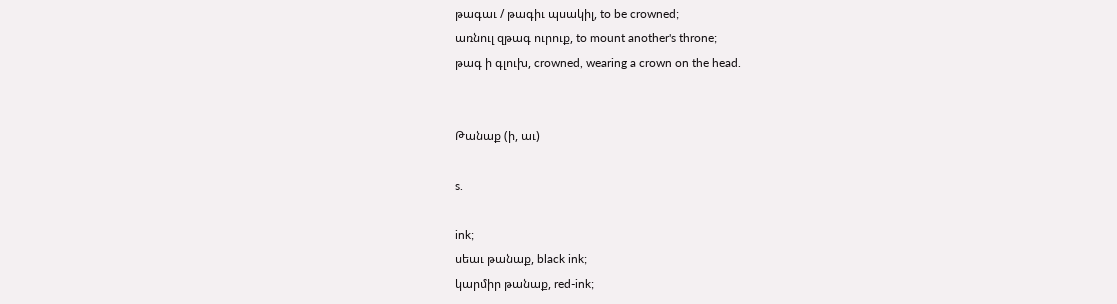թագաւ / թագիւ պսակիլ, to be crowned;
առնուլ զթագ ուրուք, to mount another's throne;
թագ ի գլուխ, crowned, wearing a crown on the head.


Թանաք (ի, աւ)

s.

ink;
սեաւ թանաք, black ink;
կարմիր թանաք, red-ink;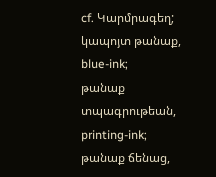cf. Կարմրագեղ;
կապոյտ թանաք, blue-ink;
թանաք տպագրութեան, printing-ink;
թանաք ճենաց,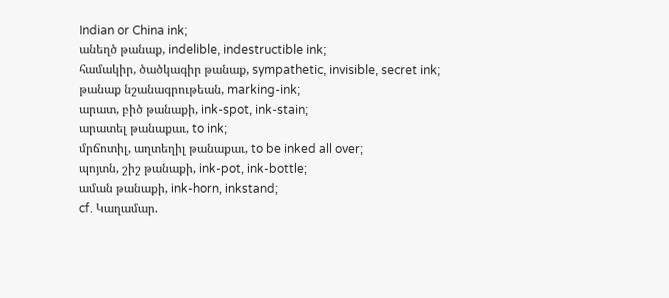Indian or China ink;
անեղծ թանաք, indelible, indestructible ink;
համակիր, ծածկագիր թանաք, sympathetic, invisible, secret ink;
թանաք նշանագրութեան, marking-ink;
արատ, բիծ թանաքի, ink-spot, ink-stain;
արատել թանաքաւ, to ink;
մրճոտիլ, աղտեղիլ թանաքաւ, to be inked all over;
պոյտն, շիշ թանաքի, ink-pot, ink-bottle;
աման թանաքի, ink-horn, inkstand;
cf. Կաղամար.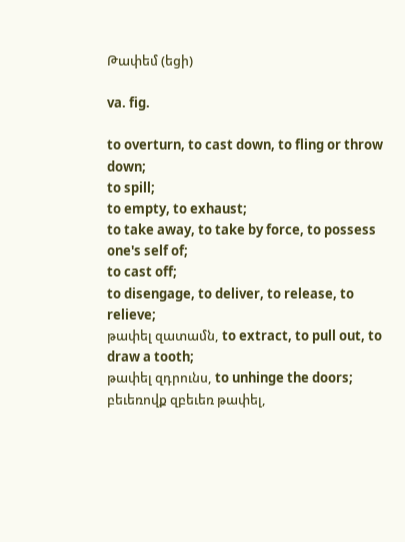Թափեմ (եցի)

va. fig.

to overturn, to cast down, to fling or throw down;
to spill;
to empty, to exhaust;
to take away, to take by force, to possess one's self of;
to cast off;
to disengage, to deliver, to release, to relieve;
թափել զատամն, to extract, to pull out, to draw a tooth;
թափել զդրունս, to unhinge the doors;
բեւեռովք զբեւեռ թափել,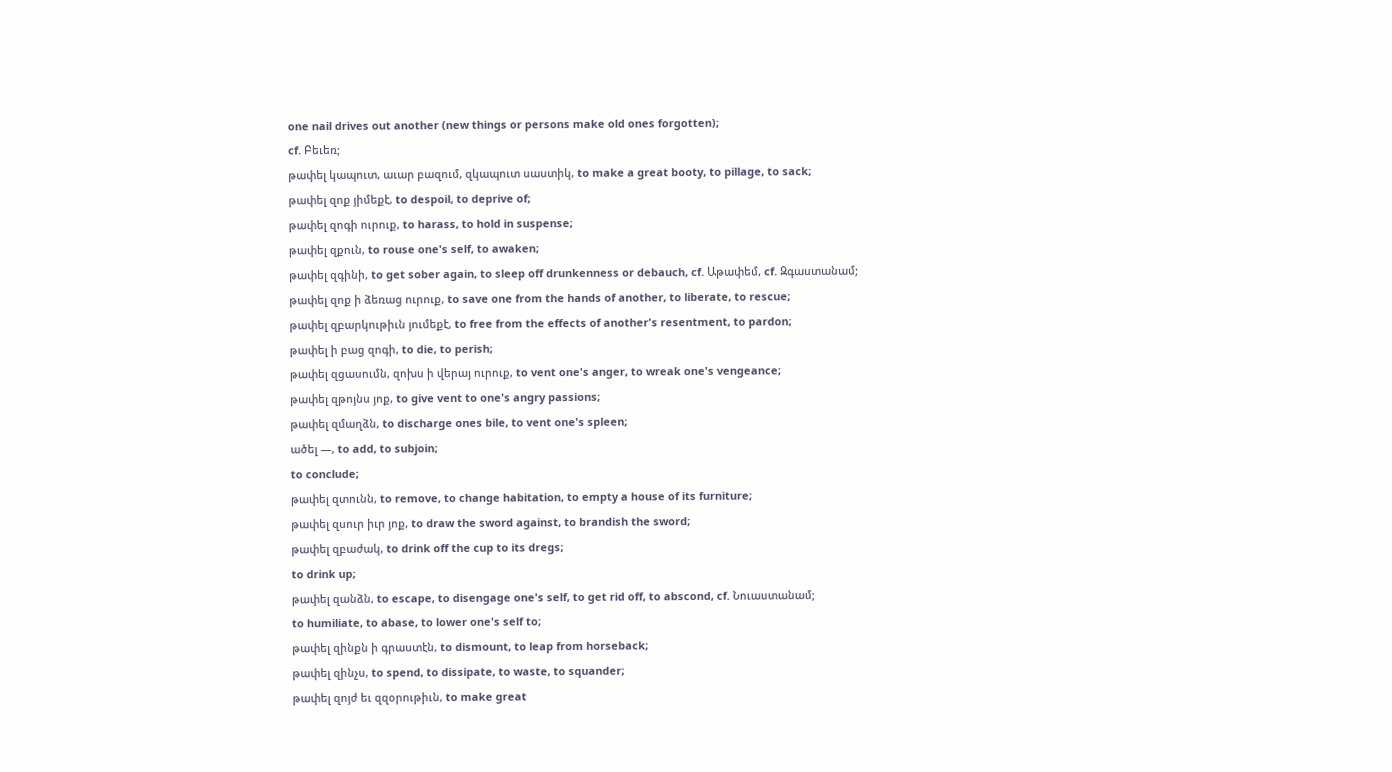one nail drives out another (new things or persons make old ones forgotten);
cf. Բեւեռ;
թափել կապուտ, աւար բազում, զկապուտ սաստիկ, to make a great booty, to pillage, to sack;
թափել զոք յիմեքէ, to despoil, to deprive of;
թափել զոգի ուրուք, to harass, to hold in suspense;
թափել զքուն, to rouse one's self, to awaken;
թափել զգինի, to get sober again, to sleep off drunkenness or debauch, cf. Աթափեմ, cf. Զգաստանամ;
թափել զոք ի ձեռաց ուրուք, to save one from the hands of another, to liberate, to rescue;
թափել զբարկութիւն յումեքէ, to free from the effects of another's resentment, to pardon;
թափել ի բաց զոգի, to die, to perish;
թափել զցասումն, զոխս ի վերայ ուրուք, to vent one's anger, to wreak one's vengeance;
թափել զթոյնս յոք, to give vent to one's angry passions;
թափել զմաղձն, to discharge ones bile, to vent one's spleen;
ածել —, to add, to subjoin;
to conclude;
թափել զտունն, to remove, to change habitation, to empty a house of its furniture;
թափել զսուր իւր յոք, to draw the sword against, to brandish the sword;
թափել զբաժակ, to drink off the cup to its dregs;
to drink up;
թափել զանձն, to escape, to disengage one's self, to get rid off, to abscond, cf. Նուաստանամ;
to humiliate, to abase, to lower one's self to;
թափել զինքն ի գրաստէն, to dismount, to leap from horseback;
թափել զինչս, to spend, to dissipate, to waste, to squander;
թափել զոյժ եւ զզօրութիւն, to make great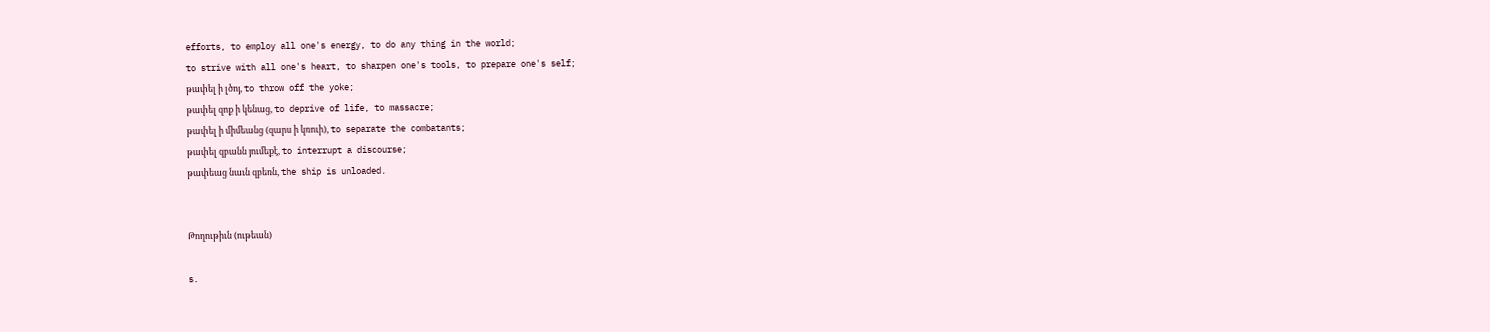efforts, to employ all one's energy, to do any thing in the world;
to strive with all one's heart, to sharpen one's tools, to prepare one's self;
թափել ի լծոյ, to throw off the yoke;
թափել զոք ի կենաց, to deprive of life, to massacre;
թափել ի միմեանց (զարս ի կռուի), to separate the combatants;
թափել զբանն յումեքէ, to interrupt a discourse;
թափեաց նաւն զբեռն, the ship is unloaded.


Թողութիւն (ութեան)

s.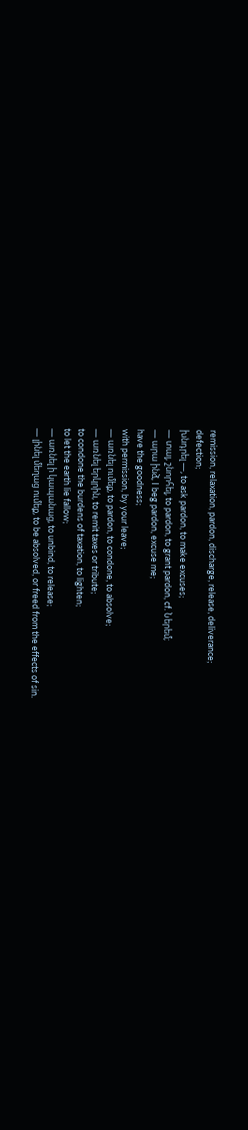remission, relaxation, pardon, discharge, release, deliverance;
defection;
խնդրել —, to ask pardon, to make excuses;
— տալ, շնորհել, to pardon, to grant pardon, cf. Ներեմ;
— արա ինձ, I beg pardon, excuse me;
have the goodness;
with permission, by your leave;
— առնել ումեք, to pardon, to condone, to absolve;
— առնել երկրին, to remit taxes or tribute;
to condone the burdens of taxation, to lighten;
to let the earth lie fallow;
— առնել ի կապանաց, to unbind, to release;
— լինել մեղաց ումեք, to be absolved, or freed from the effects of sin.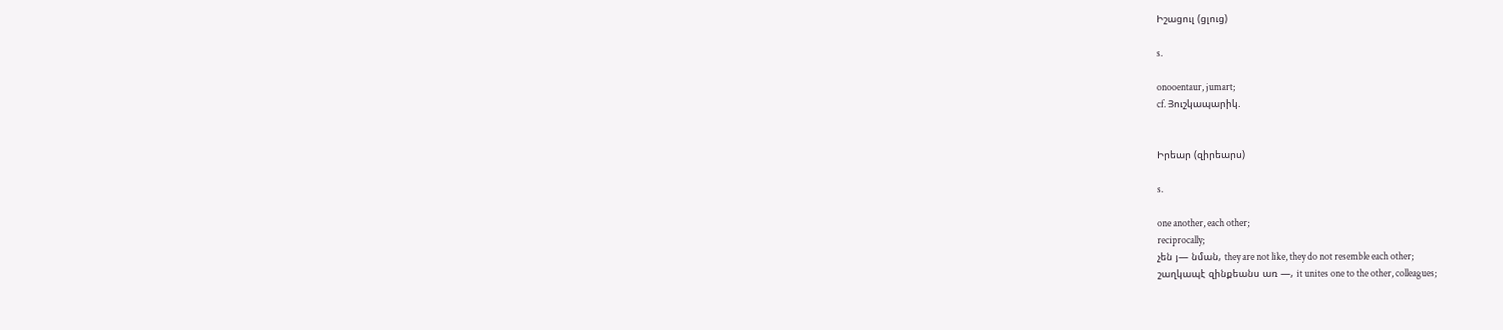Իշացուլ (ցլուց)

s.

onooentaur, jumart;
cf. Յուշկապարիկ.


Իրեար (զիրեարս)

s.

one another, each other;
reciprocally;
չեն յ— նման, they are not like, they do not resemble each other;
շաղկապէ զինքեանս առ —, it unites one to the other, colleagues;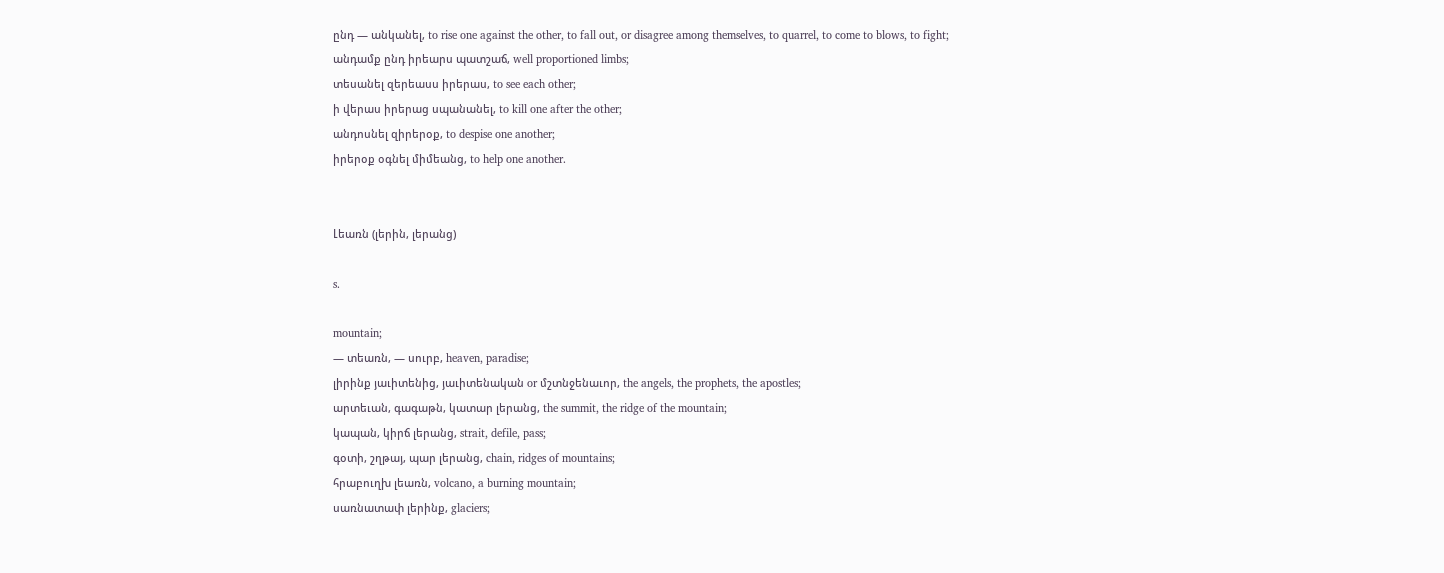ընդ — անկանել, to rise one against the other, to fall out, or disagree among themselves, to quarrel, to come to blows, to fight;
անդամք ընդ իրեարս պատշաճ, well proportioned limbs;
տեսանել զերեասս իրերաս, to see each other;
ի վերաս իրերաց սպանանել, to kill one after the other;
անդոսնել զիրերօք, to despise one another;
իրերօք օգնել միմեանց, to help one another.


Լեառն (լերին, լերանց)

s.

mountain;
— տեառն, — սուրբ, heaven, paradise;
լիրինք յաւիտենից, յաւիտենական or մշտնջենաւոր, the angels, the prophets, the apostles;
արտեւան, գագաթն, կատար լերանց, the summit, the ridge of the mountain;
կապան, կիրճ լերանց, strait, defile, pass;
գօտի, շղթայ, պար լերանց, chain, ridges of mountains;
հրաբուղխ լեառն, volcano, a burning mountain;
սառնատափ լերինք, glaciers;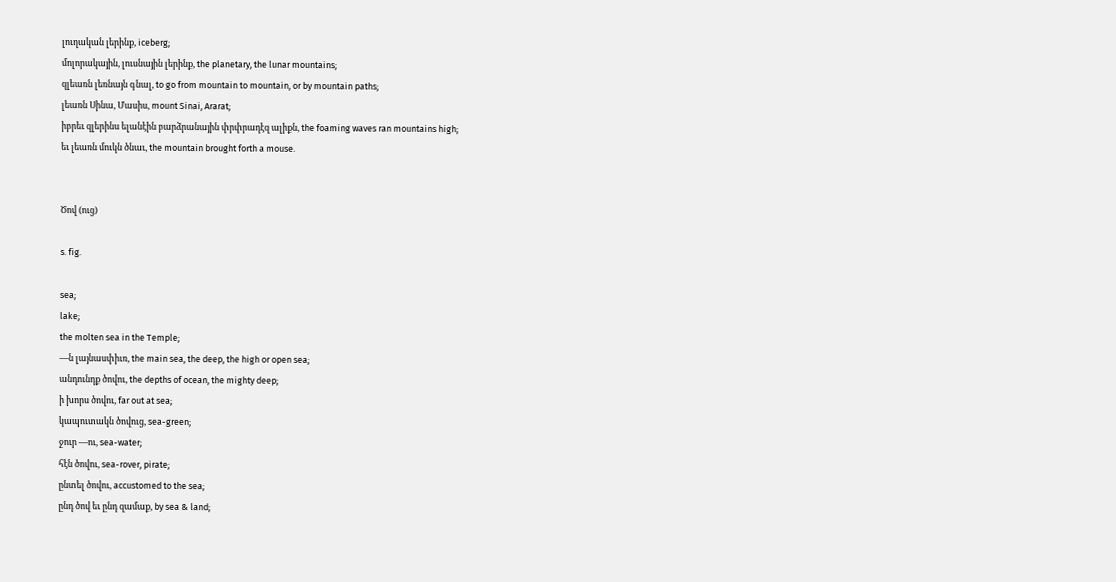լուղական լերինք, iceberg;
մոլորակային, լուսնային լերինք, the planetary, the lunar mountains;
զլեառն լեռնայն գնալ, to go from mountain to mountain, or by mountain paths;
լեառն Սինա, Մասիս, mount Sinai, Ararat;
իբրեւ զլերինս ելանէին բարձրանային փրփրադէզ ալիքն, the foaming waves ran mountains high;
եւ լեառն մուկն ծնաւ, the mountain brought forth a mouse.


Ծով (ուց)

s. fig.

sea;
lake;
the molten sea in the Temple;
—ն լայնասփիւռ, the main sea, the deep, the high or open sea;
անդունդք ծովու, the depths of ocean, the mighty deep;
ի խորս ծովու, far out at sea;
կապուտակն ծովուց, sea-green;
ջուր —ու, sea-water;
հէն ծովու, sea-rover, pirate;
ընտել ծովու, accustomed to the sea;
ընդ ծով եւ ընդ զամաք, by sea & land;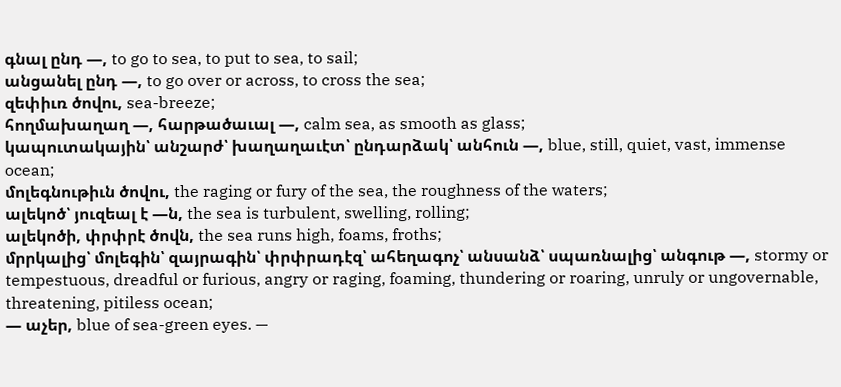գնալ ընդ —, to go to sea, to put to sea, to sail;
անցանել ընդ —, to go over or across, to cross the sea;
զեփիւռ ծովու, sea-breeze;
հողմախաղաղ —, հարթածաւալ —, calm sea, as smooth as glass;
կապուտակային՝ անշարժ՝ խաղաղաւէտ՝ ընդարձակ՝ անհուն —, blue, still, quiet, vast, immense ocean;
մոլեգնութիւն ծովու, the raging or fury of the sea, the roughness of the waters;
ալեկոծ՝ յուզեալ է —ն, the sea is turbulent, swelling, rolling;
ալեկոծի, փրփրէ ծովն, the sea runs high, foams, froths;
մրրկալից՝ մոլեգին՝ զայրագին՝ փրփրադէզ՝ ահեղագոչ՝ անսանձ՝ սպառնալից՝ անգութ —, stormy or tempestuous, dreadful or furious, angry or raging, foaming, thundering or roaring, unruly or ungovernable, threatening, pitiless ocean;
— աչեր, blue of sea-green eyes. —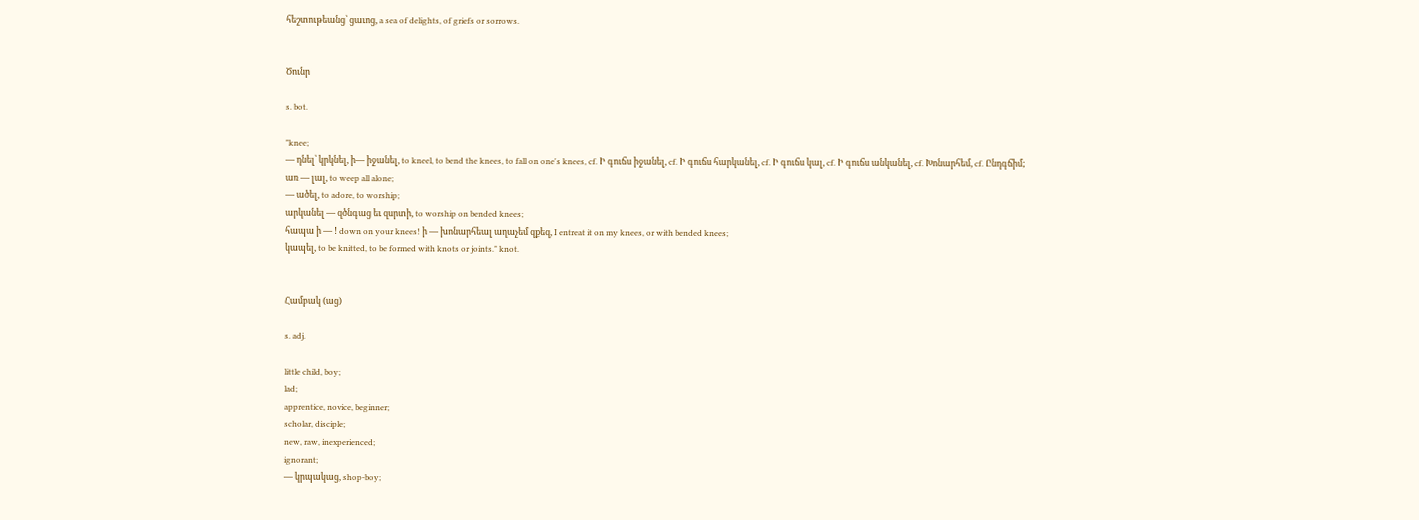հեշտութեանց՝ ցաւոց, a sea of delights, of griefs or sorrows.


Ծունր

s. bot.

"knee;
— դնել՝ կրկնել, ի— իջանել, to kneel, to bend the knees, to fall on one's knees, cf. Ի գուճս իջանել, cf. Ի գուճս հարկանել, cf. Ի գուճս կալ, cf. Ի գուճս անկանել, cf. Խոնարհեմ, cf. Ընդգճիմ;
առ — լալ, to weep all alone;
— ածել, to adore, to worship;
արկանել — զծնգաց եւ զսրտի, to worship on bended knees;
հապա ի — ! down on your knees! ի — խոնարհեալ աղաչեմ զքեզ, I entreat it on my knees, or with bended knees;
կապել, to be knitted, to be formed with knots or joints." knot.


Համբակ (աց)

s. adj.

little child, boy;
lad;
apprentice, novice, beginner;
scholar, disciple;
new, raw, inexperienced;
ignorant;
— կրպակաց, shop-boy;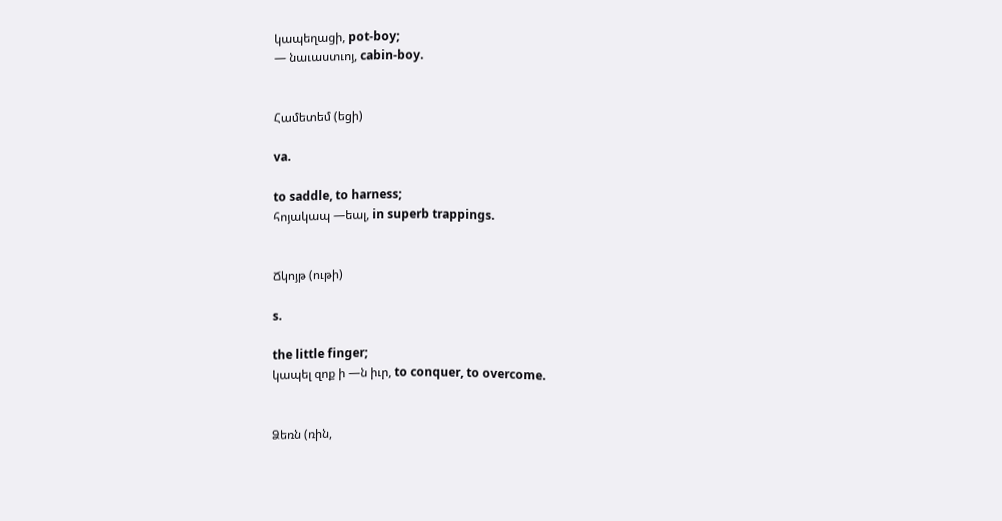կապեղացի, pot-boy;
— նաւաստւոյ, cabin-boy.


Համետեմ (եցի)

va.

to saddle, to harness;
հոյակապ —եալ, in superb trappings.


Ճկոյթ (ութի)

s.

the little finger;
կապել զոք ի —ն իւր, to conquer, to overcome.


Ձեռն (ռին,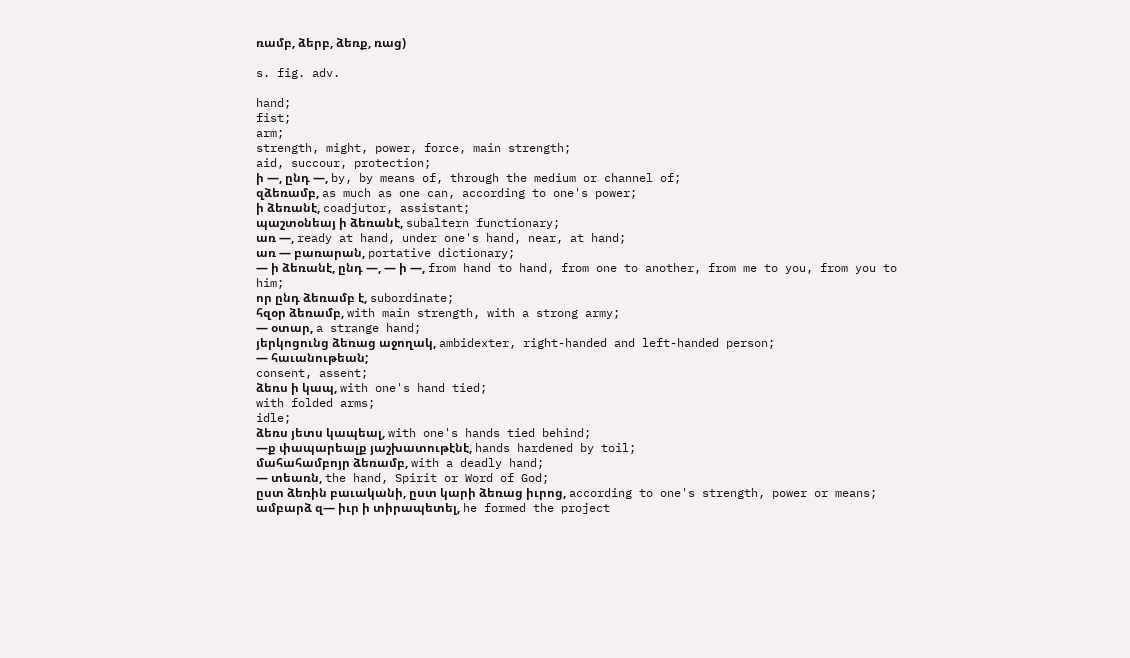ռամբ, ձերբ, ձեռք, ռաց)

s. fig. adv.

hand;
fist;
arm;
strength, might, power, force, main strength;
aid, succour, protection;
ի —, ընդ —, by, by means of, through the medium or channel of;
զձեռամբ, as much as one can, according to one's power;
ի ձեռանէ, coadjutor, assistant;
պաշտօնեայ ի ձեռանէ, subaltern functionary;
առ —, ready at hand, under one's hand, near, at hand;
առ — բառարան, portative dictionary;
— ի ձեռանէ, ընդ —, — ի —, from hand to hand, from one to another, from me to you, from you to him;
որ ընդ ձեռամբ է, subordinate;
հզօր ձեռամբ, with main strength, with a strong army;
— օտար, a strange hand;
յերկոցունց ձեռաց աջողակ, ambidexter, right-handed and left-handed person;
— հաւանութեան;
consent, assent;
ձեռս ի կապ, with one's hand tied;
with folded arms;
idle;
ձեռս յետս կապեալ, with one's hands tied behind;
—ք փապարեալք յաշխատութէնէ, hands hardened by toil;
մահահամբոյր ձեռամբ, with a deadly hand;
— տեառն, the hand, Spirit or Word of God;
ըստ ձեռին բաւականի, ըստ կարի ձեռաց իւրոց, according to one's strength, power or means;
ամբարձ զ— իւր ի տիրապետել, he formed the project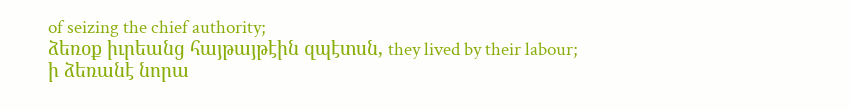of seizing the chief authority;
ձեռօք իւրեանց հայթայթէին զպէտսն, they lived by their labour;
ի ձեռանէ նորա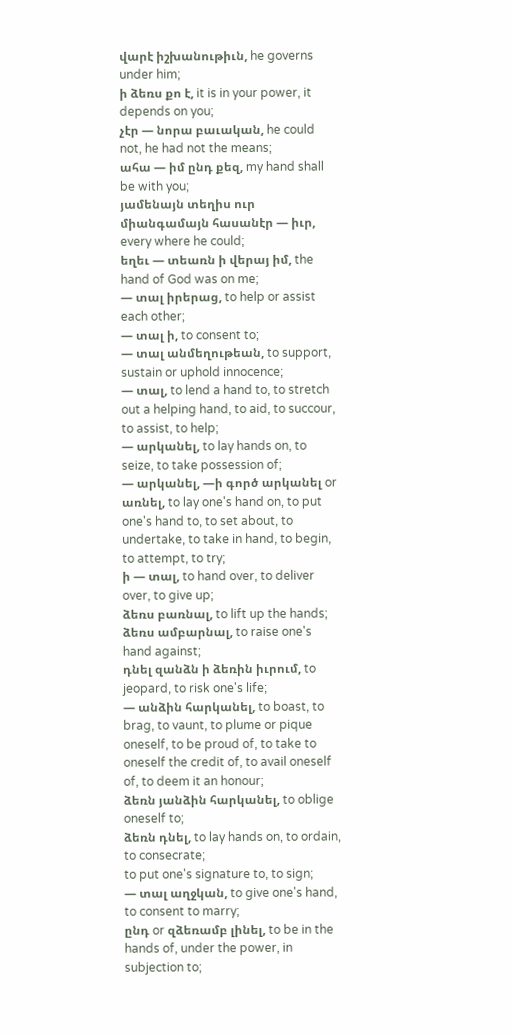վարէ իշխանութիւն, he governs under him;
ի ձեռս քո է, it is in your power, it depends on you;
չէր — նորա բաւական, he could not, he had not the means;
ահա — իմ ընդ քեզ, my hand shall be with you;
յամենայն տեղիս ուր միանգամայն հասանէր — իւր, every where he could;
եղեւ — տեառն ի վերայ իմ, the hand of God was on me;
— տալ իրերաց, to help or assist each other;
— տալ ի, to consent to;
— տալ անմեղութեան, to support, sustain or uphold innocence;
— տալ, to lend a hand to, to stretch out a helping hand, to aid, to succour, to assist, to help;
— արկանել, to lay hands on, to seize, to take possession of;
— արկանել, —ի գործ արկանել or առնել, to lay one's hand on, to put one's hand to, to set about, to undertake, to take in hand, to begin, to attempt, to try;
ի — տալ, to hand over, to deliver over, to give up;
ձեռս բառնալ, to lift up the hands;
ձեռս ամբարնալ, to raise one's hand against;
դնել զանձն ի ձեռին իւրում, to jeopard, to risk one's life;
— անձին հարկանել, to boast, to brag, to vaunt, to plume or pique oneself, to be proud of, to take to oneself the credit of, to avail oneself of, to deem it an honour;
ձեռն յանձին հարկանել, to oblige oneself to;
ձեռն դնել, to lay hands on, to ordain, to consecrate;
to put one's signature to, to sign;
— տալ աղջկան, to give one's hand, to consent to marry;
ընդ or զձեռամբ լինել, to be in the hands of, under the power, in subjection to;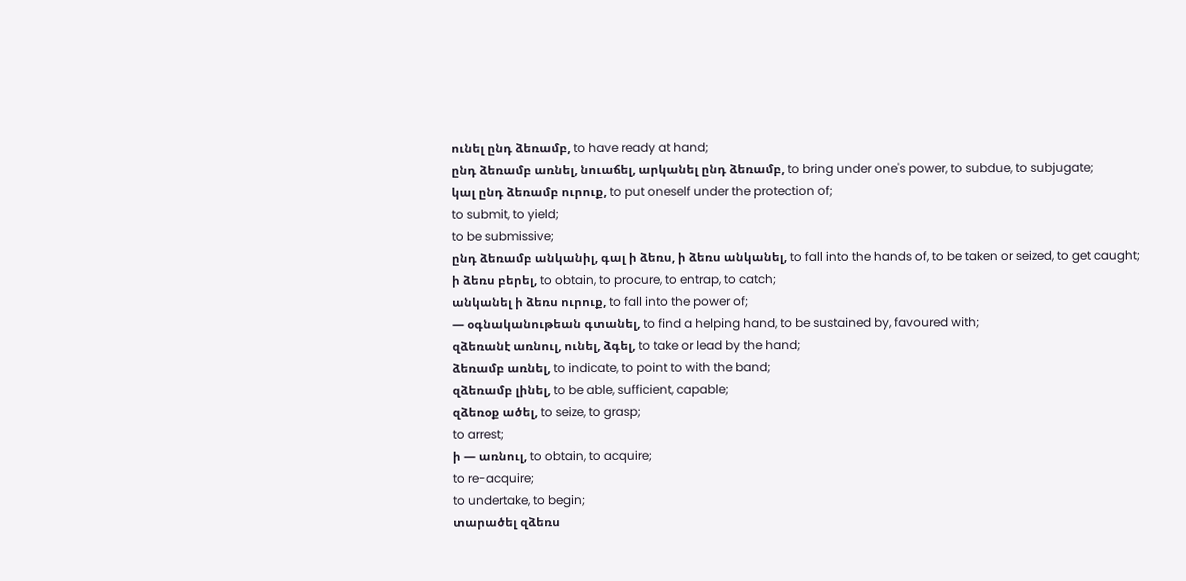ունել ընդ ձեռամբ, to have ready at hand;
ընդ ձեռամբ առնել, նուաճել, արկանել ընդ ձեռամբ, to bring under one's power, to subdue, to subjugate;
կալ ընդ ձեռամբ ուրուք, to put oneself under the protection of;
to submit, to yield;
to be submissive;
ընդ ձեռամբ անկանիլ, գալ ի ձեռս, ի ձեռս անկանել, to fall into the hands of, to be taken or seized, to get caught;
ի ձեռս բերել, to obtain, to procure, to entrap, to catch;
անկանել ի ձեռս ուրուք, to fall into the power of;
— օգնականութեան գտանել, to find a helping hand, to be sustained by, favoured with;
զձեռանէ առնուլ, ունել, ձգել, to take or lead by the hand;
ձեռամբ առնել, to indicate, to point to with the band;
զձեռամբ լինել, to be able, sufficient, capable;
զձեռօք ածել, to seize, to grasp;
to arrest;
ի — առնուլ, to obtain, to acquire;
to re-acquire;
to undertake, to begin;
տարածել զձեռս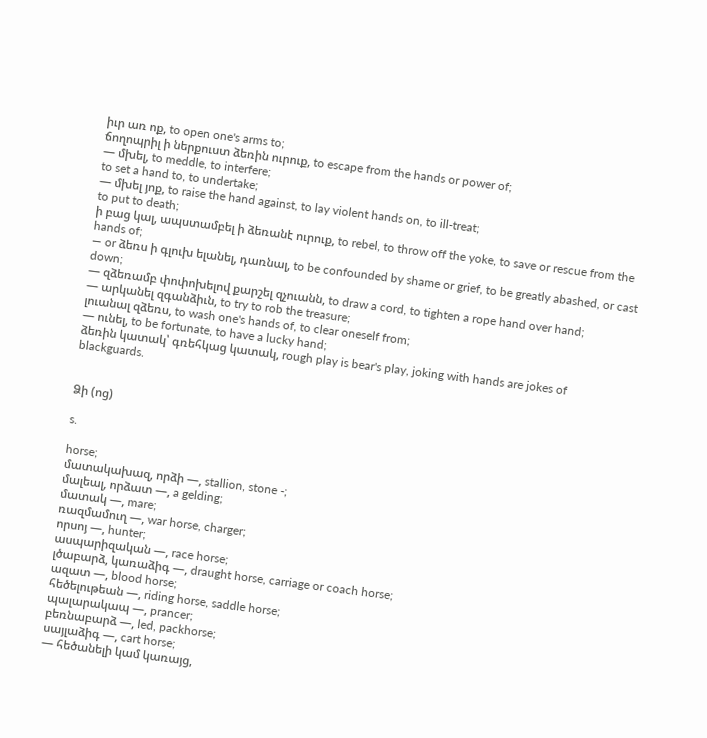իւր առ ոք, to open one's arms to;
ճողոպրիլ ի ներքուստ ձեռին ուրուք, to escape from the hands or power of;
— մխել, to meddle, to interfere;
to set a hand to, to undertake;
— մխել յոք, to raise the hand against, to lay violent hands on, to ill-treat;
to put to death;
ի բաց կալ, ապստամբել ի ձեռանէ ուրուք, to rebel, to throw off the yoke, to save or rescue from the hands of;
— or ձեռս ի գլուխ ելանել, դառնալ, to be confounded by shame or grief, to be greatly abashed, or cast down;
— զձեռամբ փոփոխելով քարշել զչուանն, to draw a cord, to tighten a rope hand over hand;
— արկանել զգանձիւն, to try to rob the treasure;
լուանալ զձեռս, to wash one's hands of, to clear oneself from;
— ունել, to be fortunate, to have a lucky hand;
ձեռին կատակ՝ գռեհկաց կատակ, rough play is bear's play, joking with hands are jokes of blackguards.


Ձի (ոց)

s.

horse;
մատակախազ, որձի —, stallion, stone -;
մալեալ, որձատ —, a gelding;
մատակ —, mare;
ռազմամուղ —, war horse, charger;
որսոյ —, hunter;
ասպարիզական —, race horse;
լծաբարձ, կառաձիգ —, draught horse, carriage or coach horse;
ազատ —, blood horse;
հեծելութեան —, riding horse, saddle horse;
պալարակապ —, prancer;
բեռնաբարձ —, led, packhorse;
սայլաձիգ —, cart horse;
— հեծանելի կամ կառայց,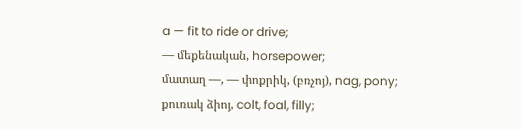a — fit to ride or drive;
— մեքենական, horsepower;
մատաղ —, — փոքրիկ, (բռչոյ), nag, pony;
քուռակ ձիոյ, colt, foal, filly;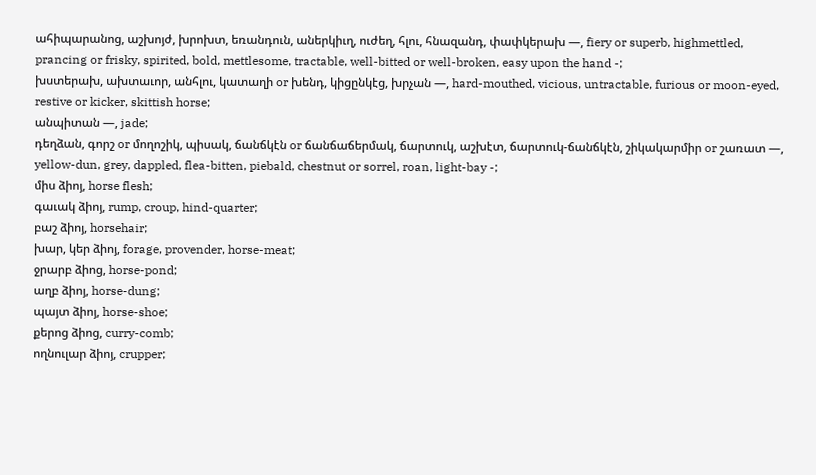ահիպարանոց, աշխոյժ, խրոխտ, եռանդուն, աներկիւղ, ուժեղ, հլու, հնազանդ, փափկերախ —, fiery or superb, highmettled, prancing or frisky, spirited, bold, mettlesome, tractable, well-bitted or well-broken, easy upon the hand -;
խստերախ, ախտաւոր, անհլու, կատաղի or խենդ, կիցընկէց, խրչան —, hard-mouthed, vicious, untractable, furious or moon-eyed, restive or kicker, skittish horse;
անպիտան —, jade;
դեղձան, գորշ or մողոշիկ, պիսակ, ճանճկէն or ճանճաճերմակ, ճարտուկ, աշխէտ, ճարտուկ-ճանճկէն, շիկակարմիր or շառատ —, yellow-dun, grey, dappled, flea-bitten, piebald, chestnut or sorrel, roan, light-bay -;
միս ձիոյ, horse flesh;
գաւակ ձիոյ, rump, croup, hind-quarter;
բաշ ձիոյ, horsehair;
խար, կեր ձիոյ, forage, provender, horse-meat;
ջրարբ ձիոց, horse-pond;
աղբ ձիոյ, horse-dung;
պայտ ձիոյ, horse-shoe;
քերոց ձիոց, curry-comb;
ողնուլար ձիոյ, crupper;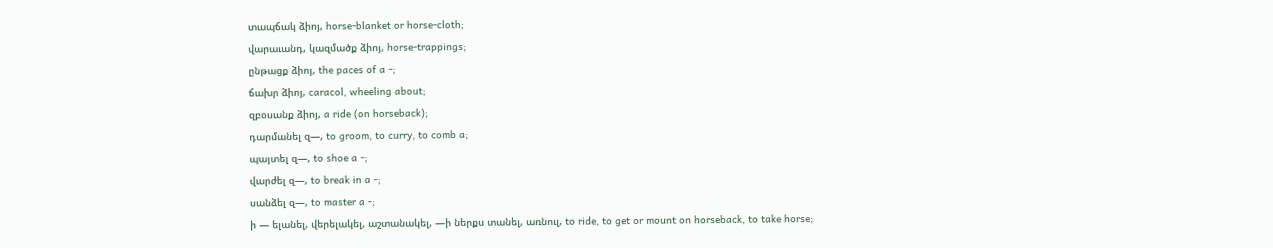տապճակ ձիոյ, horse-blanket or horse-cloth;
վարաւանդ, կազմածք ձիոյ, horse-trappings;
ընթացք ձիոյ, the paces of a -;
ճախր ձիոյ, caracol, wheeling about;
զբօսանք ձիոյ, a ride (on horseback);
դարմանել զ—, to groom, to curry, to comb a;
պայտել զ—, to shoe a -;
վարժել զ—, to break in a -;
սանձել զ—, to master a -;
ի — ելանել, վերելակել, աշտանակել, —ի ներքս տանել, առնուլ, to ride, to get or mount on horseback, to take horse;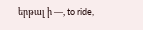երթալ ի —, to ride,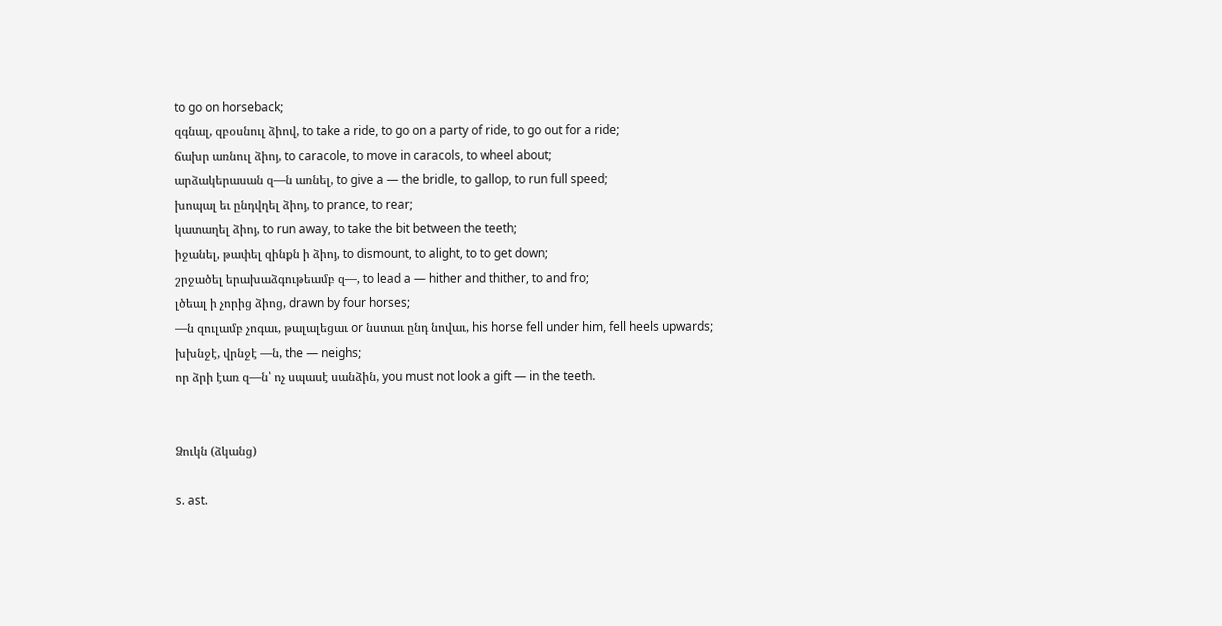to go on horseback;
զգնալ, զբօսնուլ ձիով, to take a ride, to go on a party of ride, to go out for a ride;
ճախր առնուլ ձիոյ, to caracole, to move in caracols, to wheel about;
արձակերասան զ—ն առնել, to give a — the bridle, to gallop, to run full speed;
խոպալ եւ ընդվղել ձիոյ, to prance, to rear;
կատաղել ձիոյ, to run away, to take the bit between the teeth;
իջանել, թափել զինքն ի ձիոյ, to dismount, to alight, to to get down;
շրջածել երախաձգութեամբ զ—, to lead a — hither and thither, to and fro;
լծեալ ի չորից ձիոց, drawn by four horses;
—ն զուլամբ չոգաւ, թալալեցաւ or նստաւ ընդ նովաւ, his horse fell under him, fell heels upwards;
խխնջէ, վրնջէ —ն, the — neighs;
որ ձրի էառ զ—ն՝ ոչ սպասէ սանձին, you must not look a gift — in the teeth.


Ձուկն (ձկանց)

s. ast.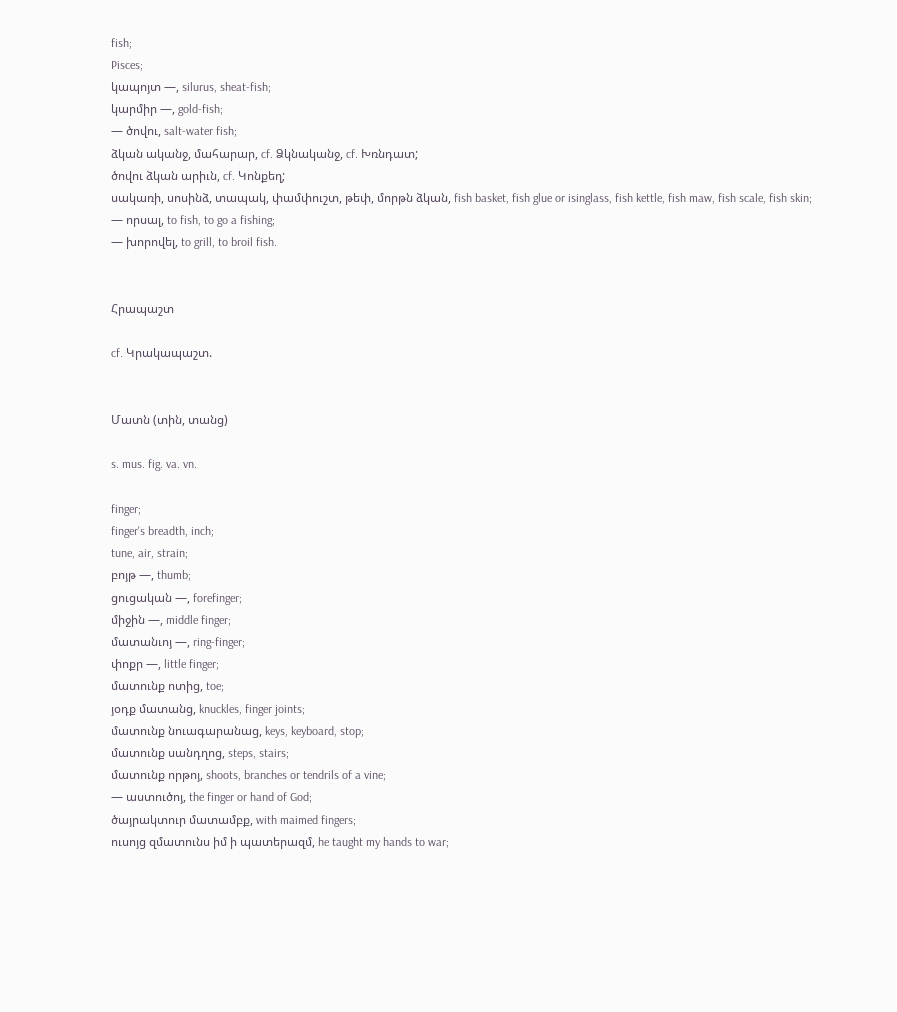fish;
Pisces;
կապոյտ —, silurus, sheat-fish;
կարմիր —, gold-fish;
— ծովու, salt-water fish;
ձկան ականջ, մահարար, cf. Ձկնականջ, cf. Խռնդատ;
ծովու ձկան արիւն, cf. Կոնքեղ;
սակառի, սոսինձ, տապակ, փամփուշտ, թեփ, մորթն ձկան, fish basket, fish glue or isinglass, fish kettle, fish maw, fish scale, fish skin;
— որսալ, to fish, to go a fishing;
— խորովել, to grill, to broil fish.


Հրապաշտ

cf. Կրակապաշտ.


Մատն (տին, տանց)

s. mus. fig. va. vn.

finger;
finger's breadth, inch;
tune, air, strain;
բոյթ —, thumb;
ցուցական —, forefinger;
միջին —, middle finger;
մատանւոյ —, ring-finger;
փոքր —, little finger;
մատունք ոտից, toe;
յօդք մատանց, knuckles, finger joints;
մատունք նուագարանաց, keys, keyboard, stop;
մատունք սանդղոց, steps, stairs;
մատունք որթոյ, shoots, branches or tendrils of a vine;
— աստուծոյ, the finger or hand of God;
ծայրակտուր մատամբք, with maimed fingers;
ուսոյց զմատունս իմ ի պատերազմ, he taught my hands to war;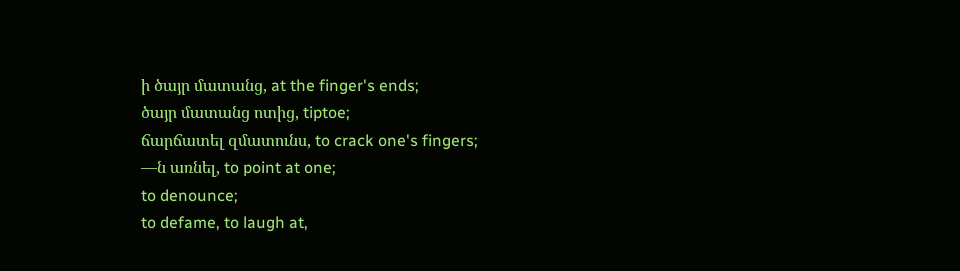ի ծայր մատանց, at the finger's ends;
ծայր մատանց ոտից, tiptoe;
ճարճատել զմատունս, to crack one's fingers;
—ն առնել, to point at one;
to denounce;
to defame, to laugh at,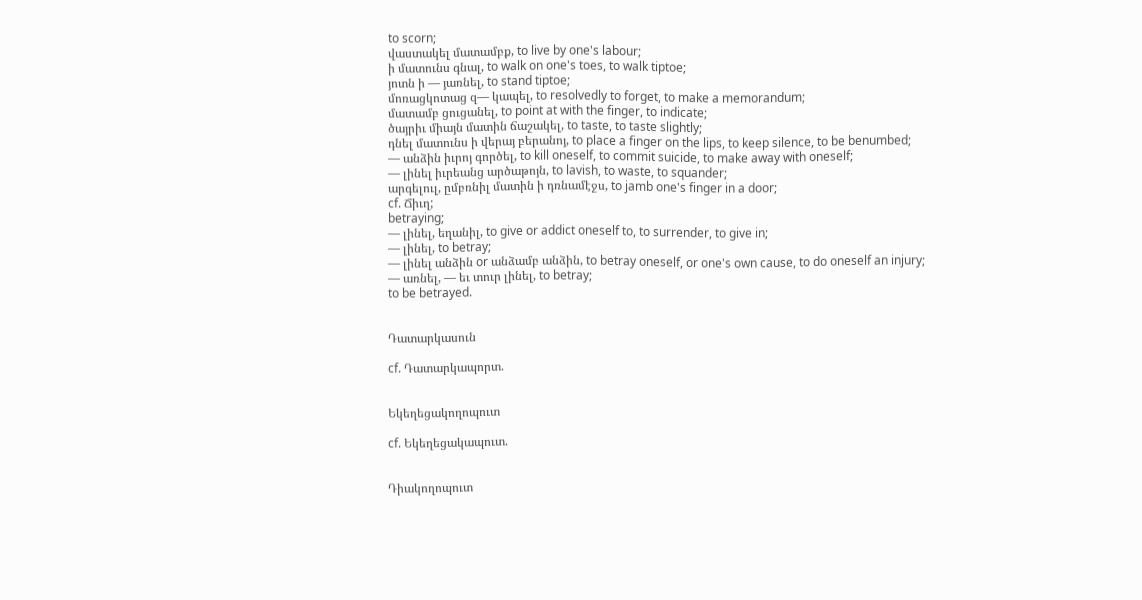to scorn;
վաստակել մատամբք, to live by one's labour;
ի մատունս գնալ, to walk on one's toes, to walk tiptoe;
յոտն ի — յառնել, to stand tiptoe;
մոռացկոտաց զ— կապել, to resolvedly to forget, to make a memorandum;
մատամբ ցուցանել, to point at with the finger, to indicate;
ծայրիւ միայն մատին ճաշակել, to taste, to taste slightly;
դնել մատունս ի վերայ բերանոյ, to place a finger on the lips, to keep silence, to be benumbed;
— անձին իւրոյ գործել, to kill oneself, to commit suicide, to make away with oneself;
— լինել իւրեանց արծաթոյն, to lavish, to waste, to squander;
արգելուլ, ըմբռնիլ մատին ի դռնամէջս, to jamb one's finger in a door;
cf. Ճիւղ;
betraying;
— լինել, եղանիլ, to give or addict oneself to, to surrender, to give in;
— լինել, to betray;
— լինել անձին or անձամբ անձին, to betray oneself, or one's own cause, to do oneself an injury;
— առնել, — եւ տուր լինել, to betray;
to be betrayed.


Դատարկասուն

cf. Դատարկապորտ.


Եկեղեցակողոպուտ

cf. Եկեղեցակապուտ.


Դիակողոպուտ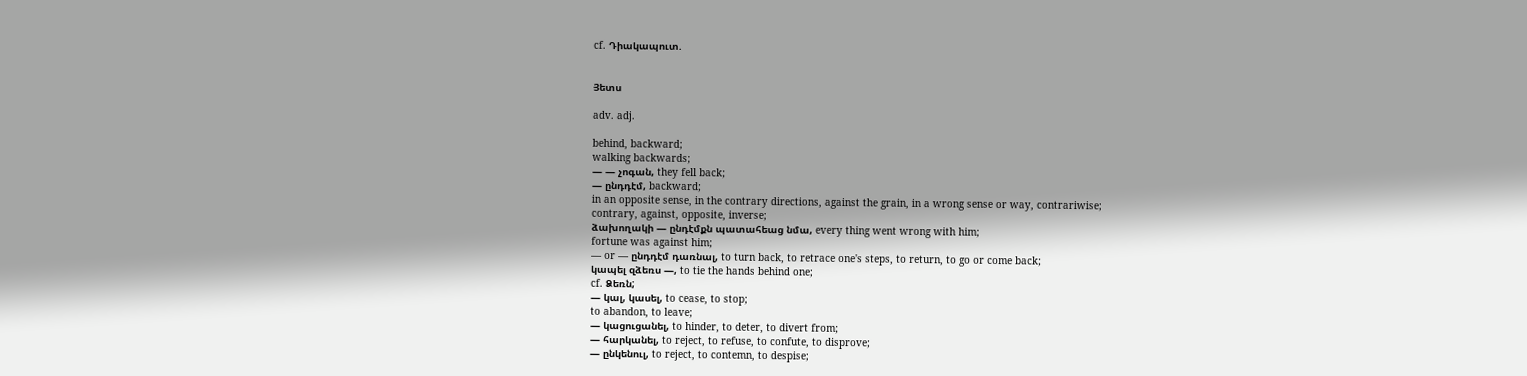cf. Դիակապուտ.


Յետս

adv. adj.

behind, backward;
walking backwards;
— — չոգան, they fell back;
— ընդդէմ, backward;
in an opposite sense, in the contrary directions, against the grain, in a wrong sense or way, contrariwise;
contrary, against, opposite, inverse;
ձախողակի — ընդէմքն պատահեաց նմա, every thing went wrong with him;
fortune was against him;
— or — ընդդէմ դառնալ, to turn back, to retrace one's steps, to return, to go or come back;
կապել զձեռս —, to tie the hands behind one;
cf. Ձեռն;
— կալ, կասել, to cease, to stop;
to abandon, to leave;
— կացուցանել, to hinder, to deter, to divert from;
— հարկանել, to reject, to refuse, to confute, to disprove;
— ընկենուլ, to reject, to contemn, to despise;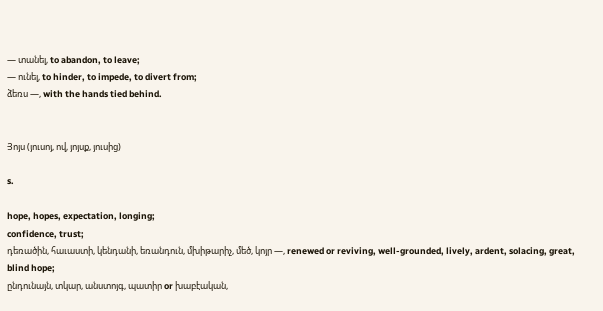— տանել, to abandon, to leave;
— ունել, to hinder, to impede, to divert from;
ձեռս —, with the hands tied behind.


Յոյս (յուսոյ, ով, յոյսք, յուսից)

s.

hope, hopes, expectation, longing;
confidence, trust;
դեռածին, հաւաստի, կենդանի, եռանդուն, մխիթարիչ, մեծ, կոյր —, renewed or reviving, well-grounded, lively, ardent, solacing, great, blind hope;
ընդունայն, տկար, անստոյգ, պատիր or խաբէական,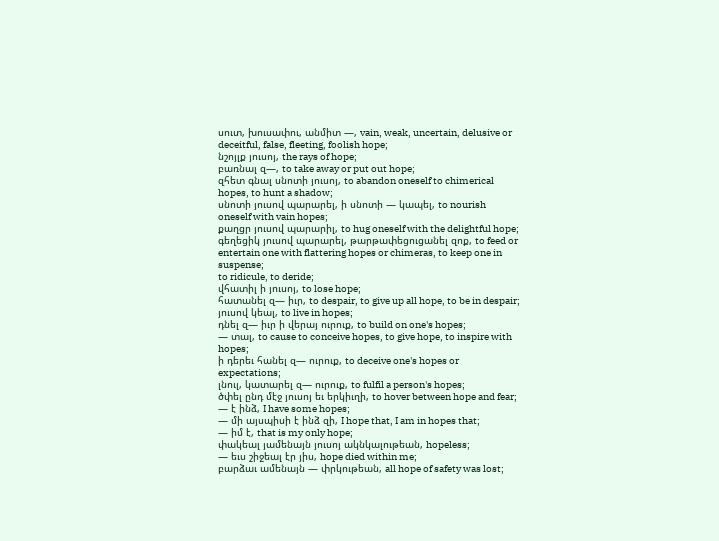սուտ, խուսափու, անմիտ —, vain, weak, uncertain, delusive or deceitful, false, fleeting, foolish hope;
նշոյլք յուսոյ, the rays of hope;
բառնալ զ—, to take away or put out hope;
զհետ գնալ սնոտի յուսոյ, to abandon oneself to chimerical hopes, to hunt a shadow;
սնոտի յուսով պարարել, ի սնոտի — կապել, to nourish oneself with vain hopes;
քաղցր յուսով պարարիլ, to hug oneself with the delightful hope;
գեղեցիկ յուսով պարարել, թարթափեցուցանել զոք, to feed or entertain one with flattering hopes or chimeras, to keep one in suspense;
to ridicule, to deride;
վհատիլ ի յուսոյ, to lose hope;
հատանել զ— իւր, to despair, to give up all hope, to be in despair;
յուսով կեալ, to live in hopes;
դնել զ— իւր ի վերայ ուրուք, to build on one's hopes;
— տալ, to cause to conceive hopes, to give hope, to inspire with hopes;
ի դերեւ հանել զ— ուրուք, to deceive one's hopes or expectations;
լնուլ, կատարել զ— ուրուք, to fulfil a person's hopes;
ծփել ընդ մէջ յուսոյ եւ երկիւղի, to hover between hope and fear;
— է ինձ, I have some hopes;
— մի այսպիսի է ինձ զի, I hope that, I am in hopes that;
— իմ է, that is my only hope;
փակեալ յամենայն յուսոյ ակնկալութեան, hopeless;
— եւս շիջեալ էր յիս, hope died within me;
բարձաւ ամենայն — փրկութեան, all hope of safety was lost;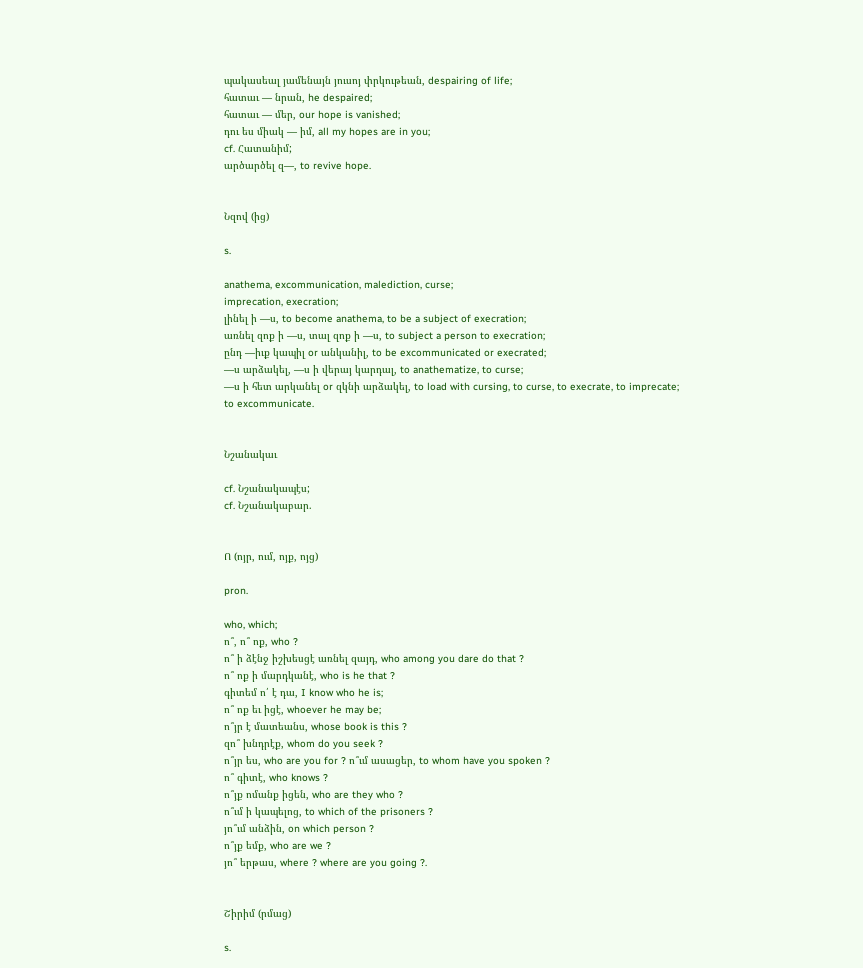պակասեալ յամենայն յուսոյ փրկութեան, despairing of life;
հատաւ — նրան, he despaired;
հատաւ — մեր, our hope is vanished;
դու ես միակ — իմ, all my hopes are in you;
cf. Հատանիմ;
արծարծել զ—, to revive hope.


Նզով (ից)

s.

anathema, excommunication, malediction, curse;
imprecation, execration;
լինել ի —ս, to become anathema, to be a subject of execration;
առնել զոք ի —ս, տալ զոք ի —ս, to subject a person to execration;
ընդ —իւք կապիլ or անկանիլ, to be excommunicated or execrated;
—ս արձակել, —ս ի վերայ կարդալ, to anathematize, to curse;
—ս ի հետ արկանել or զկնի արձակել, to load with cursing, to curse, to execrate, to imprecate;
to excommunicate.


Նշանակաւ

cf. Նշանակապէս;
cf. Նշանակաբար.


Ո (ոյր, ում, ոյք, ոյց)

pron.

who, which;
ո՞, ո՞ ոք, who ?
ո՞ ի ձէնջ իշխեսցէ առնել զայդ, who among you dare do that ?
ո՞ ոք ի մարդկանէ, who is he that ?
գիտեմ ո՛ է դա, I know who he is;
ո՞ ոք եւ իցէ, whoever he may be;
ո՞յր է մատեանս, whose book is this ?
զո՞ խնդրէք, whom do you seek ?
ո՞յր ես, who are you for ? ո՞ւմ ասացեր, to whom have you spoken ?
ո՞ գիտէ, who knows ?
ո՞յք ոմանք իցեն, who are they who ?
ո՞ւմ ի կապելոց, to which of the prisoners ?
յո՞ւմ անձին, on which person ?
ո՞յք եմք, who are we ?
յո՞ երթաս, where ? where are you going ?.


Շիրիմ (րմաց)

s.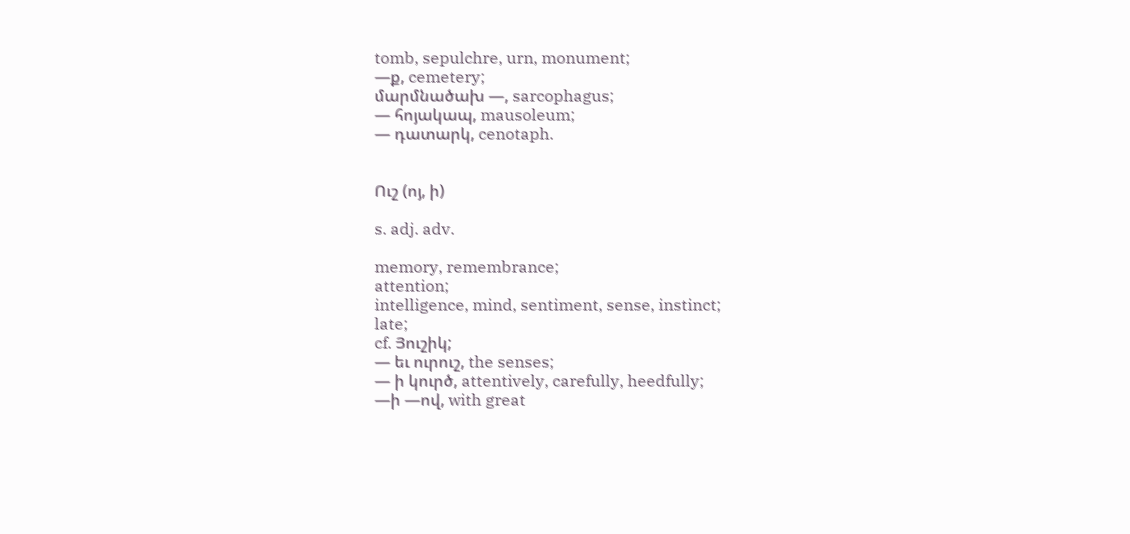tomb, sepulchre, urn, monument;
—ք, cemetery;
մարմնածախ —, sarcophagus;
— հոյակապ, mausoleum;
— դատարկ, cenotaph.


Ուշ (ոյ, ի)

s. adj. adv.

memory, remembrance;
attention;
intelligence, mind, sentiment, sense, instinct;
late;
cf. Յուշիկ;
— եւ ուրուշ, the senses;
— ի կուրծ, attentively, carefully, heedfully;
—ի —ով, with great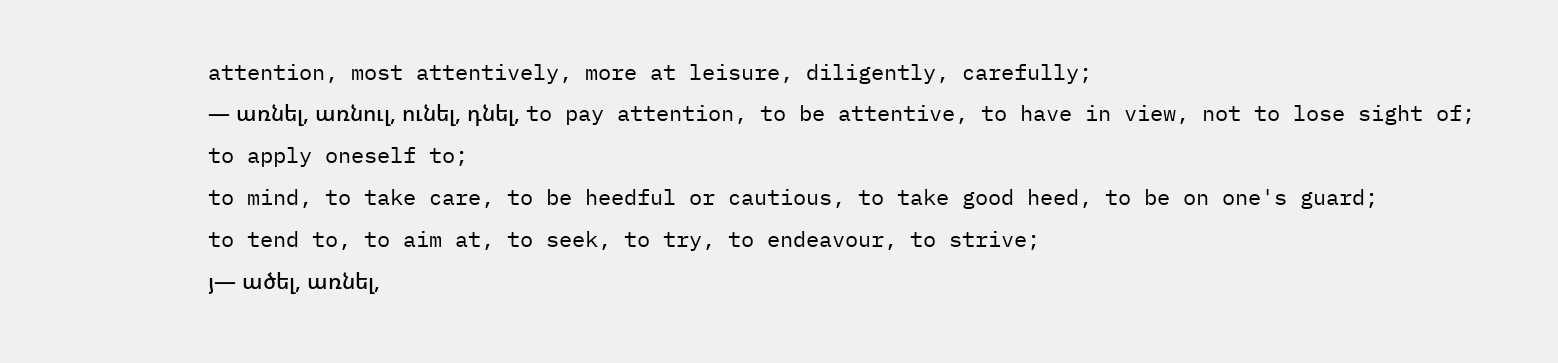attention, most attentively, more at leisure, diligently, carefully;
— առնել, առնուլ, ունել, դնել, to pay attention, to be attentive, to have in view, not to lose sight of;
to apply oneself to;
to mind, to take care, to be heedful or cautious, to take good heed, to be on one's guard;
to tend to, to aim at, to seek, to try, to endeavour, to strive;
յ— ածել, առնել,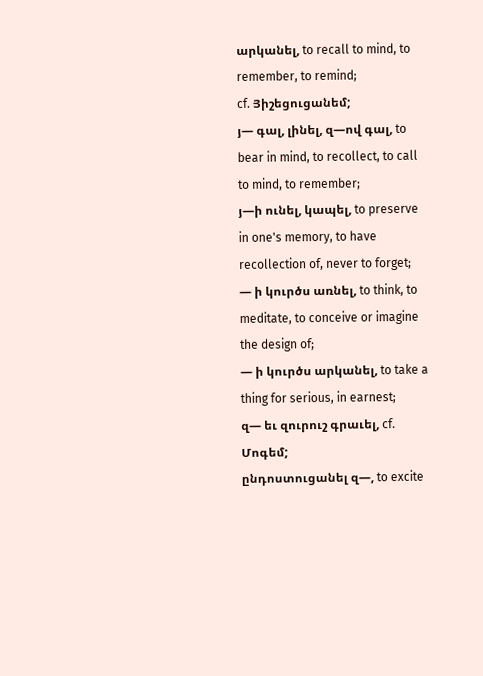արկանել, to recall to mind, to remember, to remind;
cf. Յիշեցուցանեմ;
յ— գալ, լինել, զ—ով գալ, to bear in mind, to recollect, to call to mind, to remember;
յ—ի ունել, կապել, to preserve in one's memory, to have recollection of, never to forget;
— ի կուրծս առնել, to think, to meditate, to conceive or imagine the design of;
— ի կուրծս արկանել, to take a thing for serious, in earnest;
զ— եւ զուրուշ գրաւել, cf. Մոգեմ;
ընդոստուցանել զ—, to excite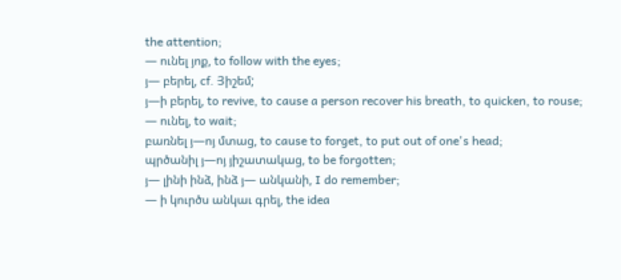the attention;
— ունել յոք, to follow with the eyes;
յ— բերել, cf. Յիշեմ;
յ—ի բերել, to revive, to cause a person recover his breath, to quicken, to rouse;
— ունել, to wait;
բառնել յ—ոյ մտաց, to cause to forget, to put out of one's head;
պրծանիլ յ—ոյ յիշատակաց, to be forgotten;
յ— լինի ինձ, ինձ յ— անկանի, I do remember;
— ի կուրծս անկաւ գրել, the idea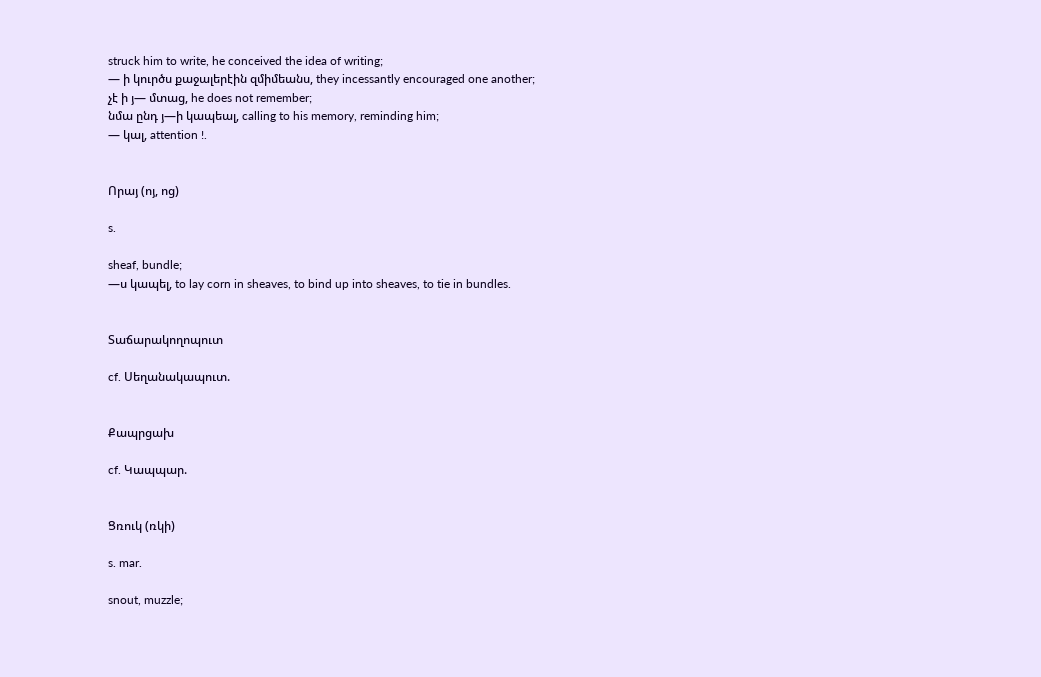struck him to write, he conceived the idea of writing;
— ի կուրծս քաջալերէին զմիմեանս, they incessantly encouraged one another;
չէ ի յ— մտաց, he does not remember;
նմա ընդ յ—ի կապեալ, calling to his memory, reminding him;
— կալ, attention !.


Որայ (ոյ, ոց)

s.

sheaf, bundle;
—ս կապել, to lay corn in sheaves, to bind up into sheaves, to tie in bundles.


Տաճարակողոպուտ

cf. Սեղանակապուտ.


Քապրցախ

cf. Կապպար.


Ցռուկ (ռկի)

s. mar.

snout, muzzle;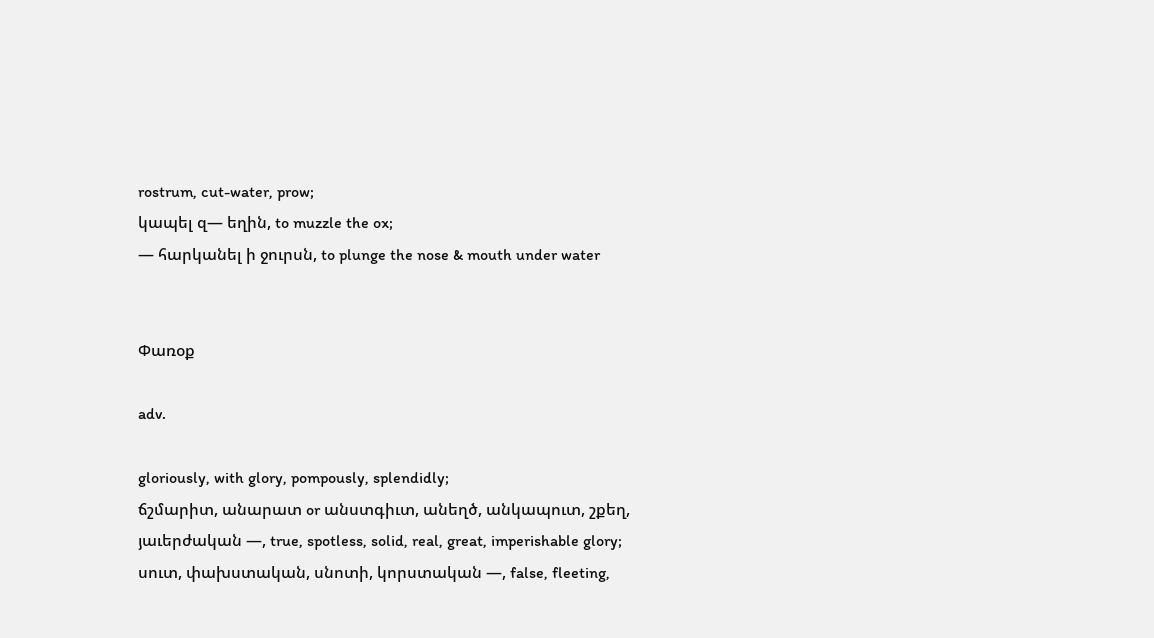rostrum, cut-water, prow;
կապել զ— եղին, to muzzle the ox;
— հարկանել ի ջուրսն, to plunge the nose & mouth under water


Փառօք

adv.

gloriously, with glory, pompously, splendidly;
ճշմարիտ, անարատ or անստգիւտ, անեղծ, անկապուտ, շքեղ, յաւերժական —, true, spotless, solid, real, great, imperishable glory;
սուտ, փախստական, սնոտի, կորստական —, false, fleeting,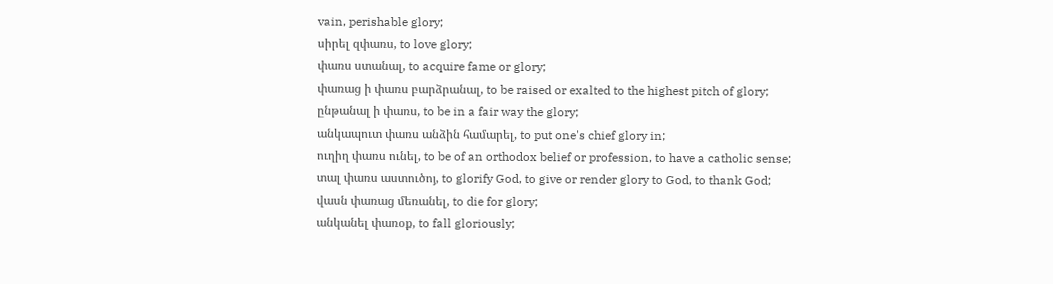vain, perishable glory;
սիրել զփառս, to love glory;
փառս ստանալ, to acquire fame or glory;
փառաց ի փառս բարձրանալ, to be raised or exalted to the highest pitch of glory;
ընթանալ ի փառս, to be in a fair way the glory;
անկապուտ փառս անձին համարել, to put one's chief glory in;
ուղիղ փառս ունել, to be of an orthodox belief or profession, to have a catholic sense;
տալ փառս աստուծոյ, to glorify God, to give or render glory to God, to thank God;
վասն փառաց մեռանել, to die for glory;
անկանել փառօք, to fall gloriously;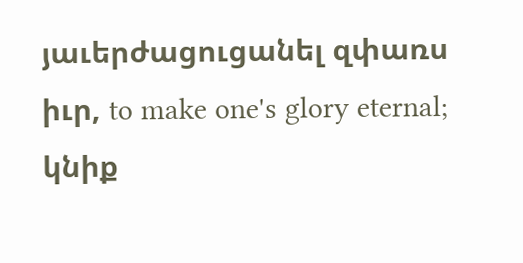յաւերժացուցանել զփառս իւր, to make one's glory eternal;
կնիք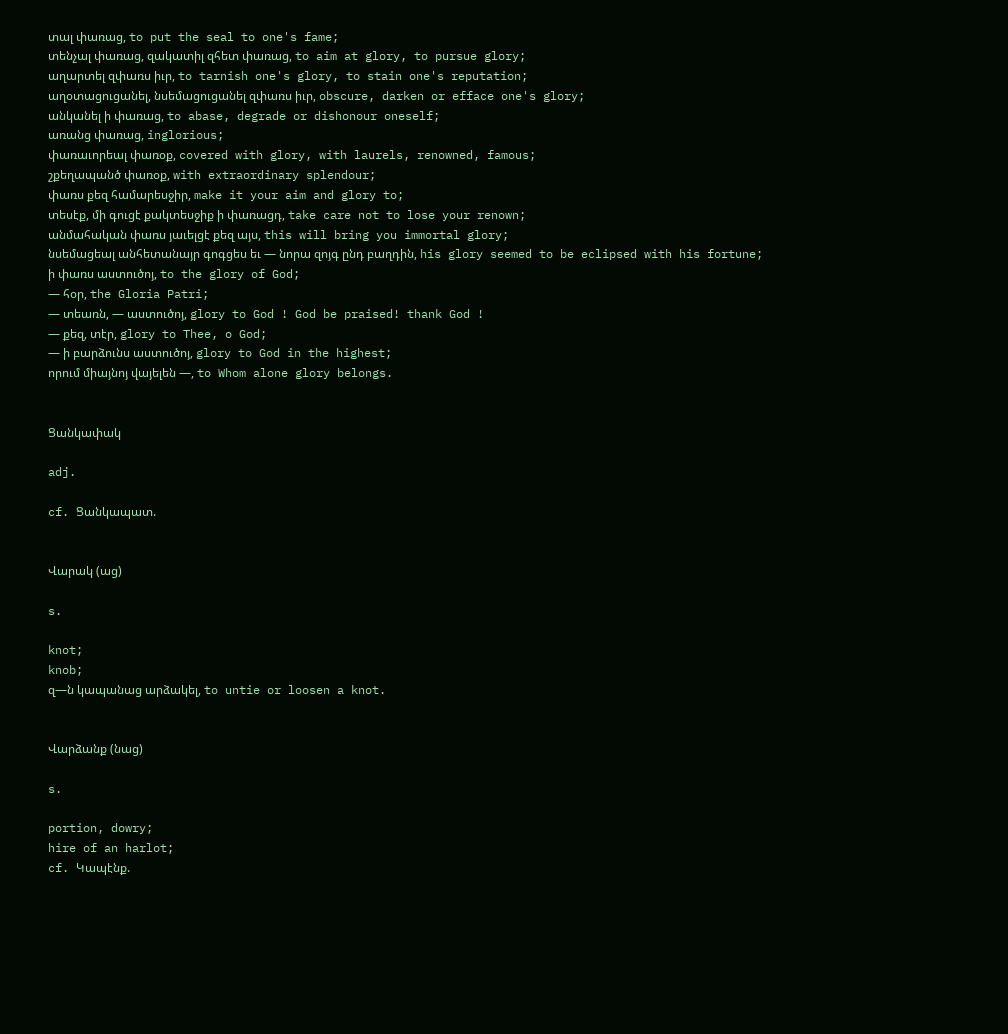տալ փառաց, to put the seal to one's fame;
տենչալ փառաց, զակատիլ զհետ փառաց, to aim at glory, to pursue glory;
աղարտել զփառս իւր, to tarnish one's glory, to stain one's reputation;
աղօտացուցանել, նսեմացուցանել զփառս իւր, obscure, darken or efface one's glory;
անկանել ի փառաց, to abase, degrade or dishonour oneself;
առանց փառաց, inglorious;
փառաւորեալ փառօք, covered with glory, with laurels, renowned, famous;
շքեղապանծ փառօք, with extraordinary splendour;
փառս քեզ համարեսջիր, make it your aim and glory to;
տեսէք, մի գուցէ քակտեսջիք ի փառացդ, take care not to lose your renown;
անմահական փառս յաւելցէ քեզ այս, this will bring you immortal glory;
նսեմացեալ անհետանայր գոգցես եւ — նորա զոյգ ընդ բաղդին, his glory seemed to be eclipsed with his fortune;
ի փառս աստուծոյ, to the glory of God;
— հօր, the Gloria Patri;
— տեառն, — աստուծոյ, glory to God ! God be praised! thank God !
— քեզ, տէր, glory to Thee, o God;
— ի բարձունս աստուծոյ, glory to God in the highest;
որում միայնոյ վայելեն —, to Whom alone glory belongs.


Ցանկափակ

adj.

cf. Ցանկապատ.


Վարակ (աց)

s.

knot;
knob;
զ—ն կապանաց արձակել, to untie or loosen a knot.


Վարձանք (նաց)

s.

portion, dowry;
hire of an harlot;
cf. Կապէնք.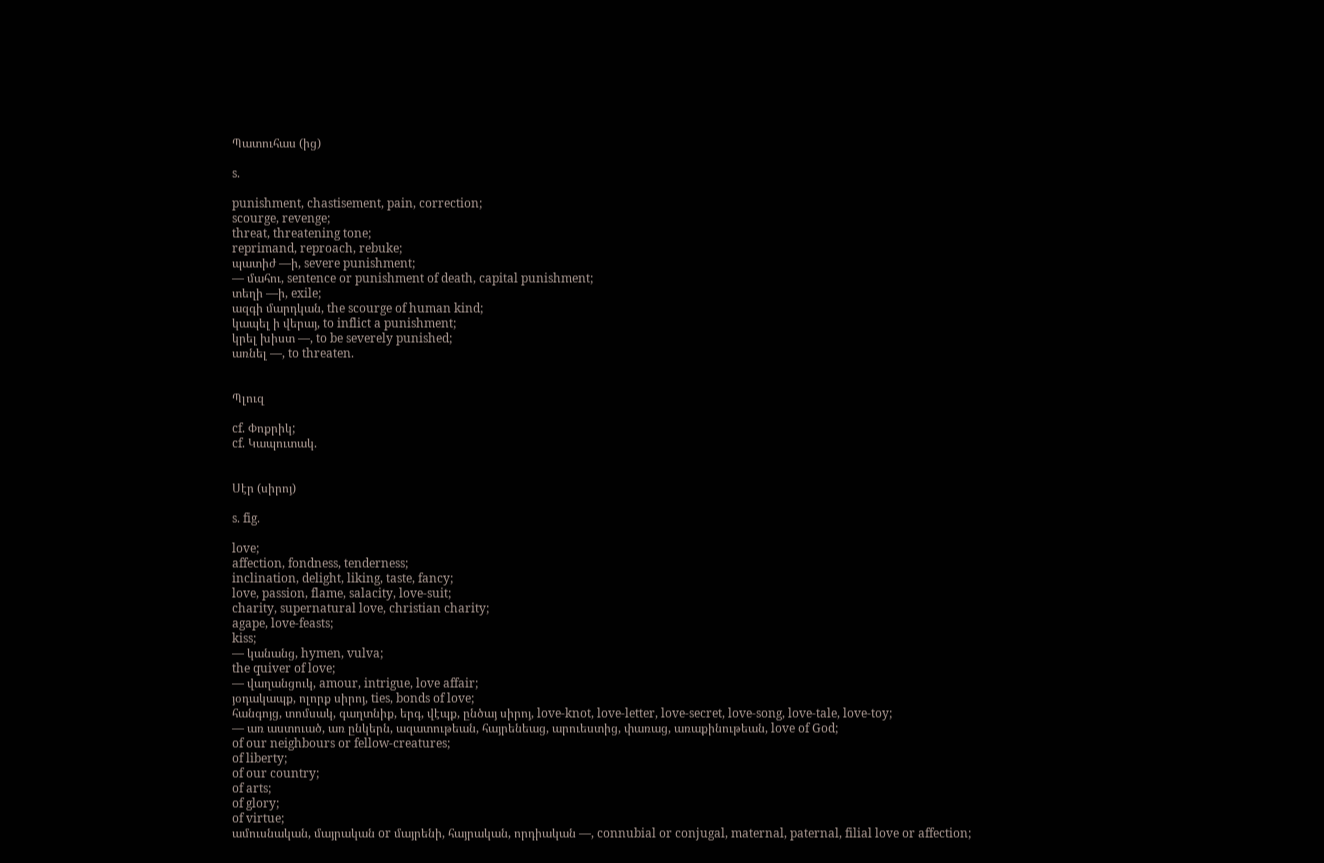Պատուհաս (ից)

s.

punishment, chastisement, pain, correction;
scourge, revenge;
threat, threatening tone;
reprimand, reproach, rebuke;
պատիժ —ի, severe punishment;
— մահու, sentence or punishment of death, capital punishment;
տեղի —ի, exile;
ազգի մարդկան, the scourge of human kind;
կապել ի վերայ, to inflict a punishment;
կրել խիստ —, to be severely punished;
առնել —, to threaten.


Պլուզ

cf. Փոքրիկ;
cf. Կապուտակ.


Սէր (սիրոյ)

s. fig.

love;
affection, fondness, tenderness;
inclination, delight, liking, taste, fancy;
love, passion, flame, salacity, love-suit;
charity, supernatural love, christian charity;
agape, love-feasts;
kiss;
— կանանց, hymen, vulva;
the quiver of love;
— վաղանցուկ, amour, intrigue, love affair;
յօդակապք, ոլորք սիրոյ, ties, bonds of love;
հանգոյց, տոմսակ, գաղտնիք, երգ, վէպք, ընծայ սիրոյ, love-knot, love-letter, love-secret, love-song, love-tale, love-toy;
— առ աստուած, առ ընկերն, ազատութեան, հայրենեաց, արուեստից, փառաց, առաքինութեան, love of God;
of our neighbours or fellow-creatures;
of liberty;
of our country;
of arts;
of glory;
of virtue;
ամուսնական, մայրական or մայրենի, հայրական, որդիական —, connubial or conjugal, maternal, paternal, filial love or affection;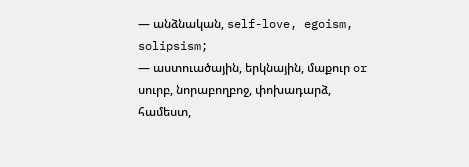— անձնական, self-love, egoism, solipsism;
— աստուածային, երկնային, մաքուր or սուրբ, նորաբողբոջ, փոխադարձ, համեստ,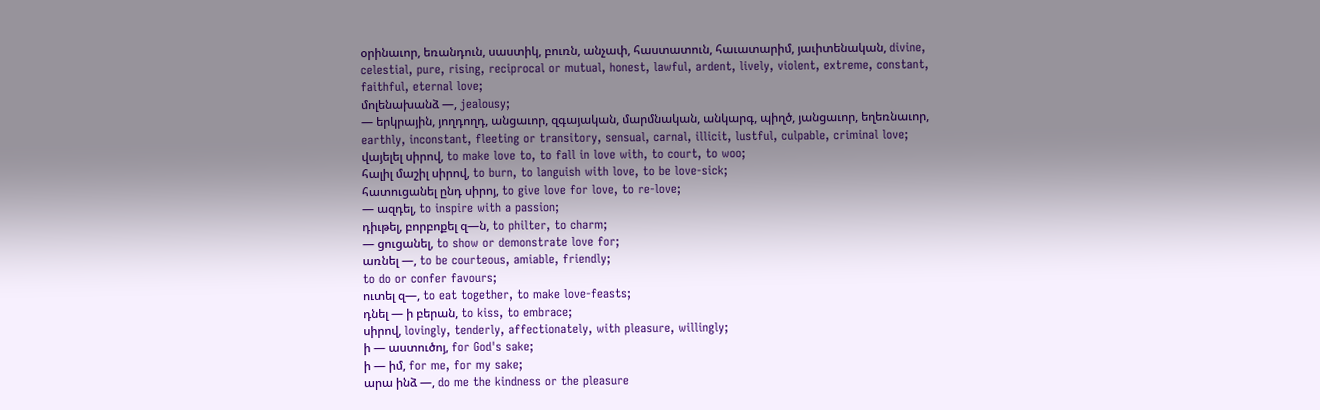օրինաւոր, եռանդուն, սաստիկ, բուռն, անչափ, հաստատուն, հաւատարիմ, յաւիտենական, divine, celestial, pure, rising, reciprocal or mutual, honest, lawful, ardent, lively, violent, extreme, constant, faithful, eternal love;
մոլենախանձ —, jealousy;
— երկրային, յողդողդ, անցաւոր, զգայական, մարմնական, անկարգ, պիղծ, յանցաւոր, եղեռնաւոր, earthly, inconstant, fleeting or transitory, sensual, carnal, illicit, lustful, culpable, criminal love;
վայելել սիրով, to make love to, to fall in love with, to court, to woo;
հալիլ մաշիլ սիրով, to burn, to languish with love, to be love-sick;
հատուցանել ընդ սիրոյ, to give love for love, to re-love;
— ազդել, to inspire with a passion;
դիւթել, բորբոքել զ—ն, to philter, to charm;
— ցուցանել, to show or demonstrate love for;
առնել —, to be courteous, amiable, friendly;
to do or confer favours;
ուտել զ—, to eat together, to make love-feasts;
դնել — ի բերան, to kiss, to embrace;
սիրով, lovingly, tenderly, affectionately, with pleasure, willingly;
ի — աստուծոյ, for God's sake;
ի — իմ, for me, for my sake;
արա ինձ —, do me the kindness or the pleasure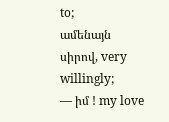to;
ամենայն սիրով, very willingly;
— իմ ! my love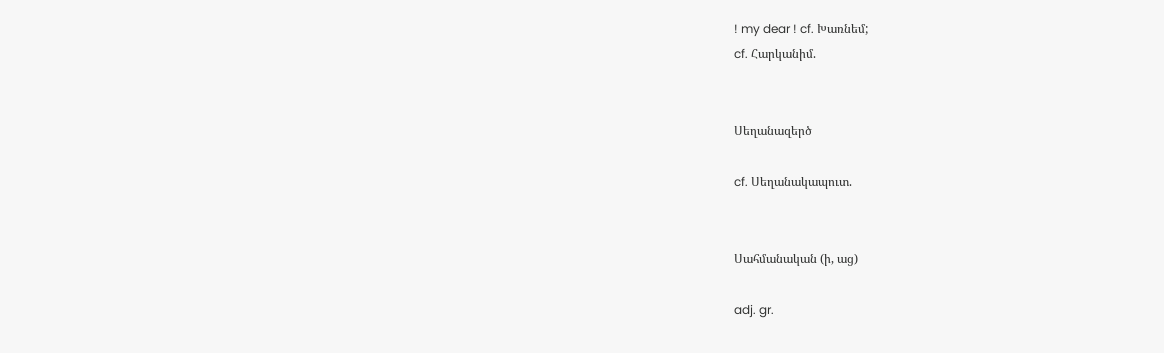! my dear ! cf. Խառնեմ;
cf. Հարկանիմ.


Սեղանազերծ

cf. Սեղանակապուտ.


Սահմանական (ի, աց)

adj. gr.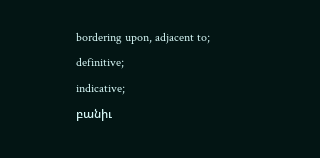bordering upon, adjacent to;
definitive;
indicative;
բանիւ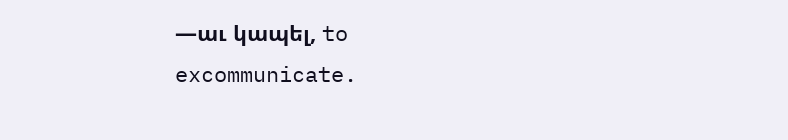—աւ կապել, to excommunicate.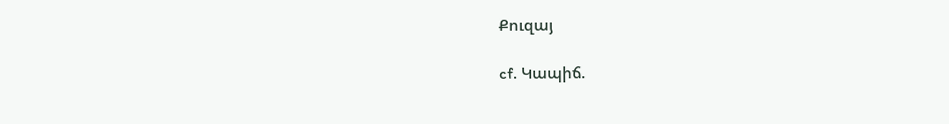Քուզայ

cf. Կապիճ.